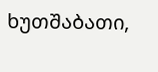ხუთშაბათი,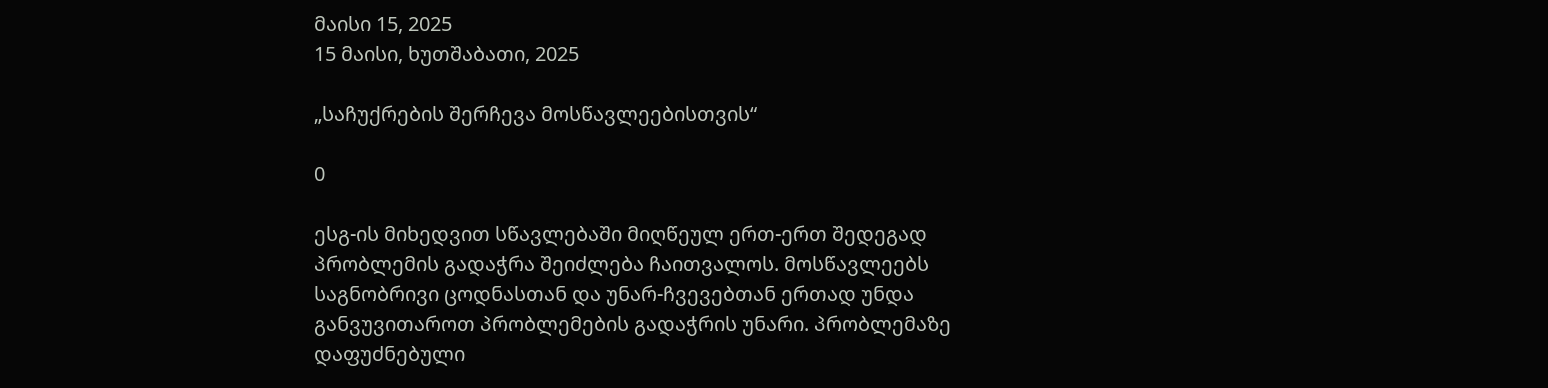მაისი 15, 2025
15 მაისი, ხუთშაბათი, 2025

„საჩუქრების შერჩევა მოსწავლეებისთვის“

0

ესგ-ის მიხედვით სწავლებაში მიღწეულ ერთ-ერთ შედეგად პრობლემის გადაჭრა შეიძლება ჩაითვალოს. მოსწავლეებს საგნობრივი ცოდნასთან და უნარ-ჩვევებთან ერთად უნდა განვუვითაროთ პრობლემების გადაჭრის უნარი. პრობლემაზე დაფუძნებული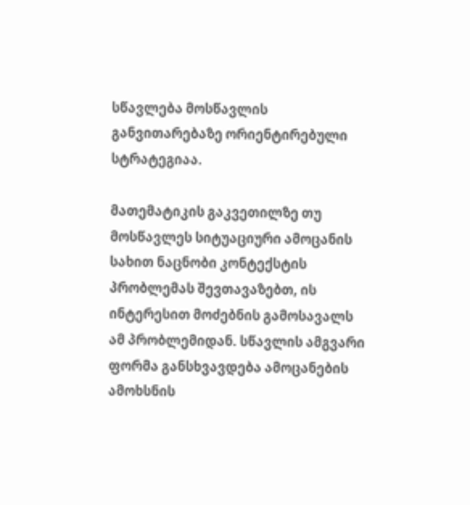სწავლება მოსწავლის განვითარებაზე ორიენტირებული სტრატეგიაა.

მათემატიკის გაკვეთილზე თუ მოსწავლეს სიტუაციური ამოცანის სახით ნაცნობი კონტექსტის პრობლემას შევთავაზებთ, ის ინტერესით მოძებნის გამოსავალს ამ პრობლემიდან. სწავლის ამგვარი ფორმა განსხვავდება ამოცანების ამოხსნის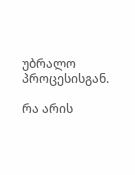უბრალო პროცესისგან.

რა არის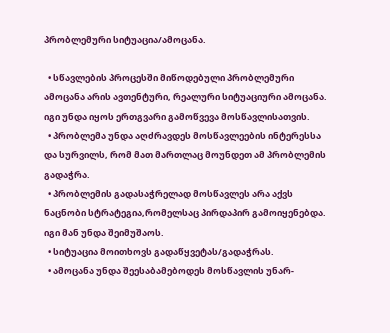პრობლემური სიტუაცია/ამოცანა.

  • სწავლების პროცესში მიწოდებული პრობლემური ამოცანა არის ავთენტური, რეალური სიტუაციური ამოცანა. იგი უნდა იყოს ერთგვარი გამოწვევა მოსწავლისათვის.
  • პრობლემა უნდა აღძრავდეს მოსწავლეების ინტერესსა და სურვილს, რომ მათ მართლაც მოუნდეთ ამ პრობლემის გადაჭრა.
  • პრობლემის გადასაჭრელად მოსწავლეს არა აქვს ნაცნობი სტრატეგია,რომელსაც პირდაპირ გამოიყენებდა. იგი მან უნდა შეიმუშაოს.
  • სიტუაცია მოითხოვს გადაწყვეტას/გადაჭრას.
  • ამოცანა უნდა შეესაბამებოდეს მოსწავლის უნარ-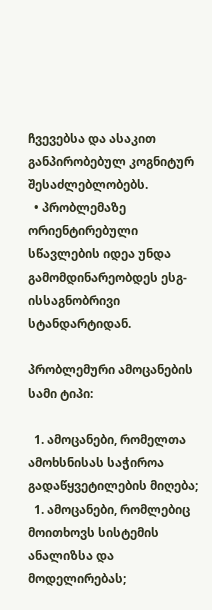ჩვევებსა და ასაკით განპირობებულ კოგნიტურ შესაძლებლობებს.
  • პრობლემაზე ორიენტირებული სწავლების იდეა უნდა გამომდინარეობდეს ესგ-ისსაგნობრივი სტანდარტიდან.

პრობლემური ამოცანების სამი ტიპი:

  1. ამოცანები, რომელთა ამოხსნისას საჭიროა გადაწყვეტილების მიღება;
  1. ამოცანები, რომლებიც მოითხოვს სისტემის ანალიზსა და მოდელირებას;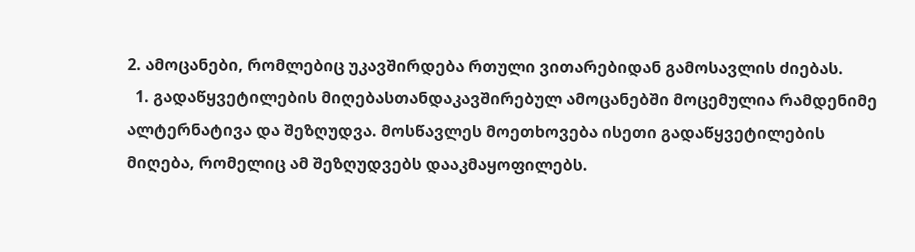2. ამოცანები, რომლებიც უკავშირდება რთული ვითარებიდან გამოსავლის ძიებას.
  1. გადაწყვეტილების მიღებასთანდაკავშირებულ ამოცანებში მოცემულია რამდენიმე ალტერნატივა და შეზღუდვა. მოსწავლეს მოეთხოვება ისეთი გადაწყვეტილების მიღება, რომელიც ამ შეზღუდვებს დააკმაყოფილებს.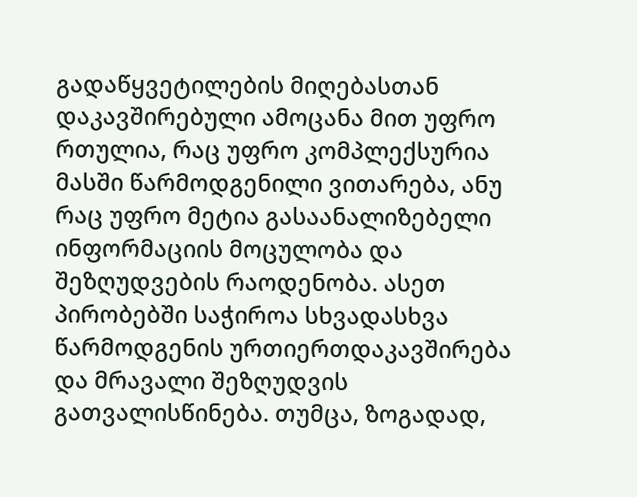გადაწყვეტილების მიღებასთან დაკავშირებული ამოცანა მით უფრო რთულია, რაც უფრო კომპლექსურია მასში წარმოდგენილი ვითარება, ანუ რაც უფრო მეტია გასაანალიზებელი ინფორმაციის მოცულობა და შეზღუდვების რაოდენობა. ასეთ პირობებში საჭიროა სხვადასხვა წარმოდგენის ურთიერთდაკავშირება და მრავალი შეზღუდვის გათვალისწინება. თუმცა, ზოგადად,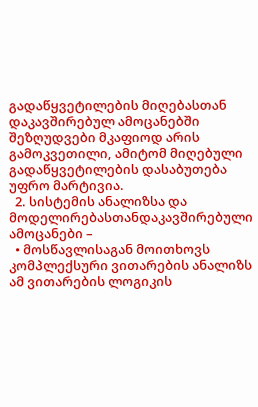გადაწყვეტილების მიღებასთან დაკავშირებულ ამოცანებში შეზღუდვები მკაფიოდ არის გამოკვეთილი, ამიტომ მიღებული გადაწყვეტილების დასაბუთება უფრო მარტივია.
  2. სისტემის ანალიზსა და მოდელირებასთანდაკავშირებული ამოცანები –
  • მოსწავლისაგან მოითხოვს კომპლექსური ვითარების ანალიზს ამ ვითარების ლოგიკის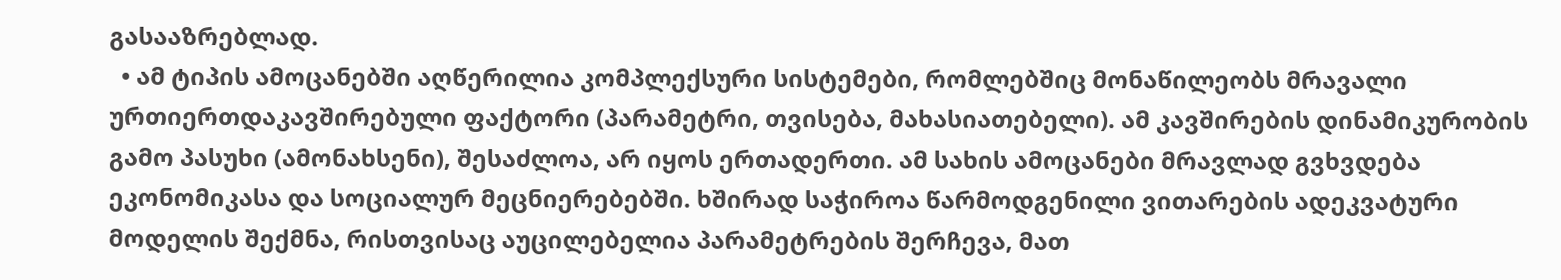გასააზრებლად.
  • ამ ტიპის ამოცანებში აღწერილია კომპლექსური სისტემები, რომლებშიც მონაწილეობს მრავალი ურთიერთდაკავშირებული ფაქტორი (პარამეტრი, თვისება, მახასიათებელი). ამ კავშირების დინამიკურობის გამო პასუხი (ამონახსენი), შესაძლოა, არ იყოს ერთადერთი. ამ სახის ამოცანები მრავლად გვხვდება ეკონომიკასა და სოციალურ მეცნიერებებში. ხშირად საჭიროა წარმოდგენილი ვითარების ადეკვატური მოდელის შექმნა, რისთვისაც აუცილებელია პარამეტრების შერჩევა, მათ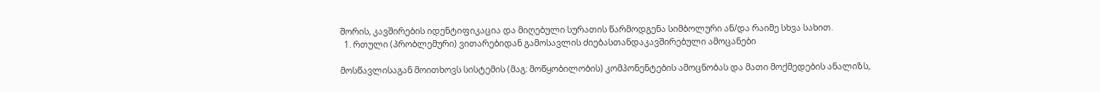შორის, კავშირების იდენტიფიკაცია და მიღებული სურათის წარმოდგენა სიმბოლური ან/და რაიმე სხვა სახით.
  1. რთული (პრობლემური) ვითარებიდან გამოსავლის ძიებასთანდაკავშირებული ამოცანები

მოსწავლისაგან მოითხოვს სისტემის (მაგ: მოწყობილობის) კომპონენტების ამოცნობას და მათი მოქმედების ანალიზს,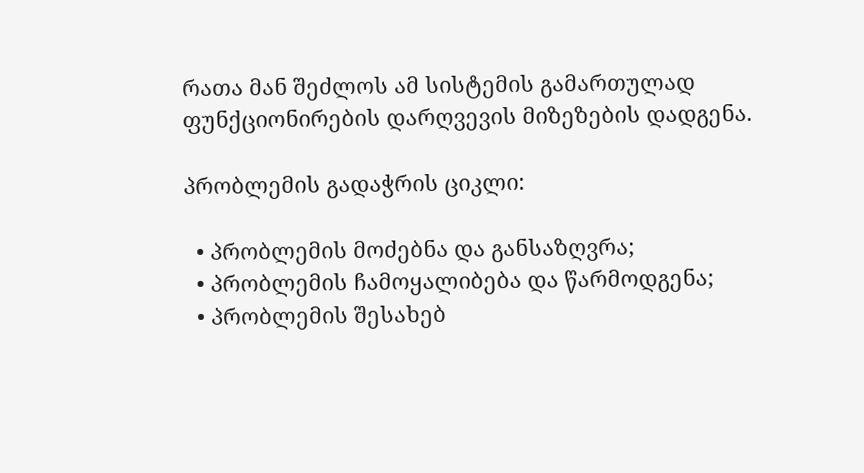რათა მან შეძლოს ამ სისტემის გამართულად ფუნქციონირების დარღვევის მიზეზების დადგენა.

პრობლემის გადაჭრის ციკლი:

  • პრობლემის მოძებნა და განსაზღვრა;
  • პრობლემის ჩამოყალიბება და წარმოდგენა;
  • პრობლემის შესახებ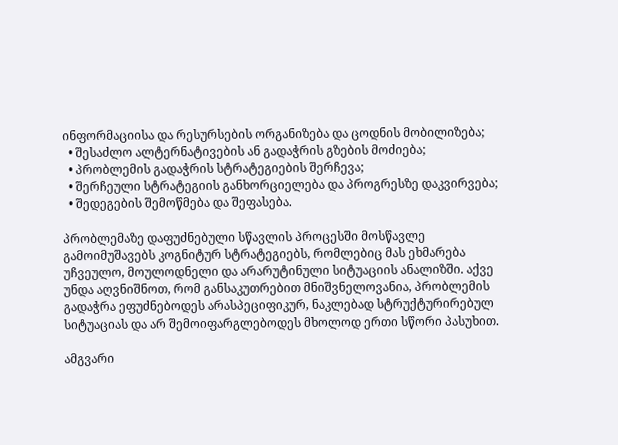ინფორმაციისა და რესურსების ორგანიზება და ცოდნის მობილიზება;
  • შესაძლო ალტერნატივების ან გადაჭრის გზების მოძიება;
  • პრობლემის გადაჭრის სტრატეგიების შერჩევა;
  • შერჩეული სტრატეგიის განხორციელება და პროგრესზე დაკვირვება;
  • შედეგების შემოწმება და შეფასება.

პრობლემაზე დაფუძნებული სწავლის პროცესში მოსწავლე გამოიმუშავებს კოგნიტურ სტრატეგიებს, რომლებიც მას ეხმარება უჩვეულო, მოულოდნელი და არარუტინული სიტუაციის ანალიზში. აქვე უნდა აღვნიშნოთ, რომ განსაკუთრებით მნიშვნელოვანია, პრობლემის გადაჭრა ეფუძნებოდეს არასპეციფიკურ, ნაკლებად სტრუქტურირებულ სიტუაციას და არ შემოიფარგლებოდეს მხოლოდ ერთი სწორი პასუხით.

ამგვარი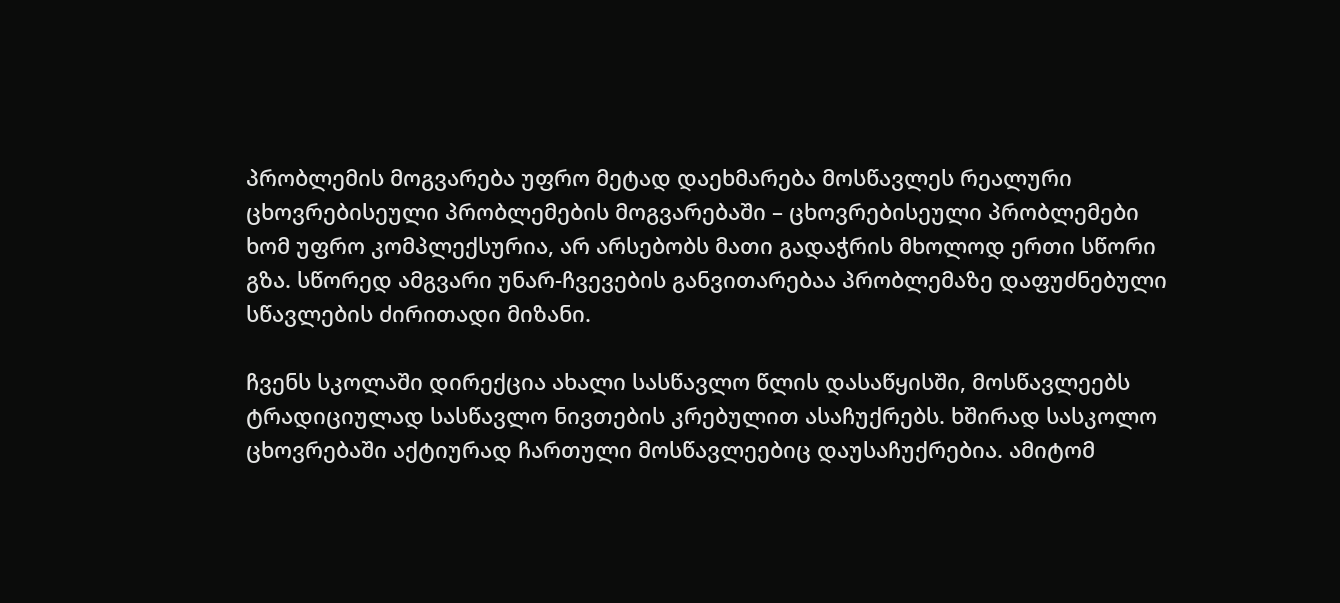პრობლემის მოგვარება უფრო მეტად დაეხმარება მოსწავლეს რეალური ცხოვრებისეული პრობლემების მოგვარებაში – ცხოვრებისეული პრობლემები ხომ უფრო კომპლექსურია, არ არსებობს მათი გადაჭრის მხოლოდ ერთი სწორი გზა. სწორედ ამგვარი უნარ-ჩვევების განვითარებაა პრობლემაზე დაფუძნებული სწავლების ძირითადი მიზანი.

ჩვენს სკოლაში დირექცია ახალი სასწავლო წლის დასაწყისში, მოსწავლეებს ტრადიციულად სასწავლო ნივთების კრებულით ასაჩუქრებს. ხშირად სასკოლო ცხოვრებაში აქტიურად ჩართული მოსწავლეებიც დაუსაჩუქრებია. ამიტომ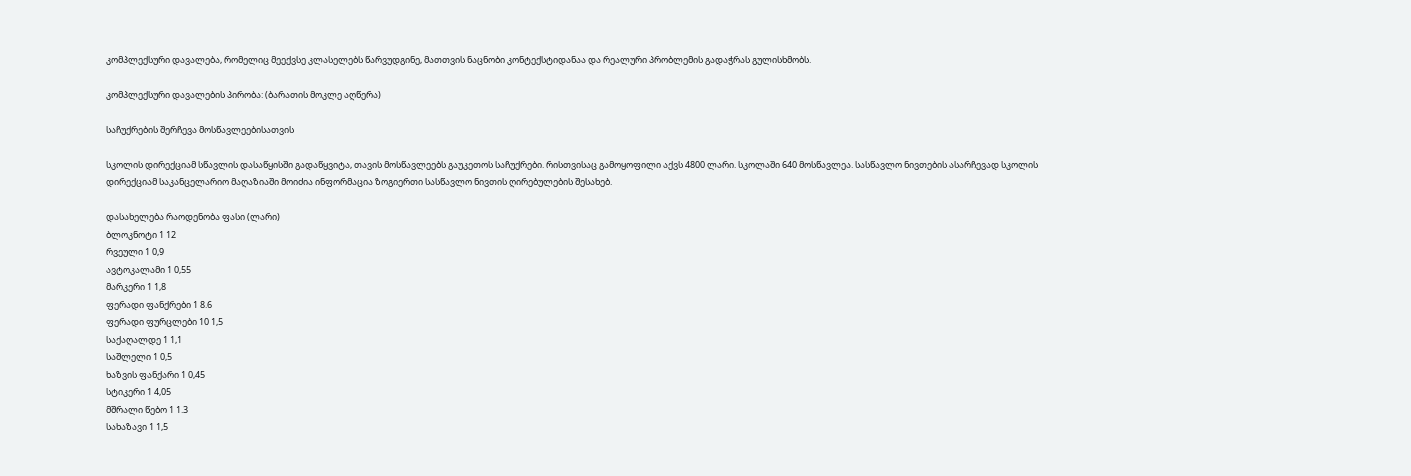კომპლექსური დავალება, რომელიც მეექვსე კლასელებს წარვუდგინე, მათთვის ნაცნობი კონტექსტიდანაა და რეალური პრობლემის გადაჭრას გულისხმობს.

კომპლექსური დავალების პირობა: (ბარათის მოკლე აღწერა)

საჩუქრების შერჩევა მოსწავლეებისათვის

სკოლის დირექციამ სწავლის დასაწყისში გადაწყვიტა, თავის მოსწავლეებს გაუკეთოს საჩუქრები. რისთვისაც გამოყოფილი აქვს 4800 ლარი. სკოლაში 640 მოსწავლეა. სასწავლო ნივთების ასარჩევად სკოლის დირექციამ საკანცელარიო მაღაზიაში მოიძია ინფორმაცია ზოგიერთი სასწავლო ნივთის ღირებულების შესახებ.

დასახელება რაოდენობა ფასი (ლარი)
ბლოკნოტი 1 12
რვეული 1 0,9
ავტოკალამი 1 0,55
მარკერი 1 1,8
ფერადი ფანქრები 1 8.6
ფერადი ფურცლები 10 1,5
საქაღალდე 1 1,1
საშლელი 1 0,5
ხაზვის ფანქარი 1 0,45
სტიკერი 1 4,05
მშრალი წებო 1 1.3
სახაზავი 1 1,5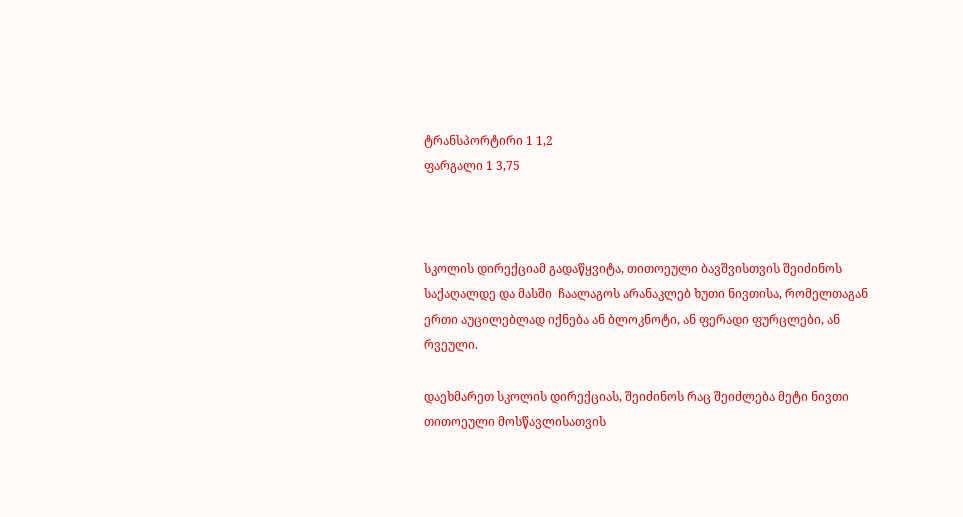ტრანსპორტირი 1 1,2
ფარგალი 1 3,75



სკოლის დირექციამ გადაწყვიტა, თითოეული ბავშვისთვის შეიძინოს საქაღალდე და მასში  ჩაალაგოს არანაკლებ ხუთი ნივთისა, რომელთაგან ერთი აუცილებლად იქნება ან ბლოკნოტი, ან ფერადი ფურცლები, ან რვეული.

დაეხმარეთ სკოლის დირექციას, შეიძინოს რაც შეიძლება მეტი ნივთი თითოეული მოსწავლისათვის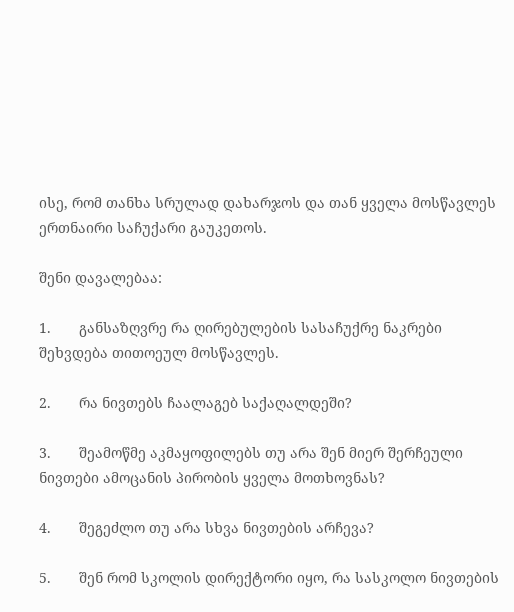ისე, რომ თანხა სრულად დახარჯოს და თან ყველა მოსწავლეს ერთნაირი საჩუქარი გაუკეთოს.

შენი დავალებაა:

1.       განსაზღვრე რა ღირებულების სასაჩუქრე ნაკრები შეხვდება თითოეულ მოსწავლეს.

2.       რა ნივთებს ჩაალაგებ საქაღალდეში?

3.       შეამოწმე აკმაყოფილებს თუ არა შენ მიერ შერჩეული ნივთები ამოცანის პირობის ყველა მოთხოვნას?

4.       შეგეძლო თუ არა სხვა ნივთების არჩევა?

5.       შენ რომ სკოლის დირექტორი იყო, რა სასკოლო ნივთების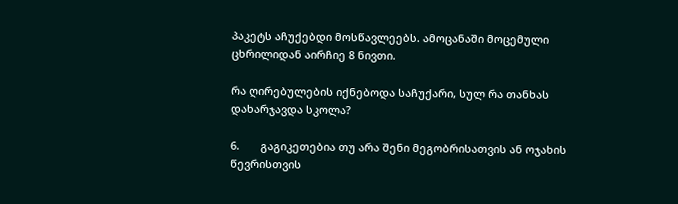პაკეტს აჩუქებდი მოსწავლეებს. ამოცანაში მოცემული ცხრილიდან აირჩიე 8 ნივთი.

რა ღირებულების იქნებოდა საჩუქარი, სულ რა თანხას დახარჯავდა სკოლა?

6.       გაგიკეთებია თუ არა შენი მეგობრისათვის ან ოჯახის წევრისთვის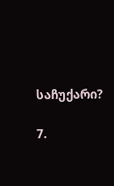საჩუქარი?

7.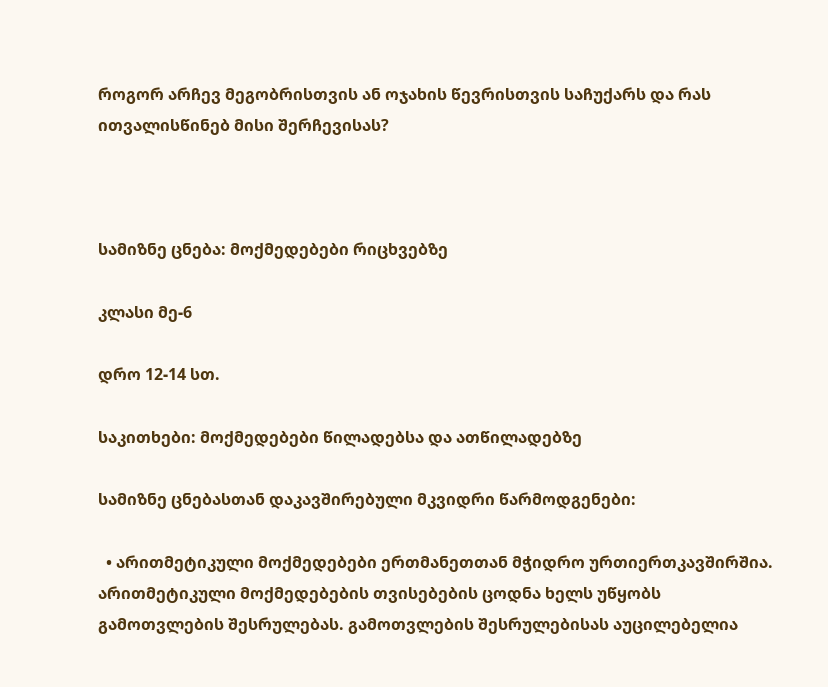როგორ არჩევ მეგობრისთვის ან ოჯახის წევრისთვის საჩუქარს და რას ითვალისწინებ მისი შერჩევისას?



სამიზნე ცნება: მოქმედებები რიცხვებზე

კლასი მე-6

დრო 12-14 სთ.

საკითხები: მოქმედებები წილადებსა და ათწილადებზე

სამიზნე ცნებასთან დაკავშირებული მკვიდრი წარმოდგენები:

  • არითმეტიკული მოქმედებები ერთმანეთთან მჭიდრო ურთიერთკავშირშია. არითმეტიკული მოქმედებების თვისებების ცოდნა ხელს უწყობს გამოთვლების შესრულებას. გამოთვლების შესრულებისას აუცილებელია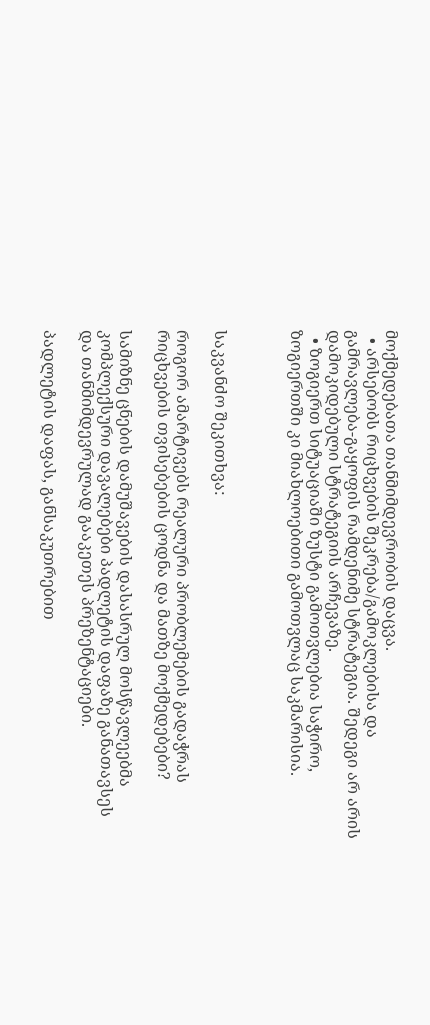მოქმედებათა თანმიმდევრობის დაცვა.
  • არსებობს რიცხვების შეკრება/გამოკლებისა და გამრავლება-გაყოფის რამდენიმე სტრატეგია. შედეგი არ არის დამოკიდებული სტრატეგიის არჩევაზე.
  • ზოგიერთ სიტუაციაში ზუსტი გამოთვლებია საჭირო, ზოგიერთში კი მიახლოებითი გამოთვლაც საკმარისია.



საკვანძო შეკითხვა:

როგორ ამარტივებს რეალური პრობლემების გადაჭრას რიცხვების თვისებების ცოდნა და მათზე მოქმედებები?

სამიზნე ცნების დამუშავების დასასრულ მოსწავლეებმა კომპლექსური დავალებები პადლეტის დაფაზე განათავსეს და თანმიმდევრულად გააკეთეს პრეზენტაციები.

პადლეტის დაფას, განსაკუთრებით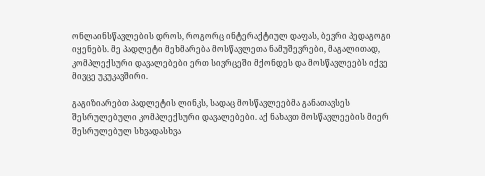ონლაინსწავლების დროს, როგორც ინტერაქტიულ დაფას, ბევრი პედაგოგი იყენებს. მე პადლეტი მეხმარება მოსწავლეთა ნამუშევრები, მაგალითად, კომპლექსური დავალებები ერთ სივრცეში მქონდეს და მოსწავლეებს იქვე მივცე უკუკავშირი.

გაგიზიარებთ პადლეტის ლინკს, სადაც მოსწავლეებმა განათავსეს შესრულებული კომპლექსური დავალებები. აქ ნახავთ მოსწავლეების მიერ შესრულებულ სხვადასხვა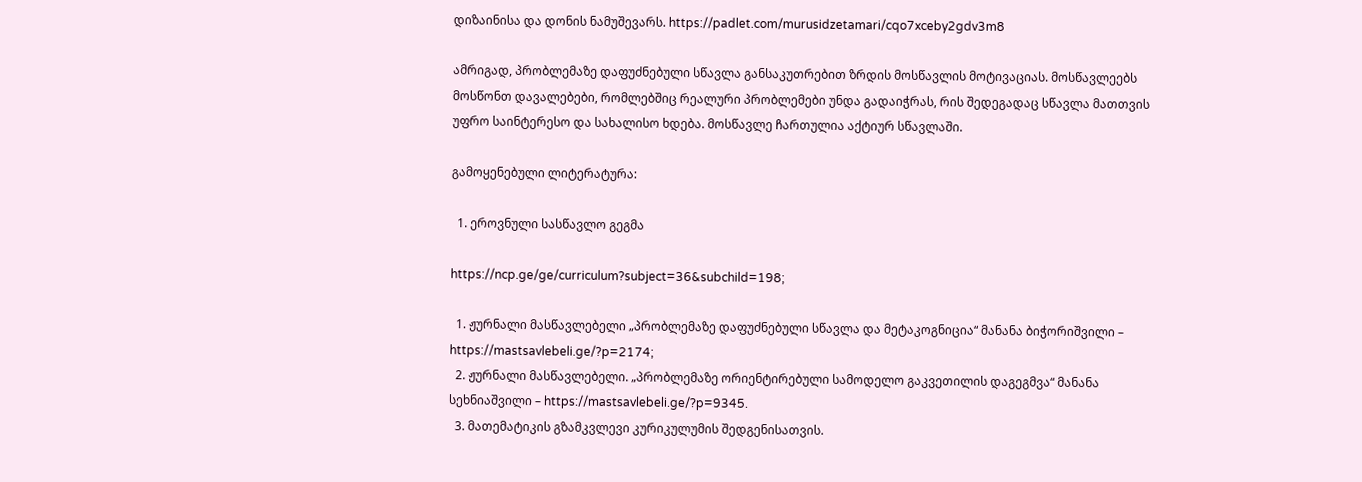დიზაინისა და დონის ნამუშევარს. https://padlet.com/murusidzetamari/cqo7xceby2gdv3m8

ამრიგად, პრობლემაზე დაფუძნებული სწავლა განსაკუთრებით ზრდის მოსწავლის მოტივაციას. მოსწავლეებს მოსწონთ დავალებები, რომლებშიც რეალური პრობლემები უნდა გადაიჭრას, რის შედეგადაც სწავლა მათთვის უფრო საინტერესო და სახალისო ხდება. მოსწავლე ჩართულია აქტიურ სწავლაში.

გამოყენებული ლიტერატურა:

  1. ეროვნული სასწავლო გეგმა

https://ncp.ge/ge/curriculum?subject=36&subchild=198;

  1. ჟურნალი მასწავლებელი „პრობლემაზე დაფუძნებული სწავლა და მეტაკოგნიცია“ მანანა ბიჭორიშვილი – https://mastsavlebeli.ge/?p=2174;
  2. ჟურნალი მასწავლებელი. „პრობლემაზე ორიენტირებული სამოდელო გაკვეთილის დაგეგმვა“ მანანა სეხნიაშვილი – https://mastsavlebeli.ge/?p=9345.
  3. მათემატიკის გზამკვლევი კურიკულუმის შედგენისათვის.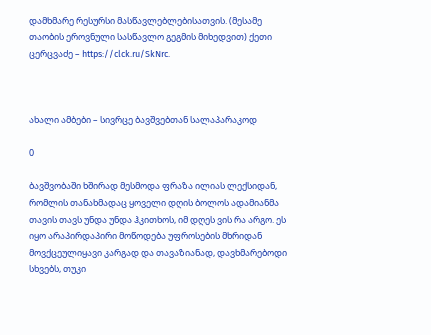დამხმარე რესურსი მასწავლებლებისათვის. (მესამე თაობის ეროვნული სასწავლო გეგმის მიხედვით) ქეთი ცერცვაძე – https://clck.ru/SkNrc.



ახალი ამბები – სივრცე ბავშვებთან სალაპარაკოდ

0

ბავშვობაში ხშირად მესმოდა ფრაზა ილიას ლექსიდან, რომლის თანახმადაც ყოველი დღის ბოლოს ადამიანმა თავის თავს უნდა უნდა ჰკითხოს, იმ დღეს ვის რა არგო. ეს იყო არაპირდაპირი მოწოდება უფროსების მხრიდან მოვქცეულიყავი კარგად და თავაზიანად, დავხმარებოდი სხვებს, თუკი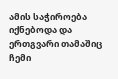ამის საჭიროება იქნებოდა და ერთგვარი თამაშიც ჩემი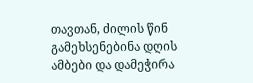თავთან, ძილის წინ გამეხსენებინა დღის ამბები და დამეჭირა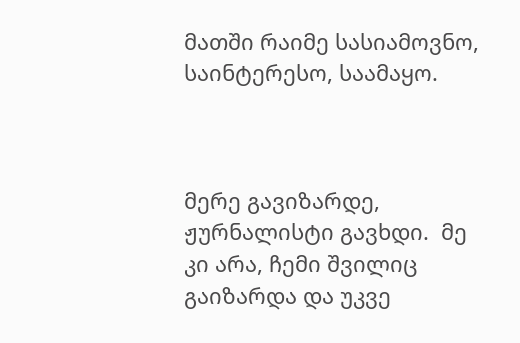მათში რაიმე სასიამოვნო, საინტერესო, საამაყო.



მერე გავიზარდე, ჟურნალისტი გავხდი.  მე კი არა, ჩემი შვილიც გაიზარდა და უკვე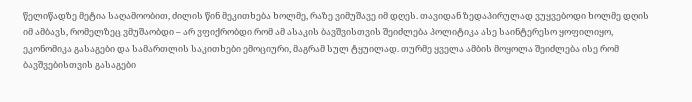წელიწადზე მეტია საღამოობით, ძილის წინ მეკითხება ხოლმე, რაზე ვიმუშავე იმ დღეს. თავიდან ზედაპირულად ვუყვებოდი ხოლმე დღის იმ ამბავს, რომელზეც ვმუშაობდი – არ ვფიქრობდი რომ ამ ასაკის ბავშვისთვის შეიძლება პოლიტიკა ასე საინტერესო ყოფილიყო, ეკონომიკა გასაგები და სამართლის საკითხები ემოციური, მაგრამ სულ ტყუილად. თურმე ყველა ამბის მოყოლა შეიძლება ისე რომ ბავშვებისთვის გასაგები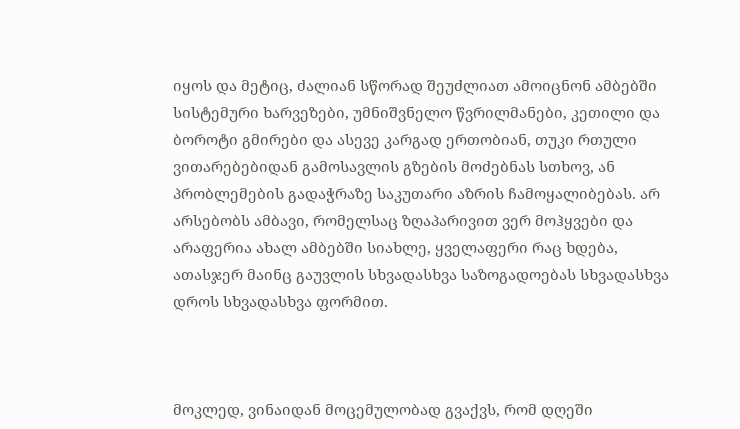იყოს და მეტიც, ძალიან სწორად შეუძლიათ ამოიცნონ ამბებში სისტემური ხარვეზები, უმნიშვნელო წვრილმანები, კეთილი და ბოროტი გმირები და ასევე კარგად ერთობიან, თუკი რთული ვითარებებიდან გამოსავლის გზების მოძებნას სთხოვ, ან პრობლემების გადაჭრაზე საკუთარი აზრის ჩამოყალიბებას. არ არსებობს ამბავი, რომელსაც ზღაპარივით ვერ მოჰყვები და არაფერია ახალ ამბებში სიახლე, ყველაფერი რაც ხდება, ათასჯერ მაინც გაუვლის სხვადასხვა საზოგადოებას სხვადასხვა დროს სხვადასხვა ფორმით.



მოკლედ, ვინაიდან მოცემულობად გვაქვს, რომ დღეში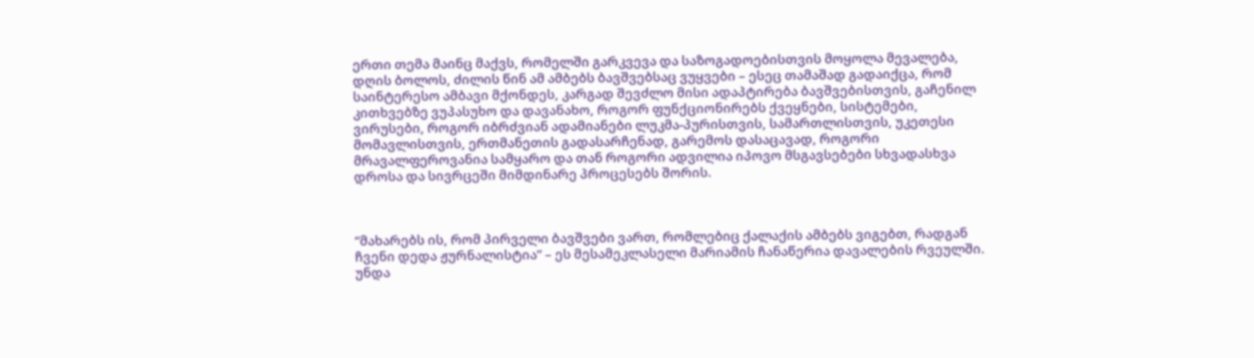ერთი თემა მაინც მაქვს, რომელში გარკვევა და საზოგადოებისთვის მოყოლა მევალება, დღის ბოლოს, ძილის წინ ამ ამბებს ბავშვებსაც ვუყვები – ესეც თამაშად გადაიქცა, რომ საინტერესო ამბავი მქონდეს, კარგად შევძლო მისი ადაპტირება ბავშვებისთვის, გაჩენილ კითხვებზე ვუპასუხო და დავანახო, როგორ ფუნქციონირებს ქვეყნები, სისტემები, ვირუსები, როგორ იბრძვიან ადამიანები ლუკმა-პურისთვის, სამართლისთვის, უკეთესი მომავლისთვის, ერთმანეთის გადასარჩენად, გარემოს დასაცავად, როგორი მრავალფეროვანია სამყარო და თან როგორი ადვილია იპოვო მსგავსებები სხვადასხვა დროსა და სივრცეში მიმდინარე პროცესებს შორის.



“მახარებს ის, რომ პირველი ბავშვები ვართ, რომლებიც ქალაქის ამბებს ვიგებთ, რადგან ჩვენი დედა ჟურნალისტია” – ეს მესამეკლასელი მარიამის ჩანაწერია დავალების რვეულში. უნდა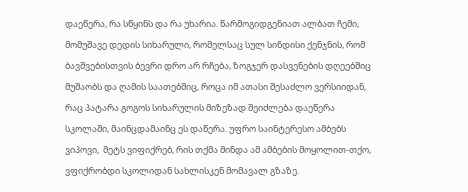დაეწერა, რა სწყინს და რა უხარია. წარმოგიდგენიათ ალბათ ჩემი, მომუშავე დედის სიხარული, რომელსაც სულ სინდისი ქენჯნის, რომ ბავშვებისთვის ბევრი დრო არ რჩება, ზოგჯერ დასვენების დღეებშიც მუშაობს და ღამის საათებშიც, როცა იმ ათასი შესაძლო ვერსიიდან, რაც პატარა გოგოს სიხარულის მიზეზად შეიძლება დაეწერა სკოლაში, მაინცდამაინც ეს დაწერა. უფრო საინტერესო ამბებს ვიპოვი,  მეტს ვიფიქრებ, რის თქმა მინდა ამ ამბების მოყოლით-თქო, ვფიქრობდი სკოლიდან სახლისკენ მომავალ გზაზე.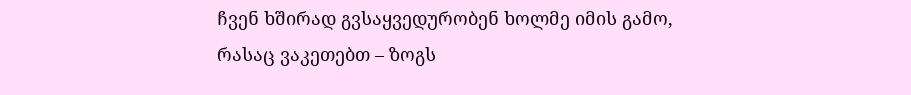ჩვენ ხშირად გვსაყვედურობენ ხოლმე იმის გამო, რასაც ვაკეთებთ – ზოგს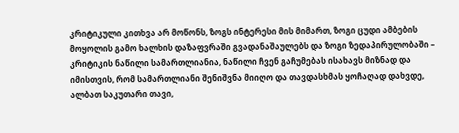კრიტიკული კითხვა არ მოწონს, ზოგს ინტერესი მის მიმართ, ზოგი ცუდი ამბების მოყოლის გამო ხალხის დაზაფვრაში გვადანაშაულებს და ზოგი ზედაპირულობაში – კრიტიკის ნაწილი სამართლიანია, ნაწილი ჩვენ გაჩუმებას ისახავს მიზნად და იმისთვის, რომ სამართლიანი შენიშვნა მიიღო და თავდასხმას ყოჩაღად დახვდე, ალბათ საკუთარი თავი,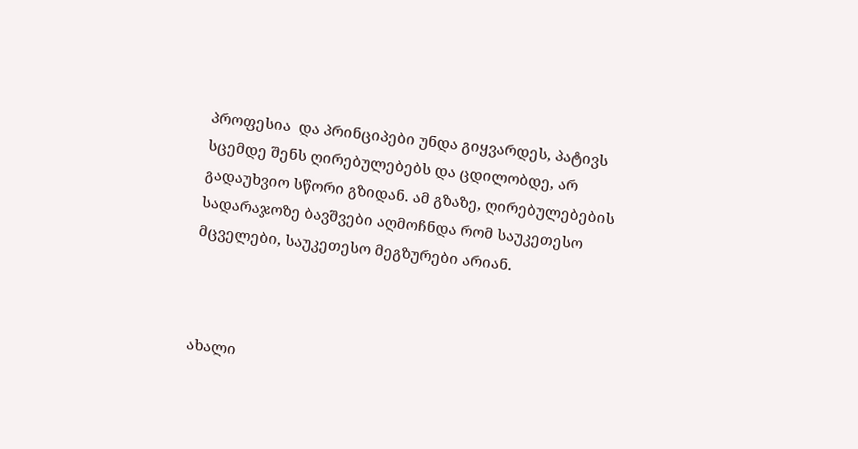პროფესია  და პრინციპები უნდა გიყვარდეს, პატივს სცემდე შენს ღირებულებებს და ცდილობდე, არ გადაუხვიო სწორი გზიდან. ამ გზაზე, ღირებულებების სადარაჯოზე ბავშვები აღმოჩნდა რომ საუკეთესო მცველები, საუკეთესო მეგზურები არიან.



ახალი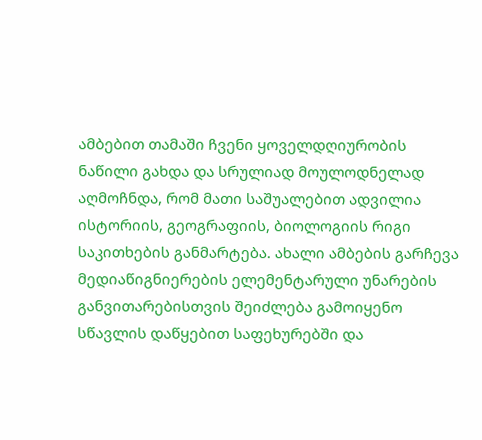ამბებით თამაში ჩვენი ყოველდღიურობის ნაწილი გახდა და სრულიად მოულოდნელად აღმოჩნდა, რომ მათი საშუალებით ადვილია ისტორიის, გეოგრაფიის, ბიოლოგიის რიგი საკითხების განმარტება. ახალი ამბების გარჩევა მედიაწიგნიერების ელემენტარული უნარების განვითარებისთვის შეიძლება გამოიყენო სწავლის დაწყებით საფეხურებში და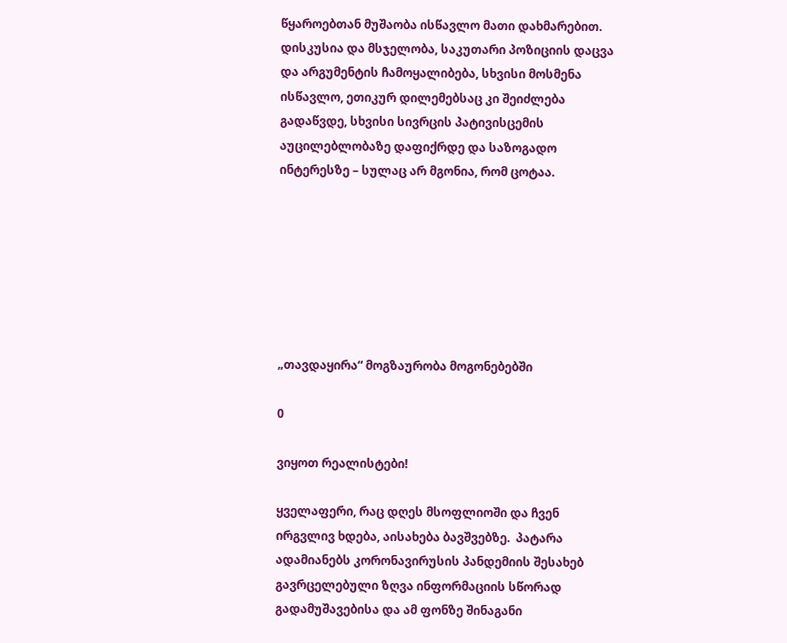წყაროებთან მუშაობა ისწავლო მათი დახმარებით. დისკუსია და მსჯელობა, საკუთარი პოზიციის დაცვა და არგუმენტის ჩამოყალიბება, სხვისი მოსმენა ისწავლო, ეთიკურ დილემებსაც კი შეიძლება გადაწვდე, სხვისი სივრცის პატივისცემის აუცილებლობაზე დაფიქრდე და საზოგადო ინტერესზე – სულაც არ მგონია, რომ ცოტაა.







„თავდაყირა“ მოგზაურობა მოგონებებში

0

ვიყოთ რეალისტები!

ყველაფერი, რაც დღეს მსოფლიოში და ჩვენ ირგვლივ ხდება, აისახება ბავშვებზე.  პატარა ადამიანებს კორონავირუსის პანდემიის შესახებ გავრცელებული ზღვა ინფორმაციის სწორად გადამუშავებისა და ამ ფონზე შინაგანი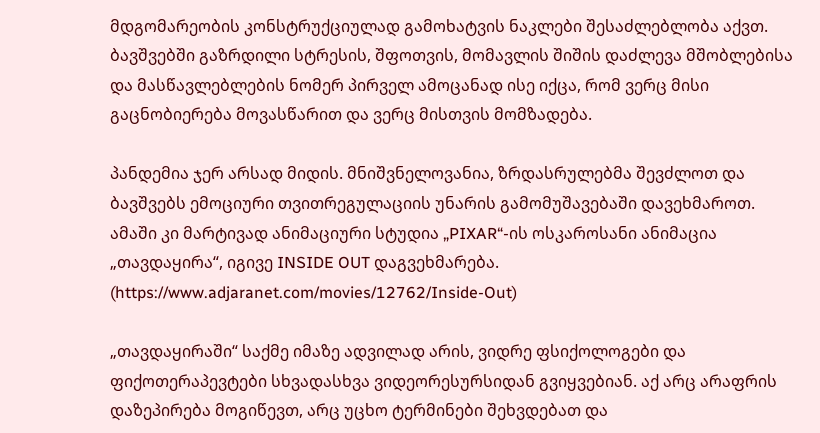მდგომარეობის კონსტრუქციულად გამოხატვის ნაკლები შესაძლებლობა აქვთ. ბავშვებში გაზრდილი სტრესის, შფოთვის, მომავლის შიშის დაძლევა მშობლებისა და მასწავლებლების ნომერ პირველ ამოცანად ისე იქცა, რომ ვერც მისი გაცნობიერება მოვასწარით და ვერც მისთვის მომზადება.

პანდემია ჯერ არსად მიდის. მნიშვნელოვანია, ზრდასრულებმა შევძლოთ და ბავშვებს ემოციური თვითრეგულაციის უნარის გამომუშავებაში დავეხმაროთ. ამაში კი მარტივად ანიმაციური სტუდია „PIXAR“-ის ოსკაროსანი ანიმაცია „თავდაყირა“, იგივე INSIDE OUT დაგვეხმარება. (https://www.adjaranet.com/movies/12762/Inside-Out)

„თავდაყირაში“ საქმე იმაზე ადვილად არის, ვიდრე ფსიქოლოგები და ფიქოთერაპევტები სხვადასხვა ვიდეორესურსიდან გვიყვებიან. აქ არც არაფრის დაზეპირება მოგიწევთ, არც უცხო ტერმინები შეხვდებათ და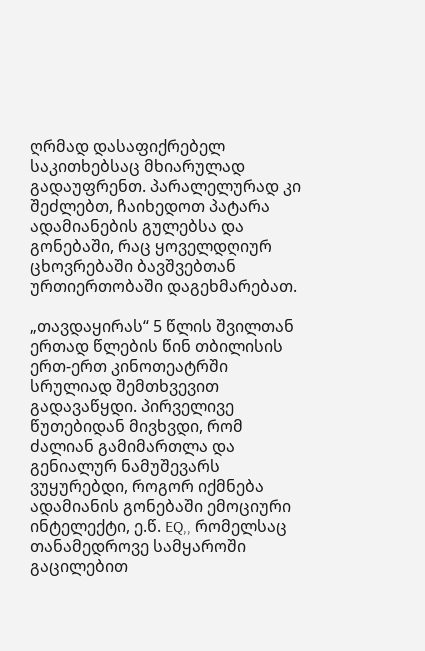ღრმად დასაფიქრებელ საკითხებსაც მხიარულად გადაუფრენთ. პარალელურად კი შეძლებთ, ჩაიხედოთ პატარა ადამიანების გულებსა და გონებაში, რაც ყოველდღიურ ცხოვრებაში ბავშვებთან ურთიერთობაში დაგეხმარებათ.

„თავდაყირას“ 5 წლის შვილთან ერთად წლების წინ თბილისის ერთ-ერთ კინოთეატრში სრულიად შემთხვევით გადავაწყდი. პირველივე წუთებიდან მივხვდი, რომ ძალიან გამიმართლა და გენიალურ ნამუშევარს ვუყურებდი, როგორ იქმნება ადამიანის გონებაში ემოციური ინტელექტი, ე.წ. EQ,, რომელსაც თანამედროვე სამყაროში გაცილებით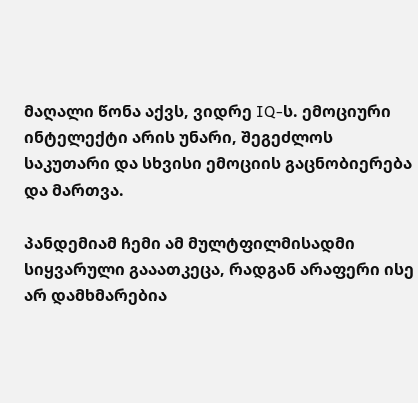მაღალი წონა აქვს, ვიდრე IQ-ს. ემოციური ინტელექტი არის უნარი, შეგეძლოს საკუთარი და სხვისი ემოციის გაცნობიერება და მართვა.

პანდემიამ ჩემი ამ მულტფილმისადმი სიყვარული გააათკეცა, რადგან არაფერი ისე არ დამხმარებია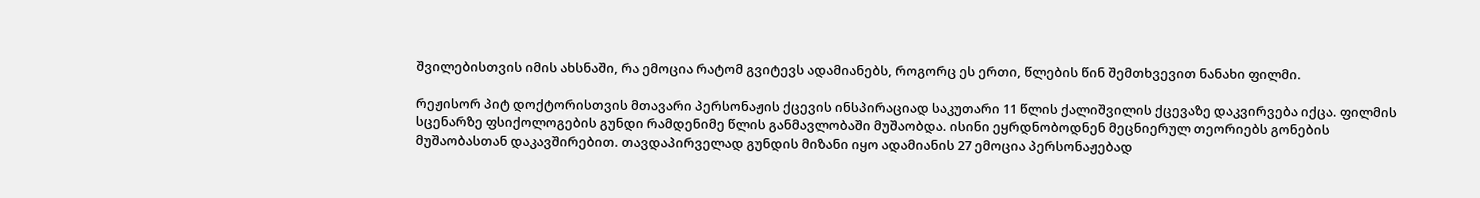შვილებისთვის იმის ახსნაში, რა ემოცია რატომ გვიტევს ადამიანებს, როგორც ეს ერთი, წლების წინ შემთხვევით ნანახი ფილმი.

რეჟისორ პიტ დოქტორისთვის მთავარი პერსონაჟის ქცევის ინსპირაციად საკუთარი 11 წლის ქალიშვილის ქცევაზე დაკვირვება იქცა. ფილმის სცენარზე ფსიქოლოგების გუნდი რამდენიმე წლის განმავლობაში მუშაობდა. ისინი ეყრდნობოდნენ მეცნიერულ თეორიებს გონების მუშაობასთან დაკავშირებით. თავდაპირველად გუნდის მიზანი იყო ადამიანის 27 ემოცია პერსონაჟებად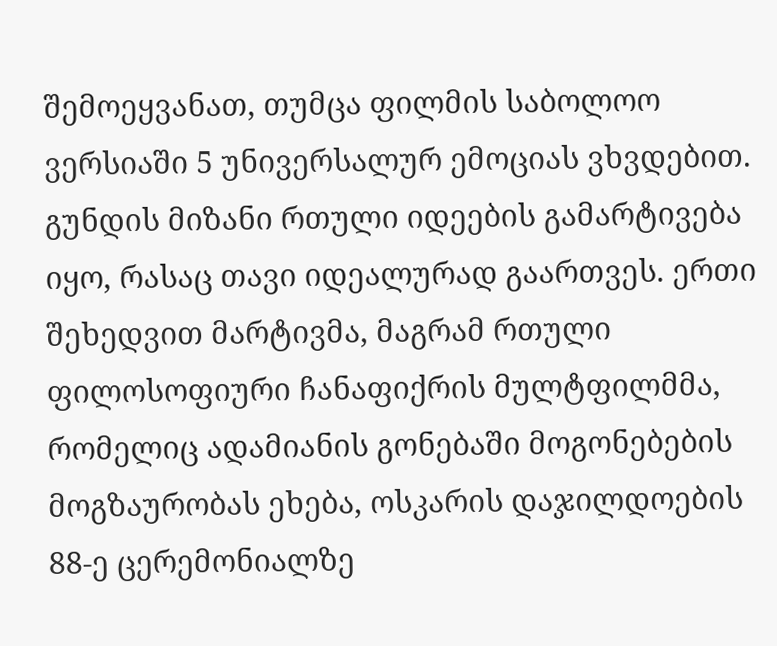შემოეყვანათ, თუმცა ფილმის საბოლოო ვერსიაში 5 უნივერსალურ ემოციას ვხვდებით. გუნდის მიზანი რთული იდეების გამარტივება იყო, რასაც თავი იდეალურად გაართვეს. ერთი შეხედვით მარტივმა, მაგრამ რთული ფილოსოფიური ჩანაფიქრის მულტფილმმა, რომელიც ადამიანის გონებაში მოგონებების მოგზაურობას ეხება, ოსკარის დაჯილდოების 88-ე ცერემონიალზე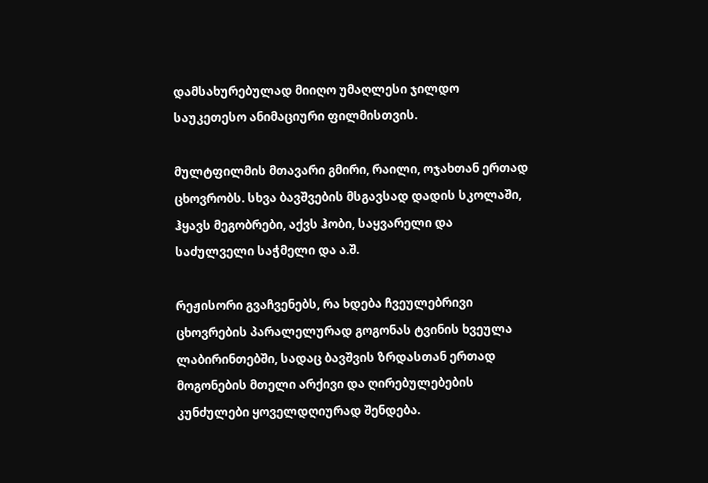დამსახურებულად მიიღო უმაღლესი ჯილდო საუკეთესო ანიმაციური ფილმისთვის.

მულტფილმის მთავარი გმირი, რაილი, ოჯახთან ერთად ცხოვრობს. სხვა ბავშვების მსგავსად დადის სკოლაში, ჰყავს მეგობრები, აქვს ჰობი, საყვარელი და საძულველი საჭმელი და ა.შ.

რეჟისორი გვაჩვენებს, რა ხდება ჩვეულებრივი ცხოვრების პარალელურად გოგონას ტვინის ხვეულა ლაბირინთებში, სადაც ბავშვის ზრდასთან ერთად მოგონების მთელი არქივი და ღირებულებების კუნძულები ყოველდღიურად შენდება.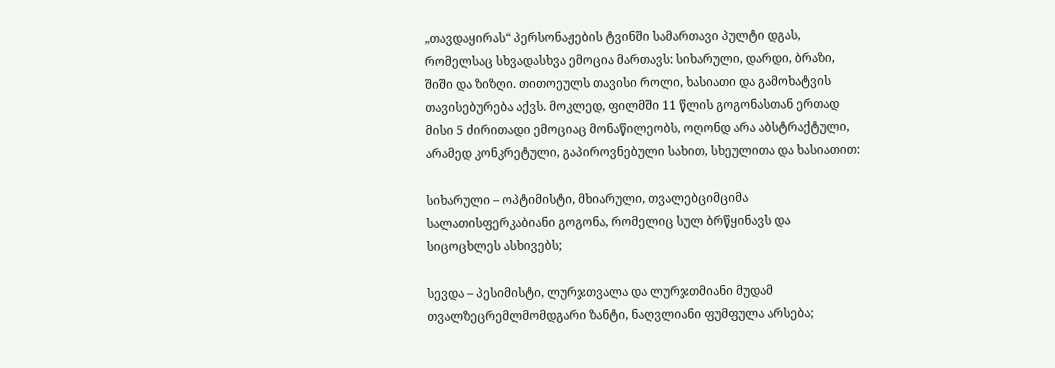„თავდაყირას“ პერსონაჟების ტვინში სამართავი პულტი დგას, რომელსაც სხვადასხვა ემოცია მართავს: სიხარული, დარდი, ბრაზი, შიში და ზიზღი. თითოეულს თავისი როლი, ხასიათი და გამოხატვის თავისებურება აქვს. მოკლედ, ფილმში 11 წლის გოგონასთან ერთად მისი 5 ძირითადი ემოციაც მონაწილეობს, ოღონდ არა აბსტრაქტული, არამედ კონკრეტული, გაპიროვნებული სახით, სხეულითა და ხასიათით:

სიხარული – ოპტიმისტი, მხიარული, თვალებციმციმა სალათისფერკაბიანი გოგონა, რომელიც სულ ბრწყინავს და სიცოცხლეს ასხივებს;

სევდა – პესიმისტი, ლურჯთვალა და ლურჯთმიანი მუდამ თვალზეცრემლმომდგარი ზანტი, ნაღვლიანი ფუმფულა არსება;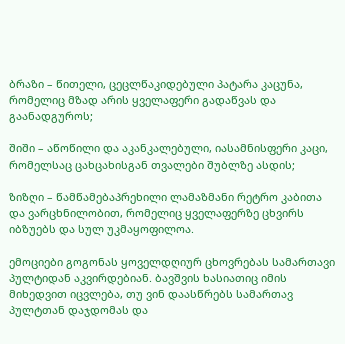ბრაზი – წითელი, ცეცლწაკიდებული პატარა კაცუნა, რომელიც მზად არის ყველაფერი გადაწვას და გაანადგუროს;

შიში – აწოწილი და აკანკალებული, იასამნისფერი კაცი, რომელსაც ცახცახისგან თვალები შუბლზე ასდის;

ზიზღი – წამწამებაპრეხილი ლამაზმანი რეტრო კაბითა და ვარცხნილობით, რომელიც ყველაფერზე ცხვირს იბზუებს და სულ უკმაყოფილოა.

ემოციები გოგონას ყოველდღიურ ცხოვრებას სამართავი პულტიდან აკვირდებიან. ბავშვის ხასიათიც იმის მიხედვით იცვლება, თუ ვინ დაასწრებს სამართავ პულტთან დაჯდომას და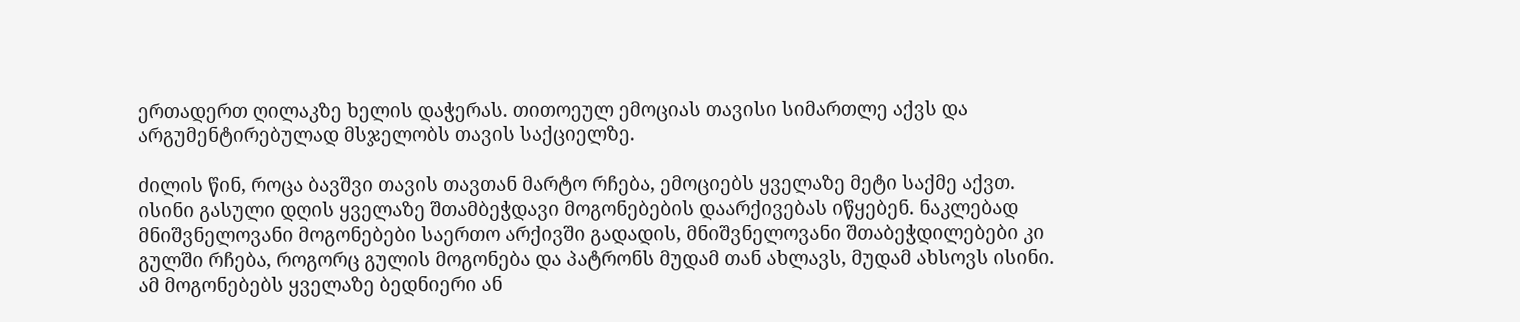ერთადერთ ღილაკზე ხელის დაჭერას. თითოეულ ემოციას თავისი სიმართლე აქვს და არგუმენტირებულად მსჯელობს თავის საქციელზე.

ძილის წინ, როცა ბავშვი თავის თავთან მარტო რჩება, ემოციებს ყველაზე მეტი საქმე აქვთ. ისინი გასული დღის ყველაზე შთამბეჭდავი მოგონებების დაარქივებას იწყებენ. ნაკლებად მნიშვნელოვანი მოგონებები საერთო არქივში გადადის, მნიშვნელოვანი შთაბეჭდილებები კი გულში რჩება, როგორც გულის მოგონება და პატრონს მუდამ თან ახლავს, მუდამ ახსოვს ისინი. ამ მოგონებებს ყველაზე ბედნიერი ან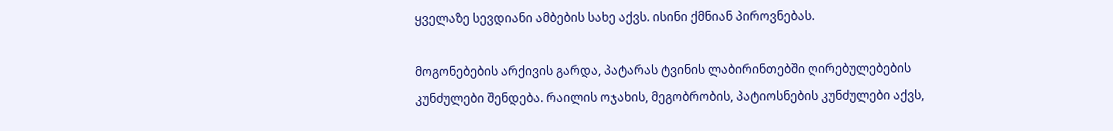ყველაზე სევდიანი ამბების სახე აქვს. ისინი ქმნიან პიროვნებას.

მოგონებების არქივის გარდა, პატარას ტვინის ლაბირინთებში ღირებულებების კუნძულები შენდება. რაილის ოჯახის, მეგობრობის, პატიოსნების კუნძულები აქვს,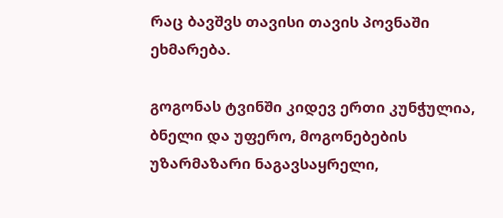რაც ბავშვს თავისი თავის პოვნაში ეხმარება.

გოგონას ტვინში კიდევ ერთი კუნჭულია, ბნელი და უფერო, მოგონებების უზარმაზარი ნაგავსაყრელი,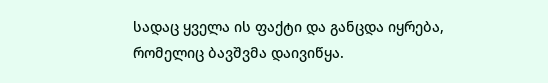სადაც ყველა ის ფაქტი და განცდა იყრება, რომელიც ბავშვმა დაივიწყა.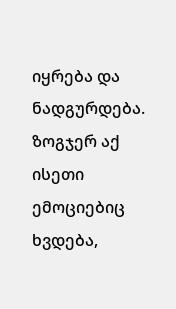იყრება და ნადგურდება. ზოგჯერ აქ ისეთი ემოციებიც ხვდება,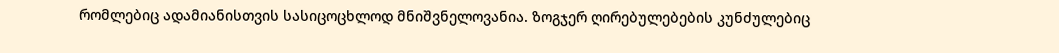რომლებიც ადამიანისთვის სასიცოცხლოდ მნიშვნელოვანია. ზოგჯერ ღირებულებების კუნძულებიც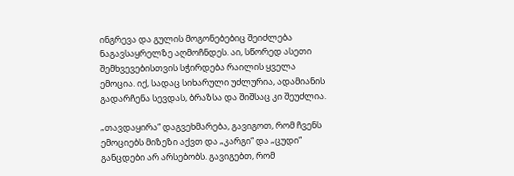ინგრევა და გულის მოგონებებიც შეიძლება ნაგავსაყრელზე აღმოჩნდეს. აი, სწორედ ასეთი შემხვევებისთვის სჭირდება რაილის ყველა ემოცია. იქ, სადაც სიხარული უძლურია, ადამიანის გადარჩენა სევდას, ბრაზსა და შიშსაც კი შეუძლია.

„თავდაყირა“ დაგვეხმარება, გავიგოთ, რომ ჩვენს ემოციებს მიზეზი აქვთ და „კარგი“ და „ცუდი“ განცდები არ არსებობს. გავიგებთ, რომ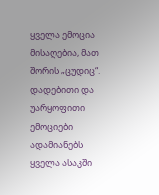ყველა ემოცია მისაღებია, მათ შორის „ცუდიც“. დადებითი და უარყოფითი ემოციები ადამიანებს ყველა ასაკში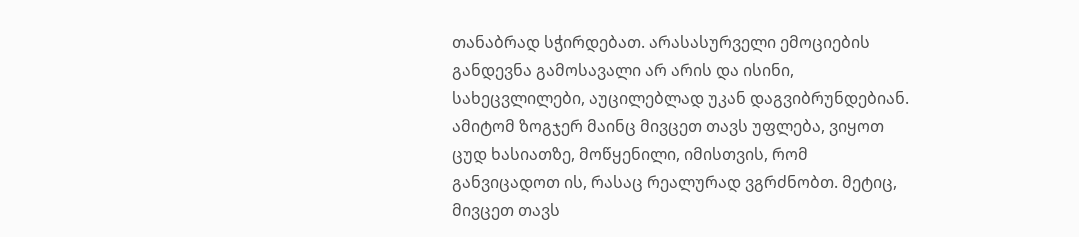თანაბრად სჭირდებათ. არასასურველი ემოციების განდევნა გამოსავალი არ არის და ისინი, სახეცვლილები, აუცილებლად უკან დაგვიბრუნდებიან. ამიტომ ზოგჯერ მაინც მივცეთ თავს უფლება, ვიყოთ ცუდ ხასიათზე, მოწყენილი, იმისთვის, რომ განვიცადოთ ის, რასაც რეალურად ვგრძნობთ. მეტიც, მივცეთ თავს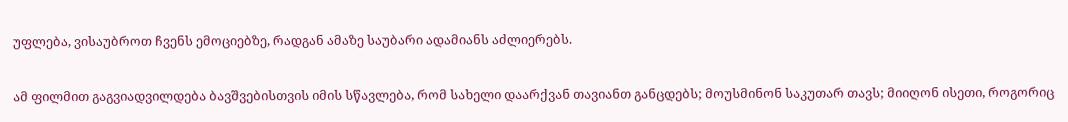უფლება, ვისაუბროთ ჩვენს ემოციებზე, რადგან ამაზე საუბარი ადამიანს აძლიერებს.

ამ ფილმით გაგვიადვილდება ბავშვებისთვის იმის სწავლება, რომ სახელი დაარქვან თავიანთ განცდებს; მოუსმინონ საკუთარ თავს; მიიღონ ისეთი, როგორიც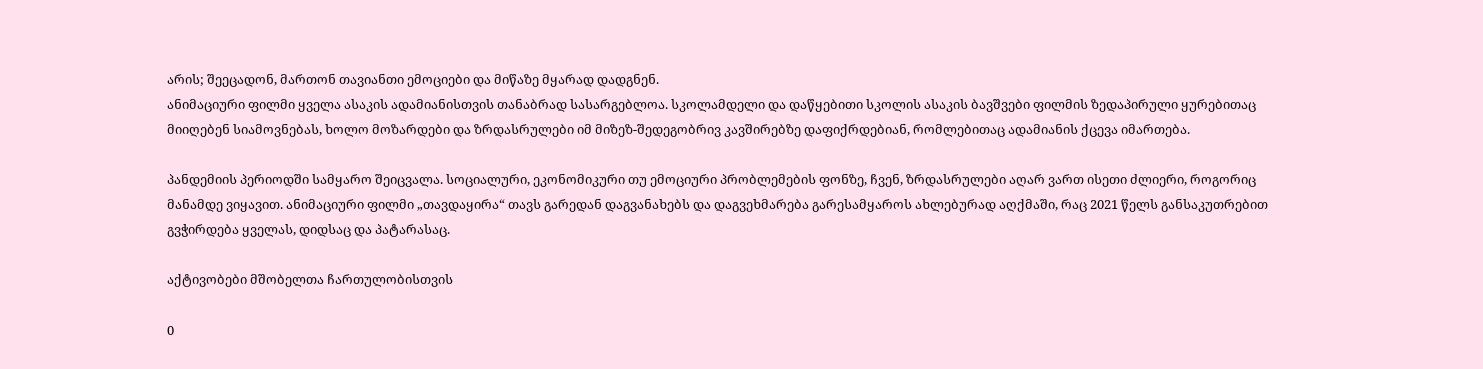არის; შეეცადონ, მართონ თავიანთი ემოციები და მიწაზე მყარად დადგნენ.
ანიმაციური ფილმი ყველა ასაკის ადამიანისთვის თანაბრად სასარგებლოა. სკოლამდელი და დაწყებითი სკოლის ასაკის ბავშვები ფილმის ზედაპირული ყურებითაც მიიღებენ სიამოვნებას, ხოლო მოზარდები და ზრდასრულები იმ მიზეზ-შედეგობრივ კავშირებზე დაფიქრდებიან, რომლებითაც ადამიანის ქცევა იმართება.

პანდემიის პერიოდში სამყარო შეიცვალა. სოციალური, ეკონომიკური თუ ემოციური პრობლემების ფონზე, ჩვენ, ზრდასრულები აღარ ვართ ისეთი ძლიერი, როგორიც მანამდე ვიყავით. ანიმაციური ფილმი „თავდაყირა“ თავს გარედან დაგვანახებს და დაგვეხმარება გარესამყაროს ახლებურად აღქმაში, რაც 2021 წელს განსაკუთრებით გვჭირდება ყველას, დიდსაც და პატარასაც.

აქტივობები მშობელთა ჩართულობისთვის

0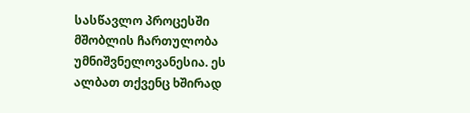სასწავლო პროცესში მშობლის ჩართულობა უმნიშვნელოვანესია. ეს ალბათ თქვენც ხშირად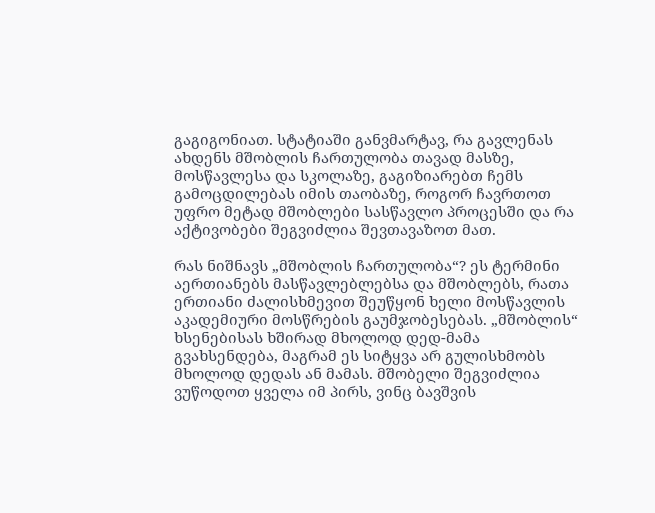გაგიგონიათ. სტატიაში განვმარტავ, რა გავლენას ახდენს მშობლის ჩართულობა თავად მასზე, მოსწავლესა და სკოლაზე, გაგიზიარებთ ჩემს გამოცდილებას იმის თაობაზე, როგორ ჩავრთოთ უფრო მეტად მშობლები სასწავლო პროცესში და რა აქტივობები შეგვიძლია შევთავაზოთ მათ.

რას ნიშნავს „მშობლის ჩართულობა“? ეს ტერმინი აერთიანებს მასწავლებლებსა და მშობლებს, რათა ერთიანი ძალისხმევით შეუწყონ ხელი მოსწავლის აკადემიური მოსწრების გაუმჯობესებას. „მშობლის“ ხსენებისას ხშირად მხოლოდ დედ-მამა გვახსენდება, მაგრამ ეს სიტყვა არ გულისხმობს მხოლოდ დედას ან მამას. მშობელი შეგვიძლია ვუწოდოთ ყველა იმ პირს, ვინც ბავშვის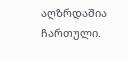აღზრდაშია ჩართული.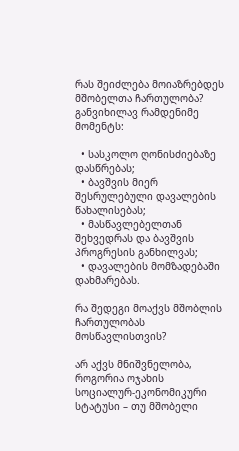რას შეიძლება მოიაზრებდეს მშობელთა ჩართულობა? განვიხილავ რამდენიმე მომენტს:

  • სასკოლო ღონისძიებაზე დასწრებას;
  • ბავშვის მიერ შესრულებული დავალების წახალისებას;
  • მასწავლებელთან შეხვედრას და ბავშვის პროგრესის განხილვას;
  • დავალების მომზადებაში დახმარებას.

რა შედეგი მოაქვს მშობლის ჩართულობას მოსწავლისთვის?

არ აქვს მნიშვნელობა, როგორია ოჯახის სოციალურ-ეკონომიკური სტატუსი – თუ მშობელი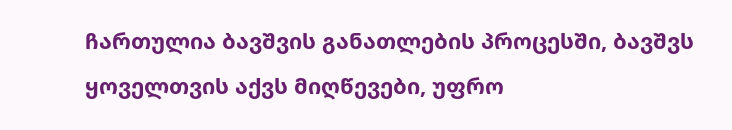ჩართულია ბავშვის განათლების პროცესში, ბავშვს ყოველთვის აქვს მიღწევები, უფრო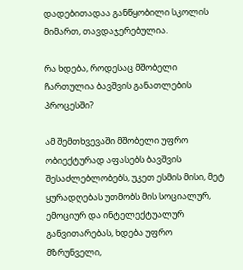დადებითადაა განწყობილი სკოლის მიმართ, თავდაჯერებულია.

რა ხდება, როდესაც მშობელი ჩართულია ბავშვის განათლების პროცესში?

ამ შემთხვევაში მშობელი უფრო ობიექტურად აფასებს ბავშვის შესაძლებლობებს, უკეთ ესმის მისი, მეტ ყურადღებას უთმობს მის სოციალურ, ემოციურ და ინტელექტუალურ განვითარებას, ხდება უფრო მზრუნველი,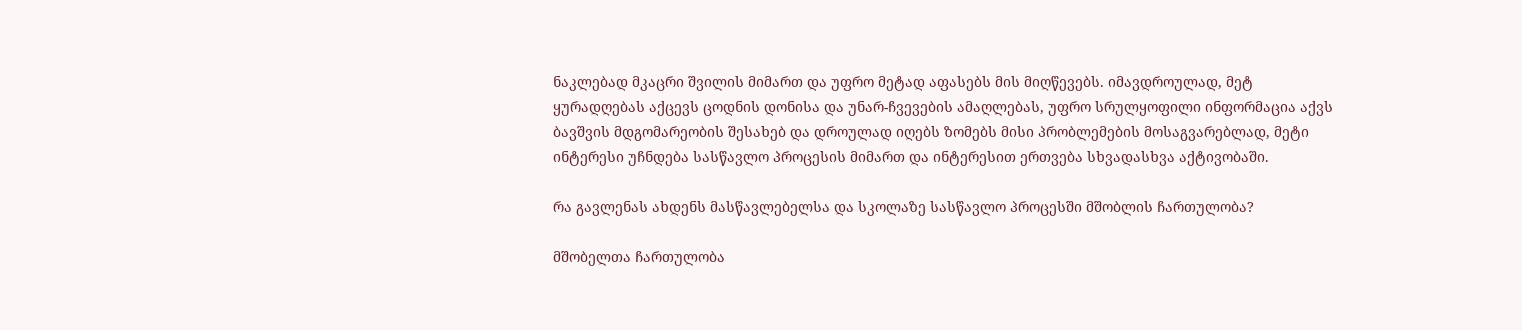ნაკლებად მკაცრი შვილის მიმართ და უფრო მეტად აფასებს მის მიღწევებს. იმავდროულად, მეტ ყურადღებას აქცევს ცოდნის დონისა და უნარ-ჩვევების ამაღლებას, უფრო სრულყოფილი ინფორმაცია აქვს ბავშვის მდგომარეობის შესახებ და დროულად იღებს ზომებს მისი პრობლემების მოსაგვარებლად, მეტი ინტერესი უჩნდება სასწავლო პროცესის მიმართ და ინტერესით ერთვება სხვადასხვა აქტივობაში.

რა გავლენას ახდენს მასწავლებელსა და სკოლაზე სასწავლო პროცესში მშობლის ჩართულობა?

მშობელთა ჩართულობა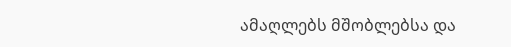ამაღლებს მშობლებსა და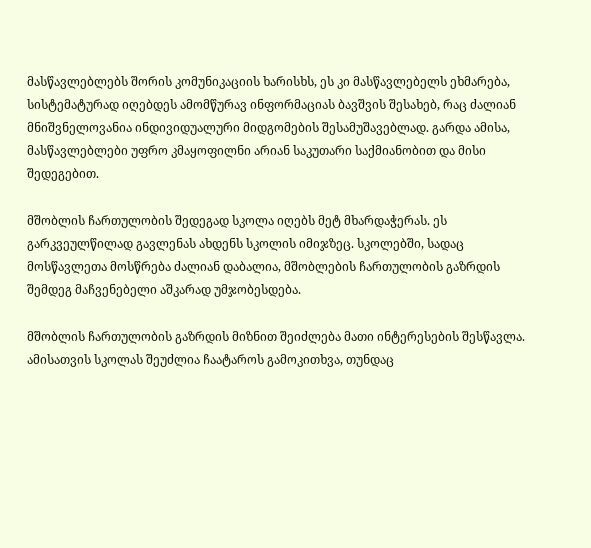მასწავლებლებს შორის კომუნიკაციის ხარისხს, ეს კი მასწავლებელს ეხმარება, სისტემატურად იღებდეს ამომწურავ ინფორმაციას ბავშვის შესახებ, რაც ძალიან მნიშვნელოვანია ინდივიდუალური მიდგომების შესამუშავებლად. გარდა ამისა, მასწავლებლები უფრო კმაყოფილნი არიან საკუთარი საქმიანობით და მისი შედეგებით.

მშობლის ჩართულობის შედეგად სკოლა იღებს მეტ მხარდაჭერას. ეს გარკვეულწილად გავლენას ახდენს სკოლის იმიჯზეც. სკოლებში, სადაც მოსწავლეთა მოსწრება ძალიან დაბალია, მშობლების ჩართულობის გაზრდის შემდეგ მაჩვენებელი აშკარად უმჯობესდება.

მშობლის ჩართულობის გაზრდის მიზნით შეიძლება მათი ინტერესების შესწავლა. ამისათვის სკოლას შეუძლია ჩაატაროს გამოკითხვა, თუნდაც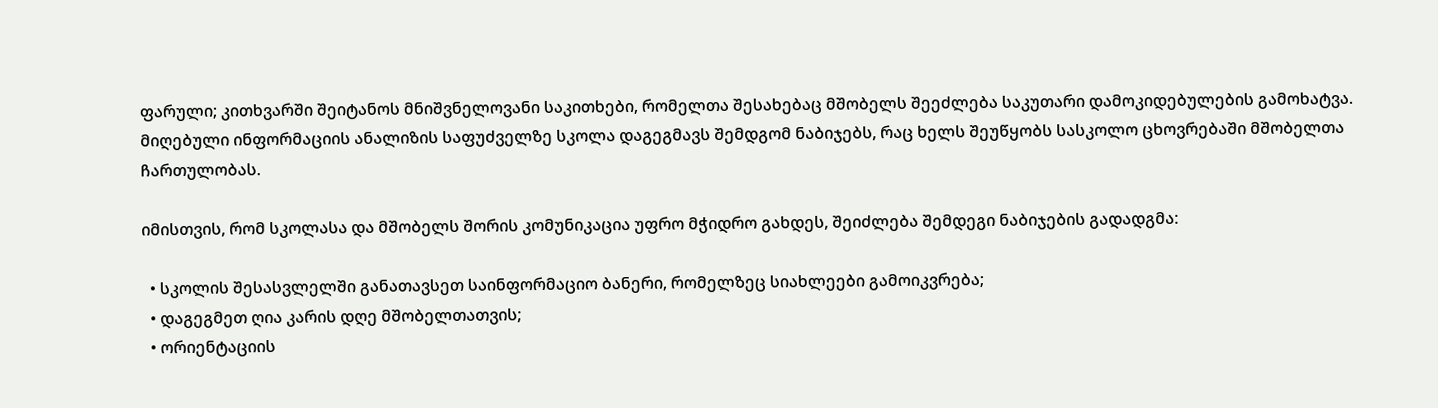ფარული; კითხვარში შეიტანოს მნიშვნელოვანი საკითხები, რომელთა შესახებაც მშობელს შეეძლება საკუთარი დამოკიდებულების გამოხატვა. მიღებული ინფორმაციის ანალიზის საფუძველზე სკოლა დაგეგმავს შემდგომ ნაბიჯებს, რაც ხელს შეუწყობს სასკოლო ცხოვრებაში მშობელთა ჩართულობას.

იმისთვის, რომ სკოლასა და მშობელს შორის კომუნიკაცია უფრო მჭიდრო გახდეს, შეიძლება შემდეგი ნაბიჯების გადადგმა:

  • სკოლის შესასვლელში განათავსეთ საინფორმაციო ბანერი, რომელზეც სიახლეები გამოიკვრება;
  • დაგეგმეთ ღია კარის დღე მშობელთათვის;
  • ორიენტაციის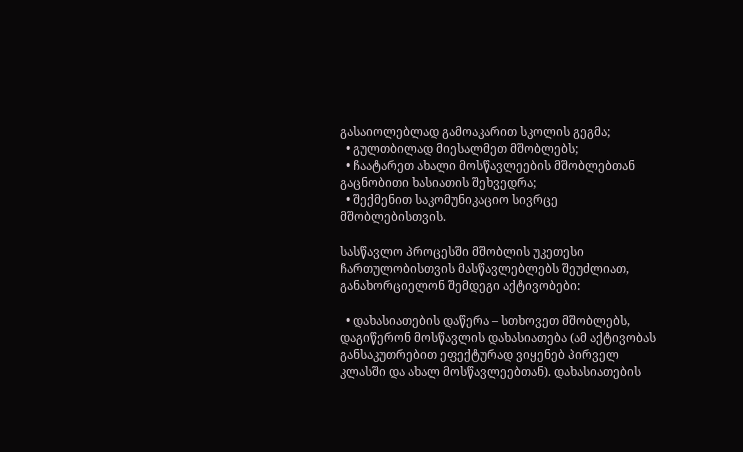გასაიოლებლად გამოაკარით სკოლის გეგმა;
  • გულთბილად მიესალმეთ მშობლებს;
  • ჩაატარეთ ახალი მოსწავლეების მშობლებთან გაცნობითი ხასიათის შეხვედრა;
  • შექმენით საკომუნიკაციო სივრცე მშობლებისთვის.

სასწავლო პროცესში მშობლის უკეთესი ჩართულობისთვის მასწავლებლებს შეუძლიათ, განახორციელონ შემდეგი აქტივობები:

  • დახასიათების დაწერა – სთხოვეთ მშობლებს, დაგიწერონ მოსწავლის დახასიათება (ამ აქტივობას განსაკუთრებით ეფექტურად ვიყენებ პირველ კლასში და ახალ მოსწავლეებთან). დახასიათების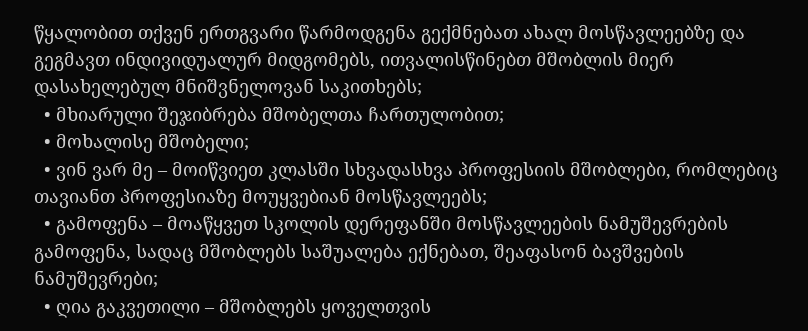წყალობით თქვენ ერთგვარი წარმოდგენა გექმნებათ ახალ მოსწავლეებზე და გეგმავთ ინდივიდუალურ მიდგომებს, ითვალისწინებთ მშობლის მიერ დასახელებულ მნიშვნელოვან საკითხებს;
  • მხიარული შეჯიბრება მშობელთა ჩართულობით;
  • მოხალისე მშობელი;
  • ვინ ვარ მე – მოიწვიეთ კლასში სხვადასხვა პროფესიის მშობლები, რომლებიც თავიანთ პროფესიაზე მოუყვებიან მოსწავლეებს;
  • გამოფენა – მოაწყვეთ სკოლის დერეფანში მოსწავლეების ნამუშევრების გამოფენა, სადაც მშობლებს საშუალება ექნებათ, შეაფასონ ბავშვების ნამუშევრები;
  • ღია გაკვეთილი – მშობლებს ყოველთვის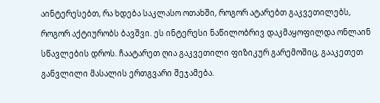აინტერესებთ, რა ხდება საკლასო ოთახში, როგორ ატარებთ გაკვეთილებს, როგორ აქტიურობს ბავშვი. ეს ინტერესი ნაწილობრივ დაკმაყოფილდა ონლაინ სწავლების დროს. ჩაატარეთ ღია გაკვეთილი ფიზიკურ გარემოშიც, გააკეთეთ განვლილი მასალის ერთგვარი შეჯამება.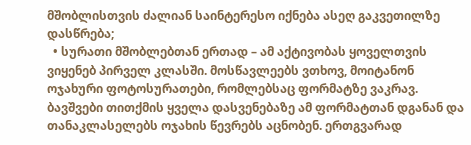მშობლისთვის ძალიან საინტერესო იქნება ასეღ გაკვეთილზე დასწრება;
  • სურათი მშობლებთან ერთად – ამ აქტივობას ყოველთვის ვიყენებ პირველ კლასში. მოსწავლეებს ვთხოვ, მოიტანონ ოჯახური ფოტოსურათები, რომლებსაც ფორმატზე ვაკრავ. ბავშვები თითქმის ყველა დასვენებაზე ამ ფორმატთან დგანან და თანაკლასელებს ოჯახის წევრებს აცნობენ. ერთგვარად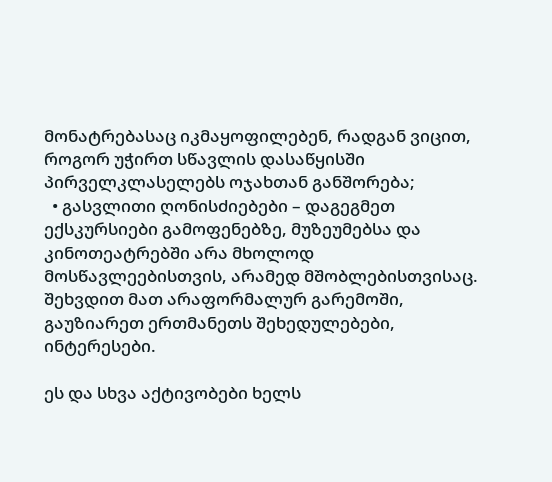მონატრებასაც იკმაყოფილებენ, რადგან ვიცით, როგორ უჭირთ სწავლის დასაწყისში პირველკლასელებს ოჯახთან განშორება;
  • გასვლითი ღონისძიებები – დაგეგმეთ ექსკურსიები გამოფენებზე, მუზეუმებსა და კინოთეატრებში არა მხოლოდ მოსწავლეებისთვის, არამედ მშობლებისთვისაც. შეხვდით მათ არაფორმალურ გარემოში, გაუზიარეთ ერთმანეთს შეხედულებები, ინტერესები.

ეს და სხვა აქტივობები ხელს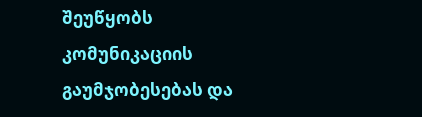შეუწყობს კომუნიკაციის გაუმჯობესებას და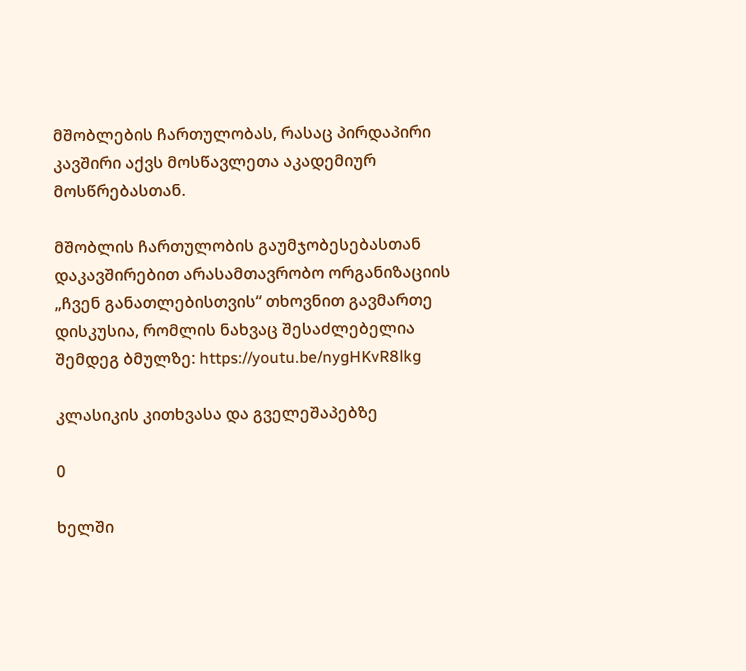მშობლების ჩართულობას, რასაც პირდაპირი კავშირი აქვს მოსწავლეთა აკადემიურ მოსწრებასთან.

მშობლის ჩართულობის გაუმჯობესებასთან დაკავშირებით არასამთავრობო ორგანიზაციის „ჩვენ განათლებისთვის“ თხოვნით გავმართე დისკუსია, რომლის ნახვაც შესაძლებელია შემდეგ ბმულზე: https://youtu.be/nygHKvR8lkg

კლასიკის კითხვასა და გველეშაპებზე

0

ხელში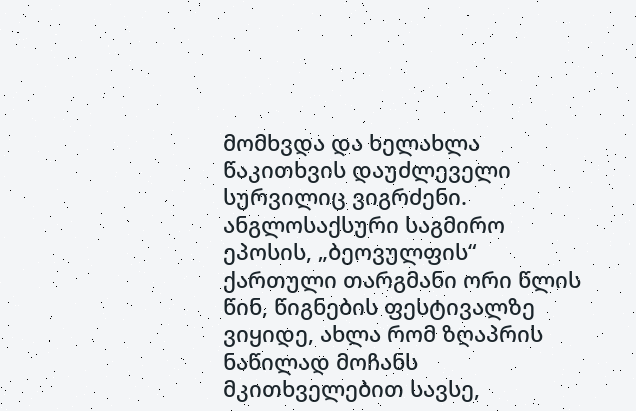მომხვდა და ხელახლა წაკითხვის დაუძლეველი სურვილიც ვიგრძენი. ანგლოსაქსური საგმირო ეპოსის, „ბეოვულფის“ ქართული თარგმანი ორი წლის წინ, წიგნების ფესტივალზე ვიყიდე, ახლა რომ ზღაპრის ნაწილად მოჩანს მკითხველებით სავსე,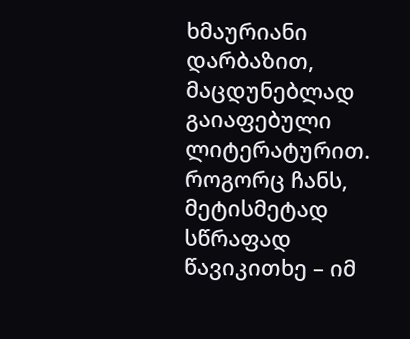ხმაურიანი დარბაზით, მაცდუნებლად გაიაფებული ლიტერატურით. როგორც ჩანს, მეტისმეტად სწრაფად წავიკითხე – იმ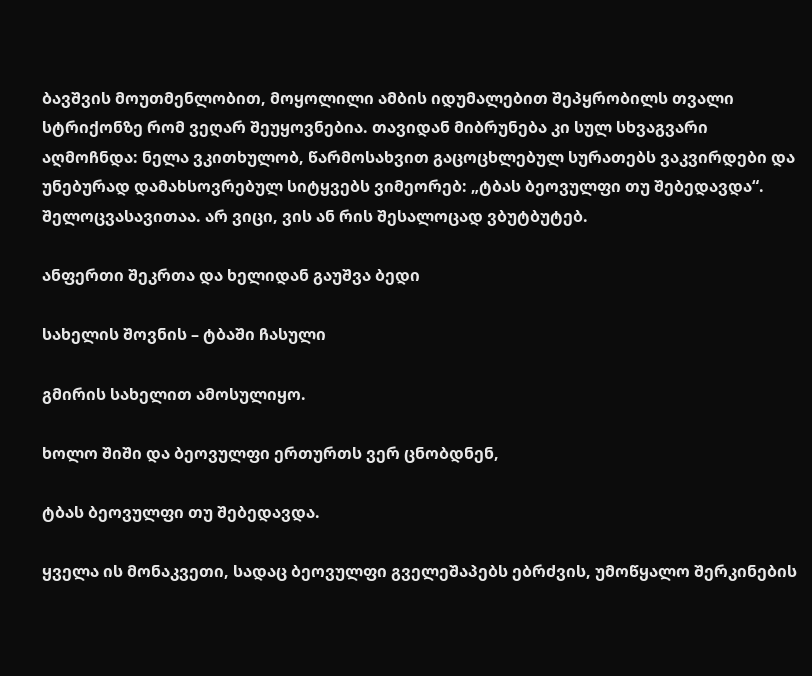ბავშვის მოუთმენლობით, მოყოლილი ამბის იდუმალებით შეპყრობილს თვალი სტრიქონზე რომ ვეღარ შეუყოვნებია. თავიდან მიბრუნება კი სულ სხვაგვარი აღმოჩნდა: ნელა ვკითხულობ, წარმოსახვით გაცოცხლებულ სურათებს ვაკვირდები და უნებურად დამახსოვრებულ სიტყვებს ვიმეორებ: „ტბას ბეოვულფი თუ შებედავდა“. შელოცვასავითაა. არ ვიცი, ვის ან რის შესალოცად ვბუტბუტებ.

ანფერთი შეკრთა და ხელიდან გაუშვა ბედი

სახელის შოვნის – ტბაში ჩასული

გმირის სახელით ამოსულიყო.

ხოლო შიში და ბეოვულფი ერთურთს ვერ ცნობდნენ,

ტბას ბეოვულფი თუ შებედავდა.

ყველა ის მონაკვეთი, სადაც ბეოვულფი გველეშაპებს ებრძვის, უმოწყალო შერკინების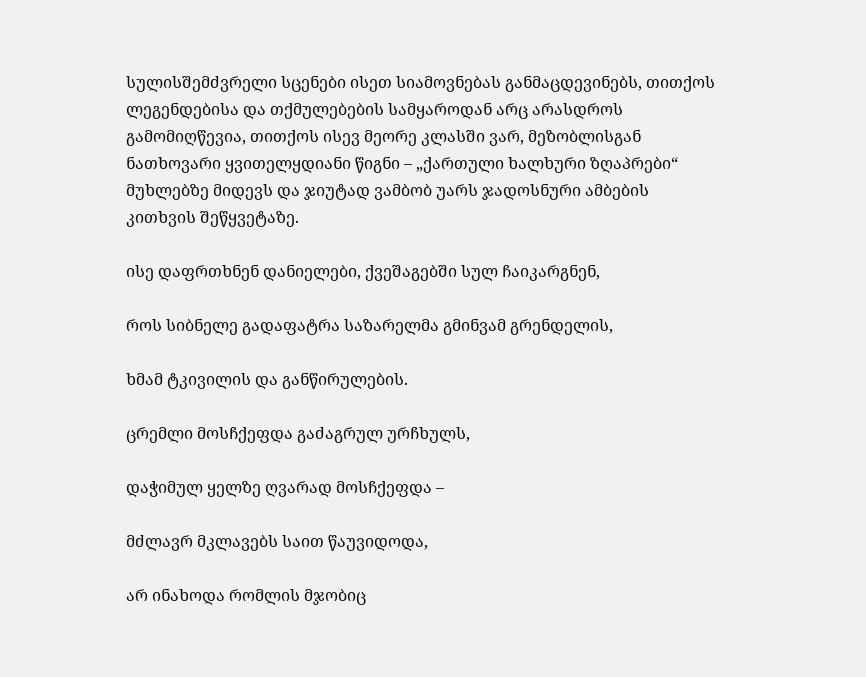სულისშემძვრელი სცენები ისეთ სიამოვნებას განმაცდევინებს, თითქოს ლეგენდებისა და თქმულებების სამყაროდან არც არასდროს გამომიღწევია, თითქოს ისევ მეორე კლასში ვარ, მეზობლისგან ნათხოვარი ყვითელყდიანი წიგნი – „ქართული ხალხური ზღაპრები“ მუხლებზე მიდევს და ჯიუტად ვამბობ უარს ჯადოსნური ამბების კითხვის შეწყვეტაზე.

ისე დაფრთხნენ დანიელები, ქვეშაგებში სულ ჩაიკარგნენ,

როს სიბნელე გადაფატრა საზარელმა გმინვამ გრენდელის,

ხმამ ტკივილის და განწირულების.

ცრემლი მოსჩქეფდა გაძაგრულ ურჩხულს,

დაჭიმულ ყელზე ღვარად მოსჩქეფდა –

მძლავრ მკლავებს საით წაუვიდოდა,

არ ინახოდა რომლის მჯობიც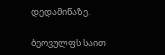დედამიწაზე.

ბეოვულფს საით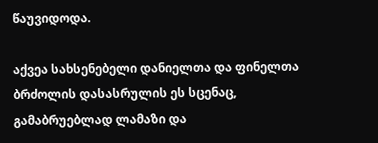წაუვიდოდა.

აქვეა სახსენებელი დანიელთა და ფინელთა ბრძოლის დასასრულის ეს სცენაც, გამაბრუებლად ლამაზი და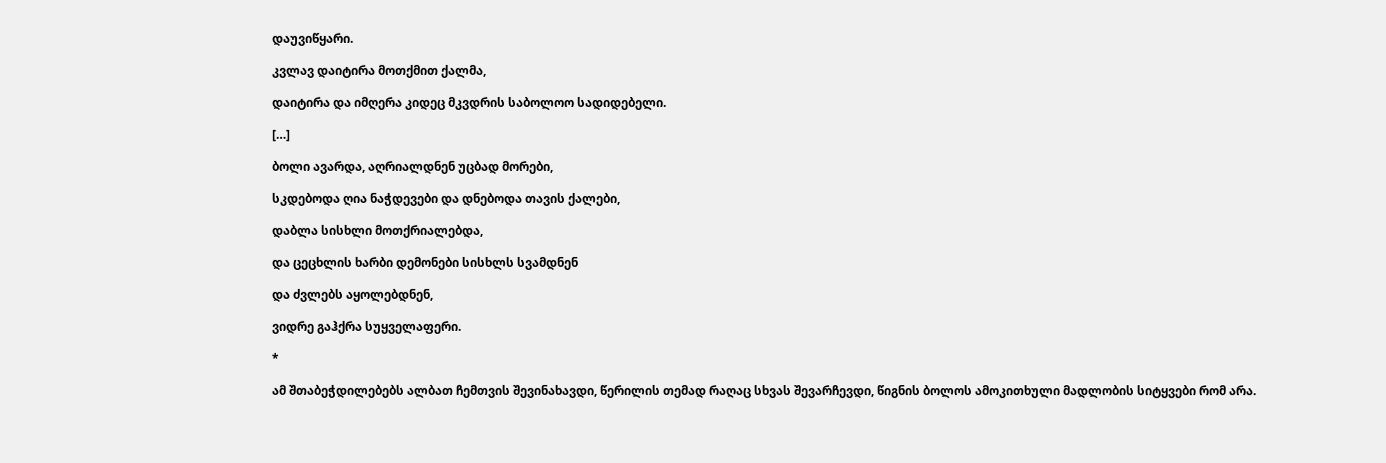დაუვიწყარი.

კვლავ დაიტირა მოთქმით ქალმა,

დაიტირა და იმღერა კიდეც მკვდრის საბოლოო სადიდებელი.

[…]

ბოლი ავარდა, აღრიალდნენ უცბად მორები,

სკდებოდა ღია ნაჭდევები და დნებოდა თავის ქალები,

დაბლა სისხლი მოთქრიალებდა,

და ცეცხლის ხარბი დემონები სისხლს სვამდნენ

და ძვლებს აყოლებდნენ,

ვიდრე გაჰქრა სუყველაფერი.

*

ამ შთაბეჭდილებებს ალბათ ჩემთვის შევინახავდი, წერილის თემად რაღაც სხვას შევარჩევდი, წიგნის ბოლოს ამოკითხული მადლობის სიტყვები რომ არა.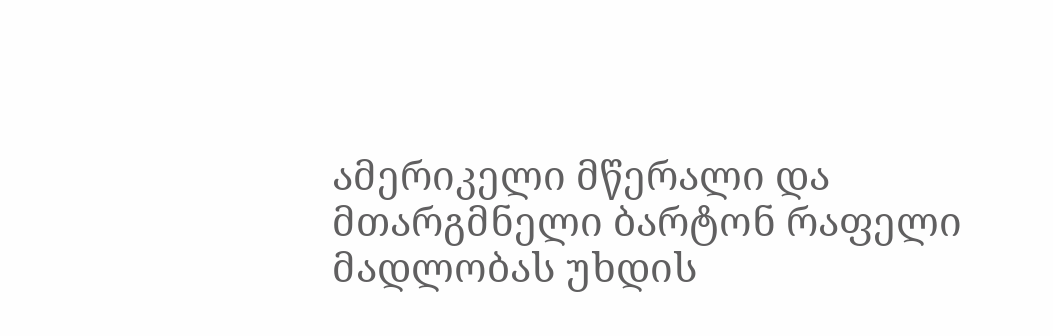ამერიკელი მწერალი და მთარგმნელი ბარტონ რაფელი მადლობას უხდის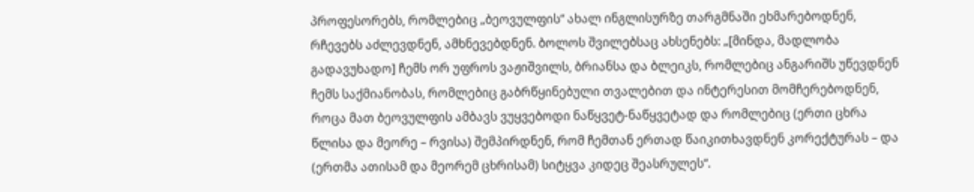პროფესორებს, რომლებიც „ბეოვულფის“ ახალ ინგლისურზე თარგმნაში ეხმარებოდნენ, რჩევებს აძლევდნენ, ამხნევებდნენ. ბოლოს შვილებსაც ახსენებს: „[მინდა, მადლობა გადავუხადო] ჩემს ორ უფროს ვაჟიშვილს, ბრიანსა და ბლეიკს, რომლებიც ანგარიშს უწევდნენ ჩემს საქმიანობას, რომლებიც გაბრწყინებული თვალებით და ინტერესით მომჩერებოდნენ, როცა მათ ბეოვულფის ამბავს ვუყვებოდი ნაწყვეტ-ნაწყვეტად და რომლებიც (ერთი ცხრა წლისა და მეორე – რვისა) შემპირდნენ, რომ ჩემთან ერთად წაიკითხავდნენ კორექტურას – და (ერთმა ათისამ და მეორემ ცხრისამ) სიტყვა კიდეც შეასრულეს“.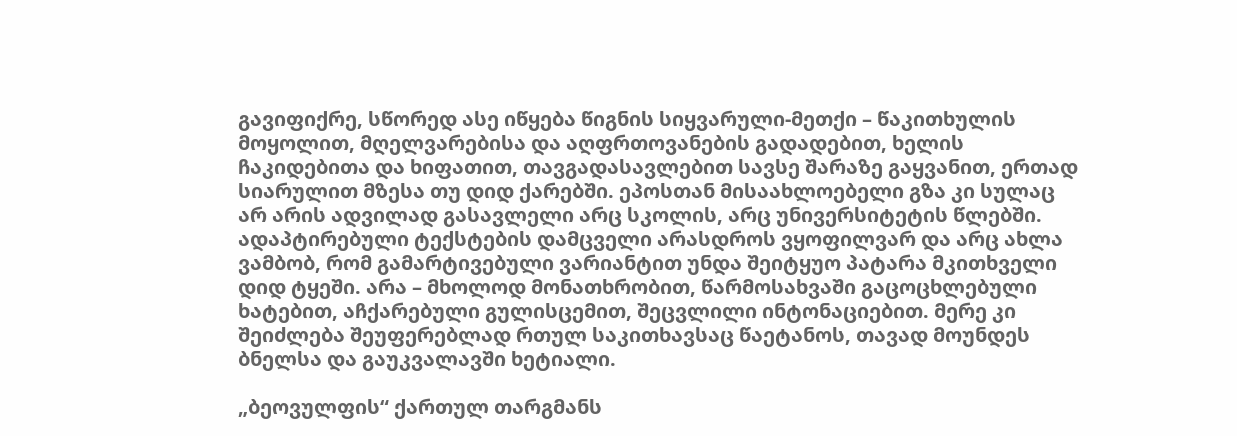გავიფიქრე, სწორედ ასე იწყება წიგნის სიყვარული-მეთქი – წაკითხულის მოყოლით, მღელვარებისა და აღფრთოვანების გადადებით, ხელის ჩაკიდებითა და ხიფათით, თავგადასავლებით სავსე შარაზე გაყვანით, ერთად სიარულით მზესა თუ დიდ ქარებში. ეპოსთან მისაახლოებელი გზა კი სულაც არ არის ადვილად გასავლელი არც სკოლის, არც უნივერსიტეტის წლებში. ადაპტირებული ტექსტების დამცველი არასდროს ვყოფილვარ და არც ახლა ვამბობ, რომ გამარტივებული ვარიანტით უნდა შეიტყუო პატარა მკითხველი დიდ ტყეში. არა – მხოლოდ მონათხრობით, წარმოსახვაში გაცოცხლებული ხატებით, აჩქარებული გულისცემით, შეცვლილი ინტონაციებით. მერე კი შეიძლება შეუფერებლად რთულ საკითხავსაც წაეტანოს, თავად მოუნდეს ბნელსა და გაუკვალავში ხეტიალი.

„ბეოვულფის“ ქართულ თარგმანს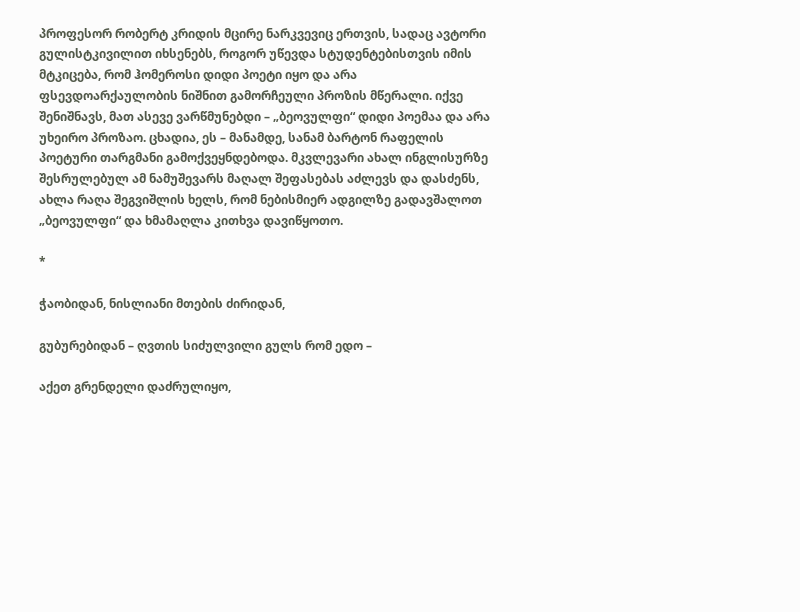პროფესორ რობერტ კრიდის მცირე ნარკვევიც ერთვის, სადაც ავტორი გულისტკივილით იხსენებს, როგორ უწევდა სტუდენტებისთვის იმის მტკიცება, რომ ჰომეროსი დიდი პოეტი იყო და არა ფსევდოარქაულობის ნიშნით გამორჩეული პროზის მწერალი. იქვე შენიშნავს, მათ ასევე ვარწმუნებდი – „ბეოვულფი“ დიდი პოემაა და არა უხეირო პროზაო. ცხადია, ეს – მანამდე, სანამ ბარტონ რაფელის პოეტური თარგმანი გამოქვეყნდებოდა. მკვლევარი ახალ ინგლისურზე შესრულებულ ამ ნამუშევარს მაღალ შეფასებას აძლევს და დასძენს, ახლა რაღა შეგვიშლის ხელს, რომ ნებისმიერ ადგილზე გადავშალოთ „ბეოვულფი“ და ხმამაღლა კითხვა დავიწყოთო.

*

ჭაობიდან, ნისლიანი მთების ძირიდან,

გუბურებიდან – ღვთის სიძულვილი გულს რომ ედო –

აქეთ გრენდელი დაძრულიყო,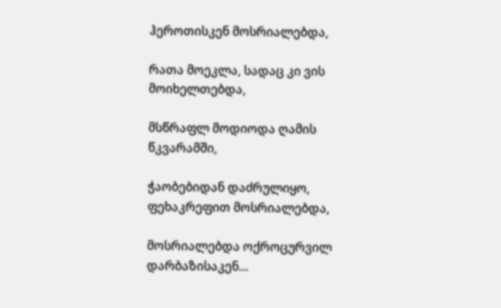ჰეროთისკენ მოსრიალებდა,

რათა მოეკლა, სადაც კი ვის მოიხელთებდა,

მსწრაფლ მოდიოდა ღამის წკვარამში,

ჭაობებიდან დაძრულიყო, ფეხაკრეფით მოსრიალებდა,

მოსრიალებდა ოქროცურვილ დარბაზისაკენ…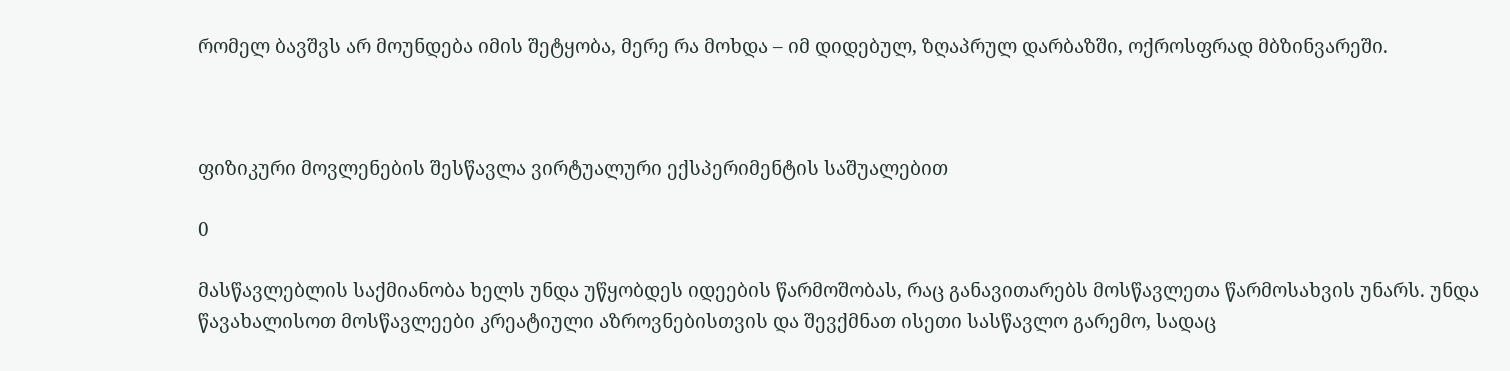რომელ ბავშვს არ მოუნდება იმის შეტყობა, მერე რა მოხდა – იმ დიდებულ, ზღაპრულ დარბაზში, ოქროსფრად მბზინვარეში.



ფიზიკური მოვლენების შესწავლა ვირტუალური ექსპერიმენტის საშუალებით

0

მასწავლებლის საქმიანობა ხელს უნდა უწყობდეს იდეების წარმოშობას, რაც განავითარებს მოსწავლეთა წარმოსახვის უნარს. უნდა წავახალისოთ მოსწავლეები კრეატიული აზროვნებისთვის და შევქმნათ ისეთი სასწავლო გარემო, სადაც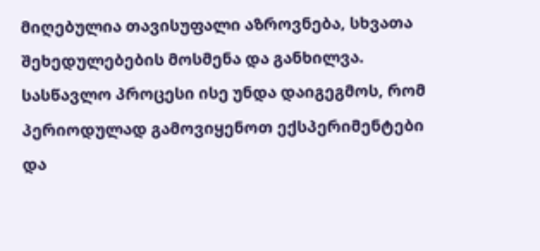მიღებულია თავისუფალი აზროვნება, სხვათა შეხედულებების მოსმენა და განხილვა. სასწავლო პროცესი ისე უნდა დაიგეგმოს, რომ პერიოდულად გამოვიყენოთ ექსპერიმენტები და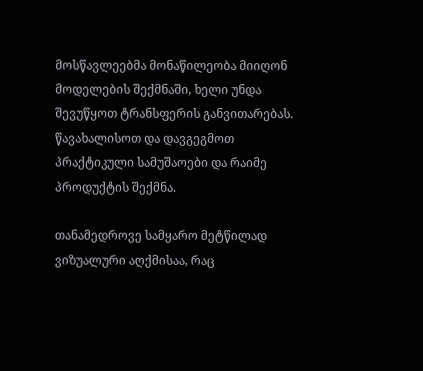მოსწავლეებმა მონაწილეობა მიიღონ მოდელების შექმნაში, ხელი უნდა შევუწყოთ ტრანსფერის განვითარებას. წავახალისოთ და დავგეგმოთ პრაქტიკული სამუშაოები და რაიმე პროდუქტის შექმნა.

თანამედროვე სამყარო მეტწილად ვიზუალური აღქმისაა, რაც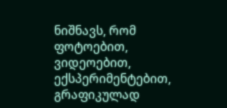ნიშნავს, რომ ფოტოებით, ვიდეოებით, ექსპერიმენტებით, გრაფიკულად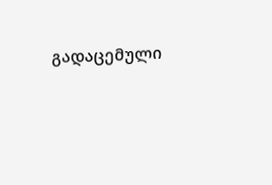გადაცემული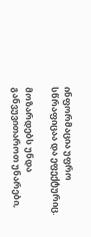ინფორმაცია უფრო სწრაფიცაა და ეფექტურიც.

მოზარდებს უნდა განვუვითაროთ უნარები,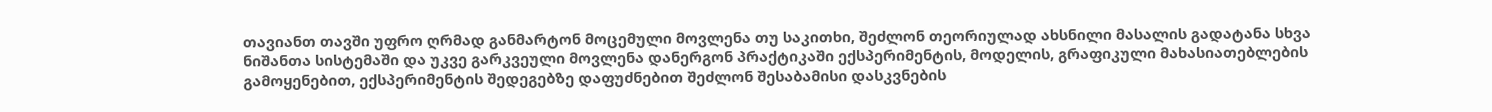თავიანთ თავში უფრო ღრმად განმარტონ მოცემული მოვლენა თუ საკითხი, შეძლონ თეორიულად ახსნილი მასალის გადატანა სხვა ნიშანთა სისტემაში და უკვე გარკვეული მოვლენა დანერგონ პრაქტიკაში ექსპერიმენტის, მოდელის, გრაფიკული მახასიათებლების გამოყენებით, ექსპერიმენტის შედეგებზე დაფუძნებით შეძლონ შესაბამისი დასკვნების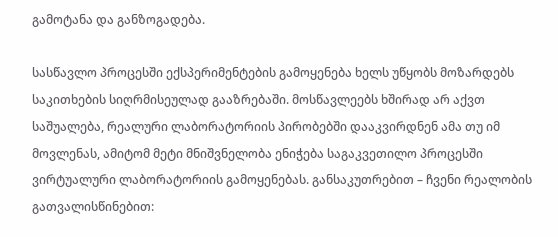გამოტანა და განზოგადება.

სასწავლო პროცესში ექსპერიმენტების გამოყენება ხელს უწყობს მოზარდებს საკითხების სიღრმისეულად გააზრებაში. მოსწავლეებს ხშირად არ აქვთ საშუალება, რეალური ლაბორატორიის პირობებში დააკვირდნენ ამა თუ იმ მოვლენას, ამიტომ მეტი მნიშვნელობა ენიჭება საგაკვეთილო პროცესში ვირტუალური ლაბორატორიის გამოყენებას. განსაკუთრებით – ჩვენი რეალობის გათვალისწინებით: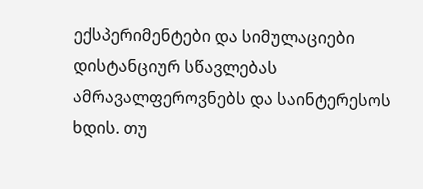ექსპერიმენტები და სიმულაციები დისტანციურ სწავლებას ამრავალფეროვნებს და საინტერესოს ხდის. თუ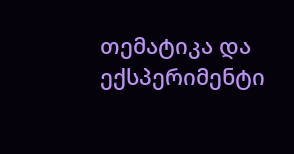თემატიკა და ექსპერიმენტი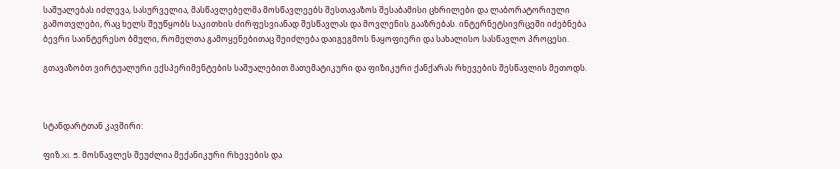საშუალებას იძლევა, სასურველია, მასწავლებელმა მოსწავლეებს შესთავაზოს შესაბამისი ცხრილები და ლაბორატორიული გამოთვლები, რაც ხელს შეუწყობს საკითხის ძირფესვიანად შესწავლას და მოვლენის გააზრებას. ინტერნეტსივრცეში იძებნება ბევრი საინტერესო ბმული, რომელთა გამოყენებითაც შეიძლება დაიგეგმოს ნაყოფიერი და სახალისო სასწავლო პროცესი.

გთავაზობთ ვირტუალური ექსპერიმენტების საშუალებით მათემატიკური და ფიზიკური ქანქარას რხევების შესწავლის მეთოდს.



სტანდარტთან კავშირი:

ფიზ.XI. 5. მოსწავლეს შეუძლია მექანიკური რხევების და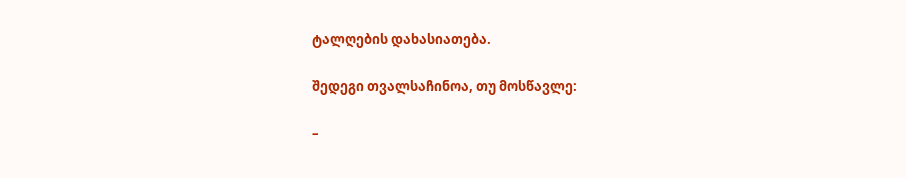ტალღების დახასიათება.

შედეგი თვალსაჩინოა, თუ მოსწავლე:

–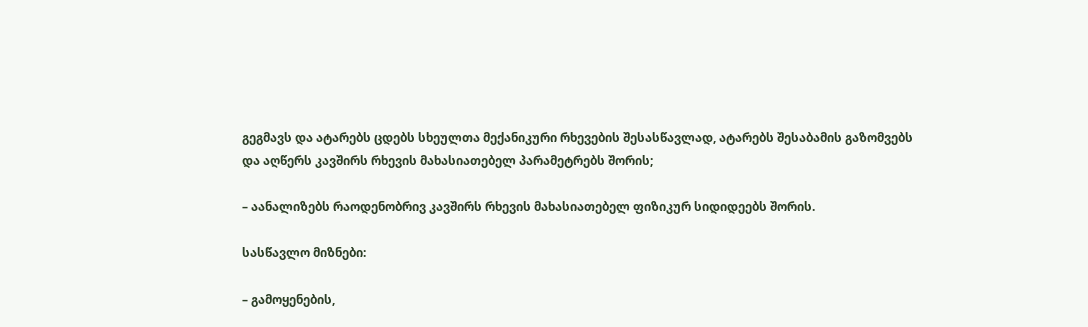გეგმავს და ატარებს ცდებს სხეულთა მექანიკური რხევების შესასწავლად, ატარებს შესაბამის გაზომვებს და აღწერს კავშირს რხევის მახასიათებელ პარამეტრებს შორის;

– აანალიზებს რაოდენობრივ კავშირს რხევის მახასიათებელ ფიზიკურ სიდიდეებს შორის.

სასწავლო მიზნები:

– გამოყენების,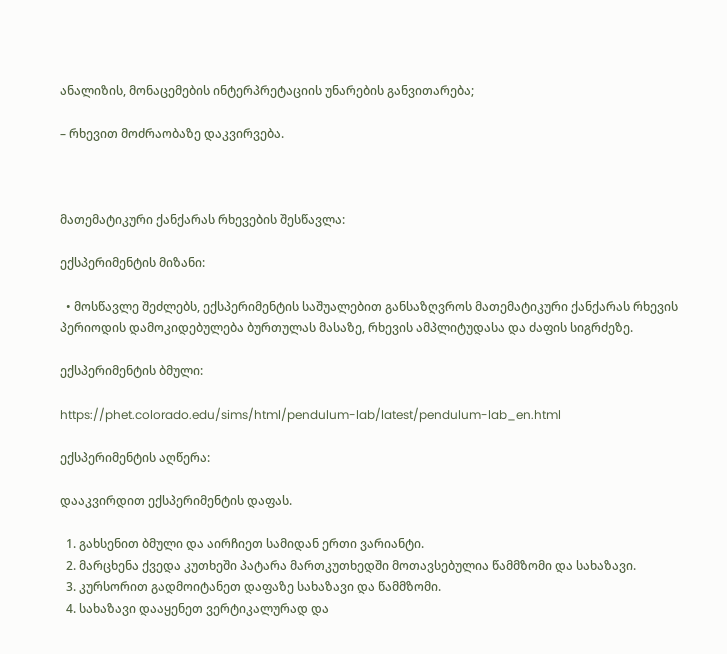ანალიზის, მონაცემების ინტერპრეტაციის უნარების განვითარება;

– რხევით მოძრაობაზე დაკვირვება.



მათემატიკური ქანქარას რხევების შესწავლა:

ექსპერიმენტის მიზანი:

  • მოსწავლე შეძლებს, ექსპერიმენტის საშუალებით განსაზღვროს მათემატიკური ქანქარას რხევის პერიოდის დამოკიდებულება ბურთულას მასაზე, რხევის ამპლიტუდასა და ძაფის სიგრძეზე.

ექსპერიმენტის ბმული:

https://phet.colorado.edu/sims/html/pendulum-lab/latest/pendulum-lab_en.html

ექსპერიმენტის აღწერა:

დააკვირდით ექსპერიმენტის დაფას.

  1. გახსენით ბმული და აირჩიეთ სამიდან ერთი ვარიანტი.
  2. მარცხენა ქვედა კუთხეში პატარა მართკუთხედში მოთავსებულია წამმზომი და სახაზავი.
  3. კურსორით გადმოიტანეთ დაფაზე სახაზავი და წამმზომი.
  4. სახაზავი დააყენეთ ვერტიკალურად და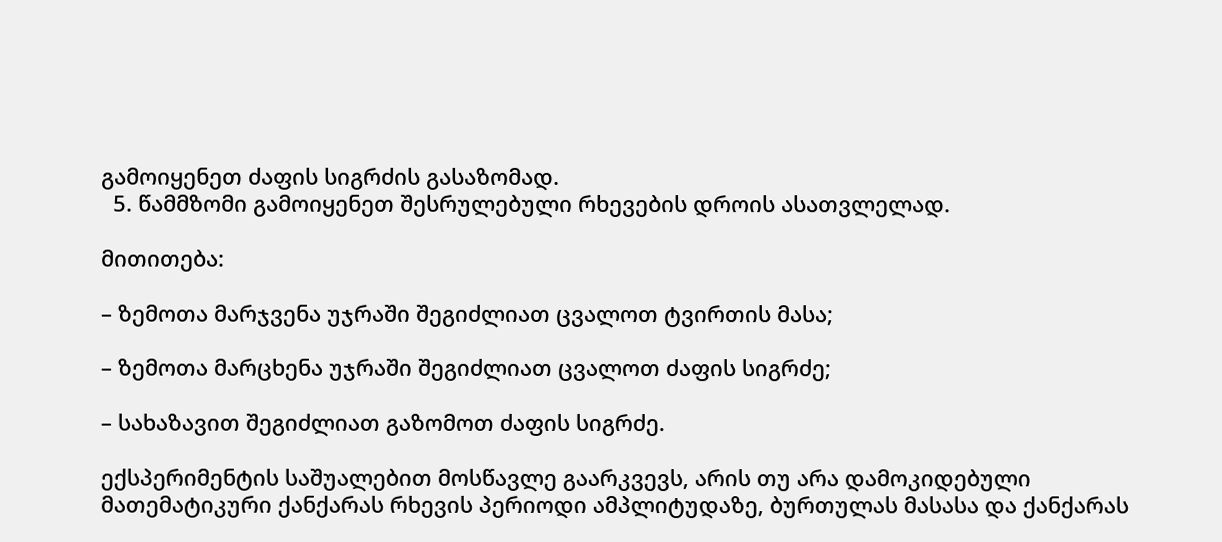გამოიყენეთ ძაფის სიგრძის გასაზომად.
  5. წამმზომი გამოიყენეთ შესრულებული რხევების დროის ასათვლელად.

მითითება:

– ზემოთა მარჯვენა უჯრაში შეგიძლიათ ცვალოთ ტვირთის მასა;

– ზემოთა მარცხენა უჯრაში შეგიძლიათ ცვალოთ ძაფის სიგრძე;

– სახაზავით შეგიძლიათ გაზომოთ ძაფის სიგრძე.

ექსპერიმენტის საშუალებით მოსწავლე გაარკვევს, არის თუ არა დამოკიდებული მათემატიკური ქანქარას რხევის პერიოდი ამპლიტუდაზე, ბურთულას მასასა და ქანქარას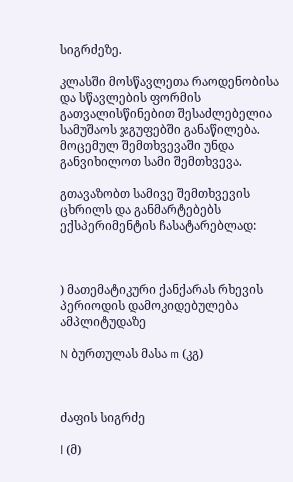სიგრძეზე.

კლასში მოსწავლეთა რაოდენობისა და სწავლების ფორმის გათვალისწინებით შესაძლებელია სამუშაოს ჯგუფებში განაწილება. მოცემულ შემთხვევაში უნდა განვიხილოთ სამი შემთხვევა.

გთავაზობთ სამივე შემთხვევის ცხრილს და განმარტებებს ექსპერიმენტის ჩასატარებლად:



) მათემატიკური ქანქარას რხევის პერიოდის დამოკიდებულება ამპლიტუდაზე

N ბურთულას მასა m (კგ)



ძაფის სიგრძე

l (მ)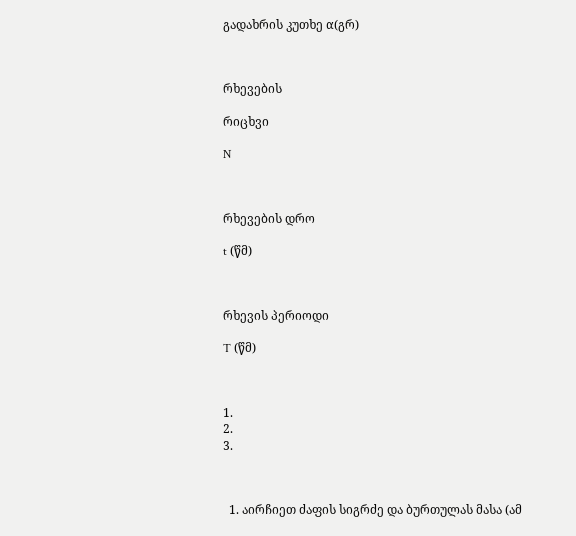გადახრის კუთხე α(გრ)



რხევების

რიცხვი

N



რხევების დრო

t (წმ)



რხევის პერიოდი

T (წმ)



1.
2.
3.



  1. აირჩიეთ ძაფის სიგრძე და ბურთულას მასა (ამ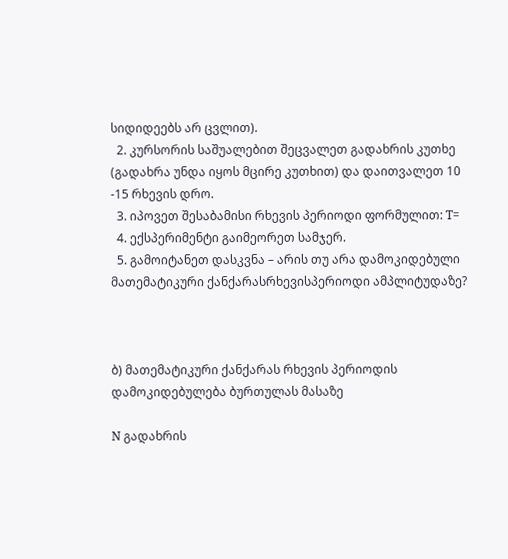სიდიდეებს არ ცვლით).
  2. კურსორის საშუალებით შეცვალეთ გადახრის კუთხე (გადახრა უნდა იყოს მცირე კუთხით) და დაითვალეთ 10 -15 რხევის დრო.
  3. იპოვეთ შესაბამისი რხევის პერიოდი ფორმულით: T=
  4. ექსპერიმენტი გაიმეორეთ სამჯერ.
  5. გამოიტანეთ დასკვნა – არის თუ არა დამოკიდებული მათემატიკური ქანქარასრხევისპერიოდი ამპლიტუდაზე?



ბ) მათემატიკური ქანქარას რხევის პერიოდის დამოკიდებულება ბურთულას მასაზე

N გადახრის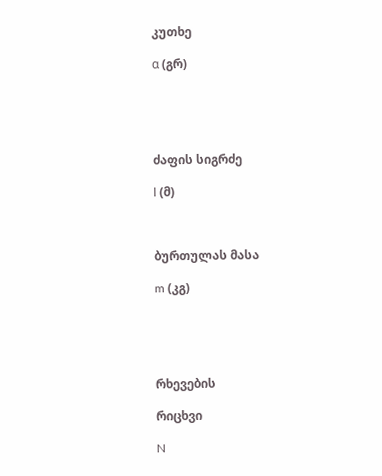კუთხე

α (გრ)





ძაფის სიგრძე

l (მ)



ბურთულას მასა

m (კგ)





რხევების

რიცხვი

N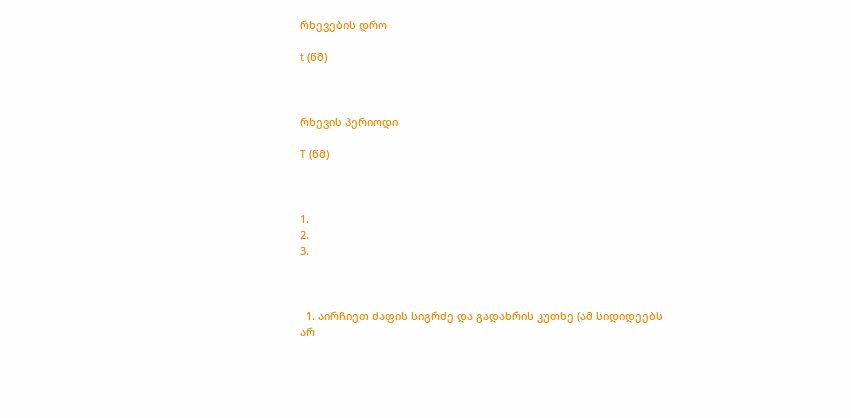რხევების დრო

t (წმ)



რხევის პერიოდი

T (წმ)



1.
2.
3.



  1. აირჩიეთ ძაფის სიგრძე და გადახრის კუთხე (ამ სიდიდეებს არ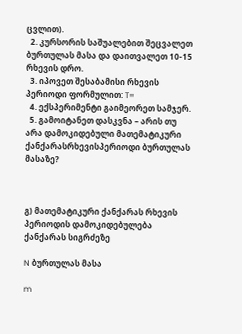ცვლით).
  2. კურსორის საშუალებით შეცვალეთ ბურთულას მასა და დაითვალეთ 10-15 რხევის დრო.
  3. იპოვეთ შესაბამისი რხევის პერიოდი ფორმულით: T=
  4. ექსპერიმენტი გაიმეორეთ სამჯერ.
  5. გამოიტანეთ დასკვნა – არის თუ არა დამოკიდებული მათემატიკური ქანქარასრხევისპერიოდი ბურთულას მასაზე?



გ) მათემატიკური ქანქარას რხევის პერიოდის დამოკიდებულება ქანქარას სიგრძეზე

N ბურთულას მასა

m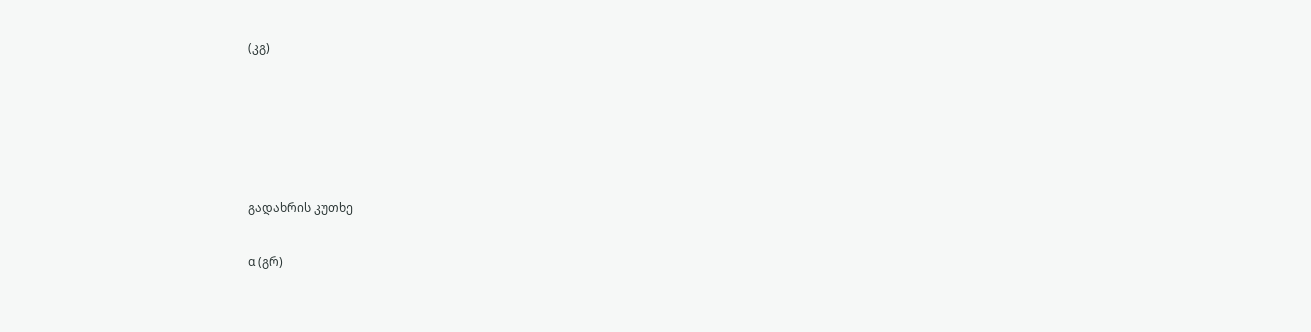(კგ)





გადახრის კუთხე

α (გრ)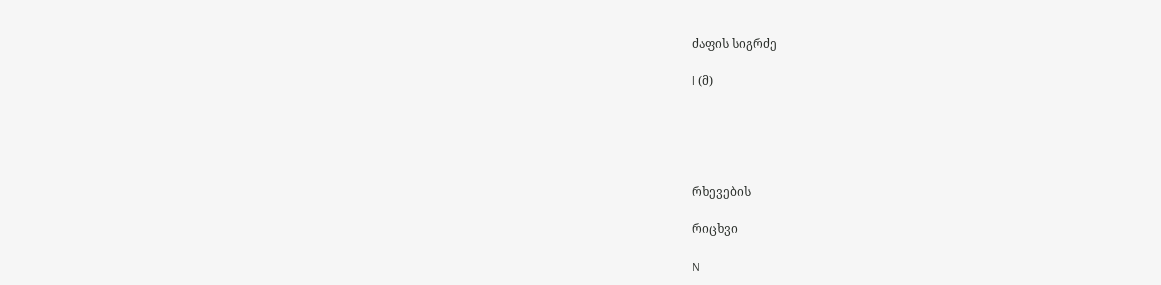ძაფის სიგრძე

l (მ)





რხევების

რიცხვი

N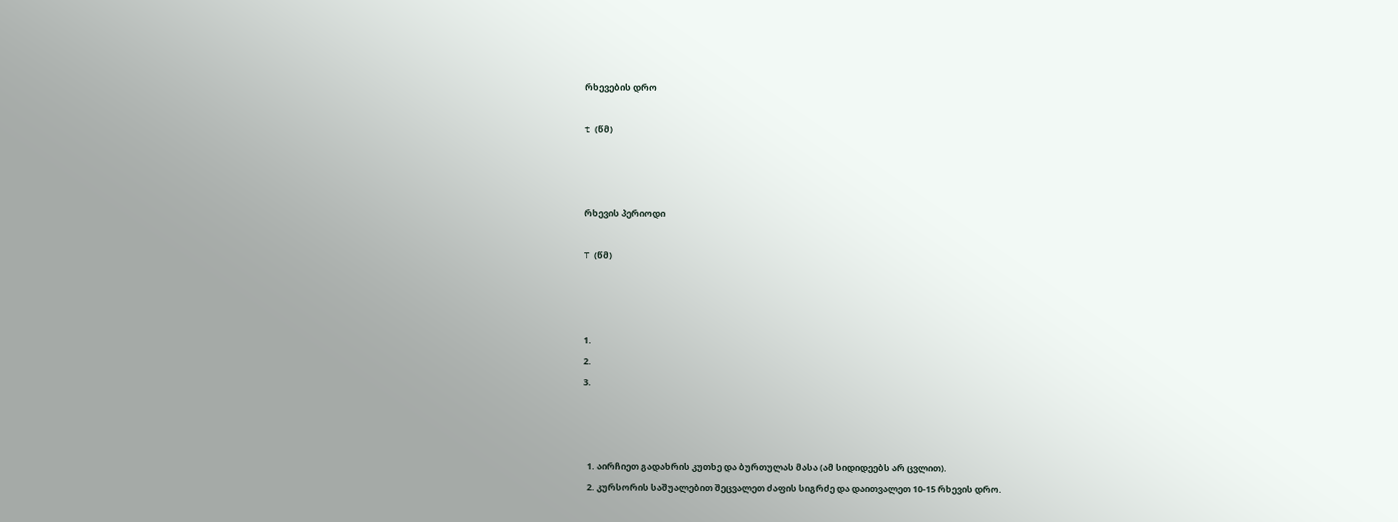რხევების დრო

t (წმ)



რხევის პერიოდი

T (წმ)



1.
2.
3.



  1. აირჩიეთ გადახრის კუთხე და ბურთულას მასა (ამ სიდიდეებს არ ცვლით).
  2. კურსორის საშუალებით შეცვალეთ ძაფის სიგრძე და დაითვალეთ 10-15 რხევის დრო.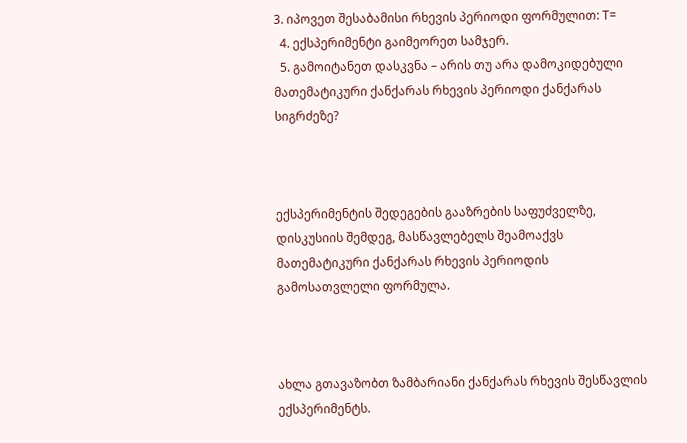3. იპოვეთ შესაბამისი რხევის პერიოდი ფორმულით: T=
  4. ექსპერიმენტი გაიმეორეთ სამჯერ.
  5. გამოიტანეთ დასკვნა – არის თუ არა დამოკიდებული მათემატიკური ქანქარას რხევის პერიოდი ქანქარას სიგრძეზე?



ექსპერიმენტის შედეგების გააზრების საფუძველზე, დისკუსიის შემდეგ, მასწავლებელს შეამოაქვს მათემატიკური ქანქარას რხევის პერიოდის გამოსათვლელი ფორმულა.



ახლა გთავაზობთ ზამბარიანი ქანქარას რხევის შესწავლის ექსპერიმენტს.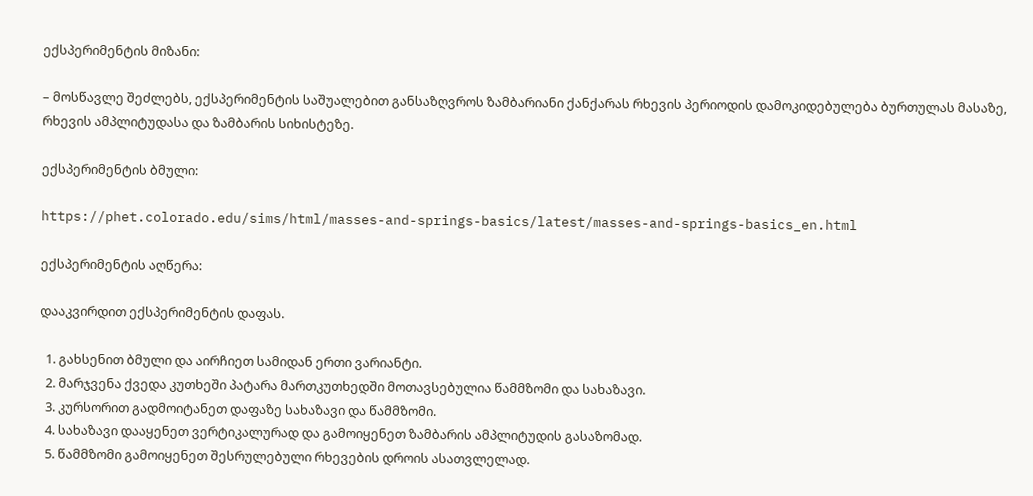ექსპერიმენტის მიზანი:

– მოსწავლე შეძლებს, ექსპერიმენტის საშუალებით განსაზღვროს ზამბარიანი ქანქარას რხევის პერიოდის დამოკიდებულება ბურთულას მასაზე, რხევის ამპლიტუდასა და ზამბარის სიხისტეზე.

ექსპერიმენტის ბმული:

https://phet.colorado.edu/sims/html/masses-and-springs-basics/latest/masses-and-springs-basics_en.html

ექსპერიმენტის აღწერა:

დააკვირდით ექსპერიმენტის დაფას.

  1. გახსენით ბმული და აირჩიეთ სამიდან ერთი ვარიანტი.
  2. მარჯვენა ქვედა კუთხეში პატარა მართკუთხედში მოთავსებულია წამმზომი და სახაზავი.
  3. კურსორით გადმოიტანეთ დაფაზე სახაზავი და წამმზომი.
  4. სახაზავი დააყენეთ ვერტიკალურად და გამოიყენეთ ზამბარის ამპლიტუდის გასაზომად.
  5. წამმზომი გამოიყენეთ შესრულებული რხევების დროის ასათვლელად.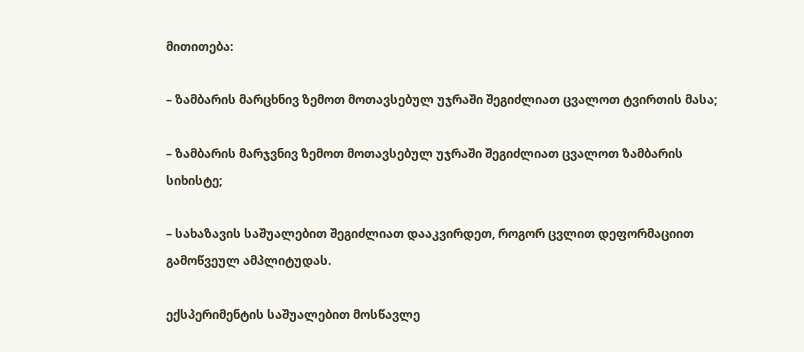მითითება:

– ზამბარის მარცხნივ ზემოთ მოთავსებულ უჯრაში შეგიძლიათ ცვალოთ ტვირთის მასა;

– ზამბარის მარჯვნივ ზემოთ მოთავსებულ უჯრაში შეგიძლიათ ცვალოთ ზამბარის სიხისტე;

– სახაზავის საშუალებით შეგიძლიათ დააკვირდეთ, როგორ ცვლით დეფორმაციით გამოწვეულ ამპლიტუდას.

ექსპერიმენტის საშუალებით მოსწავლე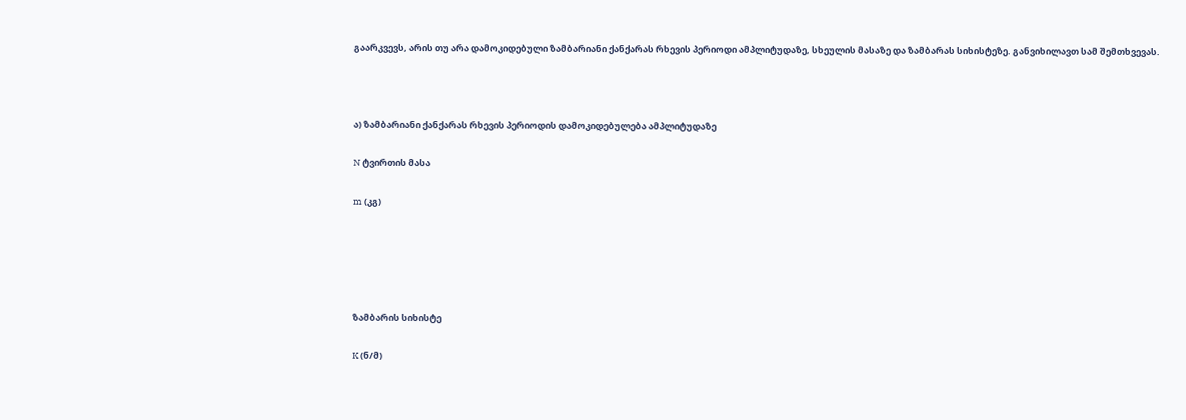გაარკვევს, არის თუ არა დამოკიდებული ზამბარიანი ქანქარას რხევის პერიოდი ამპლიტუდაზე, სხეულის მასაზე და ზამბარას სიხისტეზე. განვიხილავთ სამ შემთხვევას.



ა) ზამბარიანი ქანქარას რხევის პერიოდის დამოკიდებულება ამპლიტუდაზე

N ტვირთის მასა

m (კგ)





ზამბარის სიხისტე

K (ნ/მ)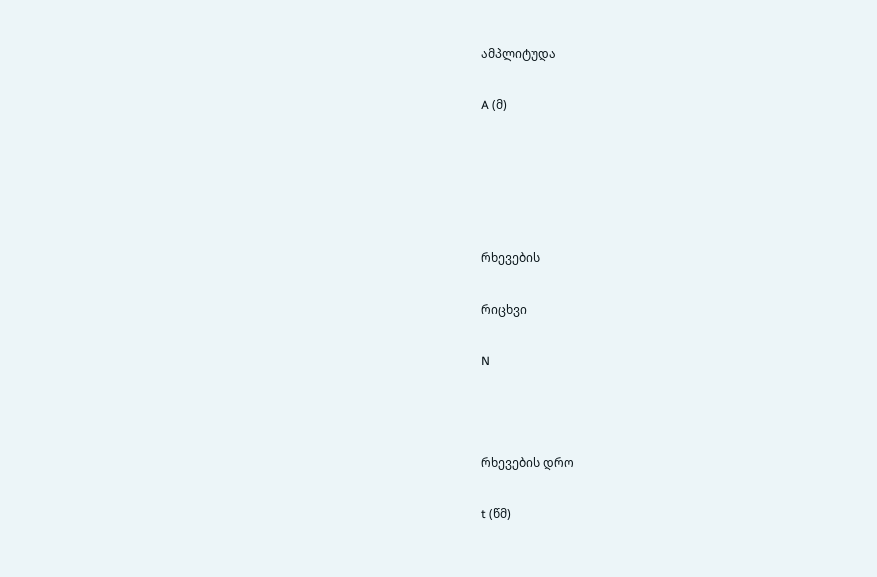ამპლიტუდა

A (მ)





რხევების

რიცხვი

N



რხევების დრო

t (წმ)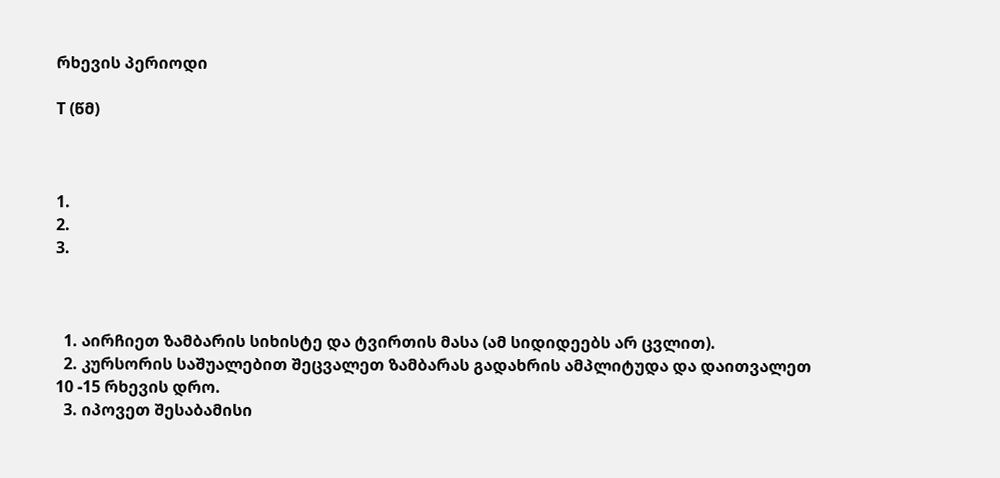რხევის პერიოდი

T (წმ)



1.
2.
3.



  1. აირჩიეთ ზამბარის სიხისტე და ტვირთის მასა (ამ სიდიდეებს არ ცვლით).
  2. კურსორის საშუალებით შეცვალეთ ზამბარას გადახრის ამპლიტუდა და დაითვალეთ 10 -15 რხევის დრო.
  3. იპოვეთ შესაბამისი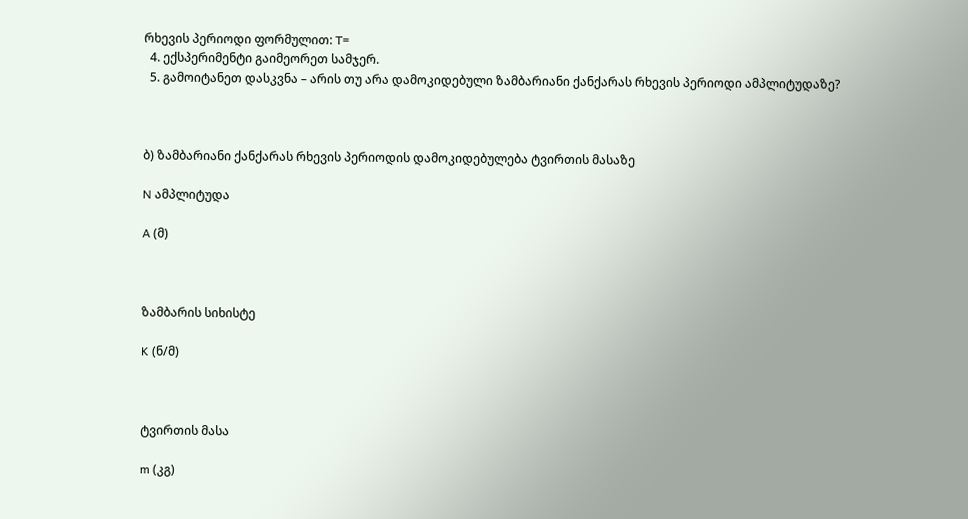რხევის პერიოდი ფორმულით: T=
  4. ექსპერიმენტი გაიმეორეთ სამჯერ.
  5. გამოიტანეთ დასკვნა – არის თუ არა დამოკიდებული ზამბარიანი ქანქარას რხევის პერიოდი ამპლიტუდაზე?



ბ) ზამბარიანი ქანქარას რხევის პერიოდის დამოკიდებულება ტვირთის მასაზე

N ამპლიტუდა

A (მ)



ზამბარის სიხისტე

K (ნ/მ)



ტვირთის მასა

m (კგ)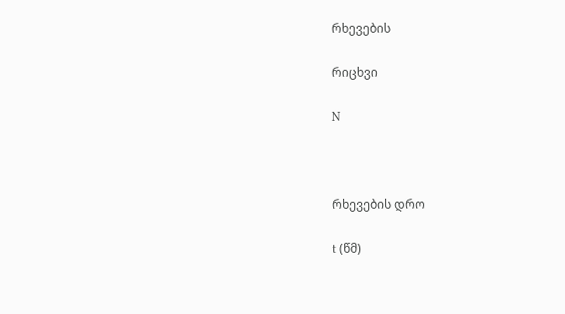რხევების

რიცხვი

N



რხევების დრო

t (წმ)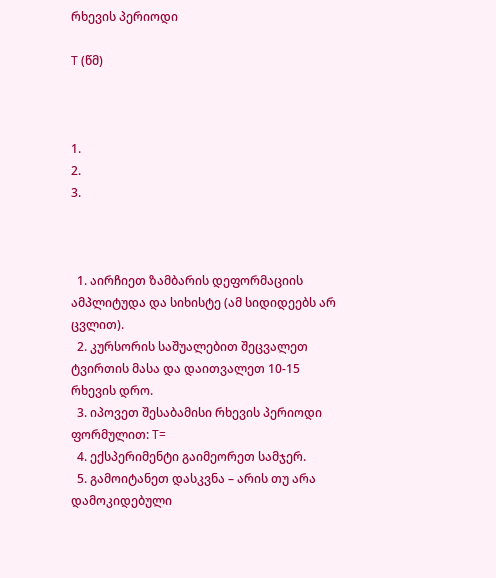რხევის პერიოდი

T (წმ)



1.
2.
3.



  1. აირჩიეთ ზამბარის დეფორმაციის ამპლიტუდა და სიხისტე (ამ სიდიდეებს არ ცვლით).
  2. კურსორის საშუალებით შეცვალეთ ტვირთის მასა და დაითვალეთ 10-15 რხევის დრო.
  3. იპოვეთ შესაბამისი რხევის პერიოდი ფორმულით: T=
  4. ექსპერიმენტი გაიმეორეთ სამჯერ.
  5. გამოიტანეთ დასკვნა – არის თუ არა დამოკიდებული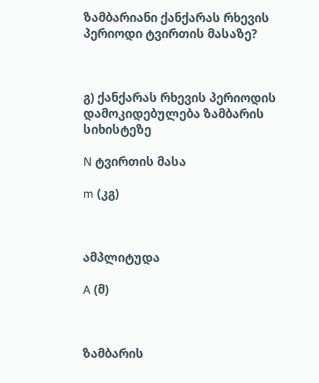ზამბარიანი ქანქარას რხევის პერიოდი ტვირთის მასაზე?



გ) ქანქარას რხევის პერიოდის დამოკიდებულება ზამბარის სიხისტეზე

N ტვირთის მასა

m (კგ)



ამპლიტუდა

A (მ)



ზამბარის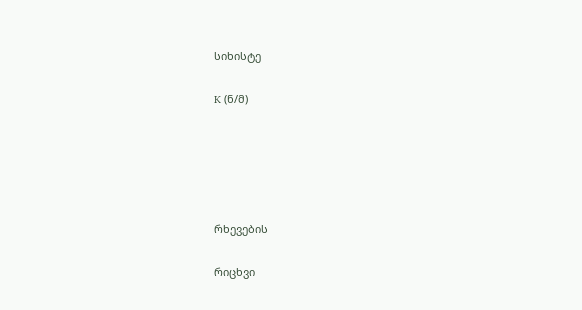სიხისტე

K (ნ/მ)





რხევების

რიცხვი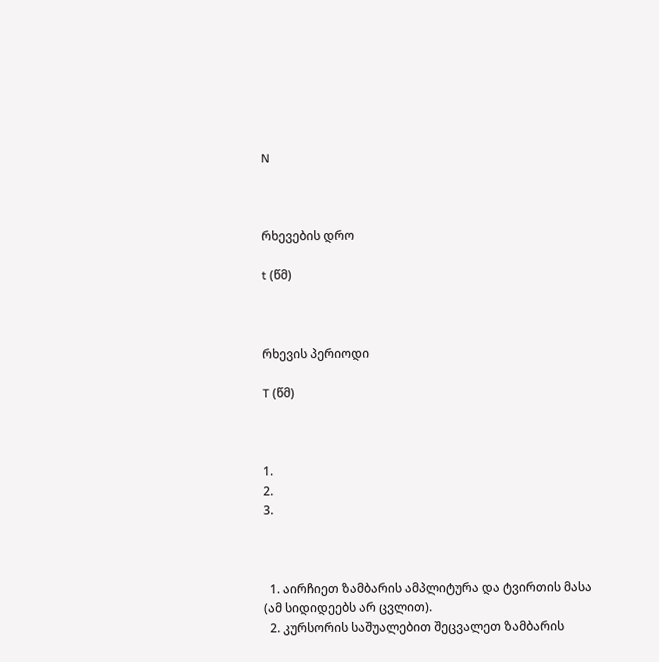N



რხევების დრო

t (წმ)



რხევის პერიოდი

T (წმ)



1.
2.
3.



  1. აირჩიეთ ზამბარის ამპლიტურა და ტვირთის მასა (ამ სიდიდეებს არ ცვლით).
  2. კურსორის საშუალებით შეცვალეთ ზამბარის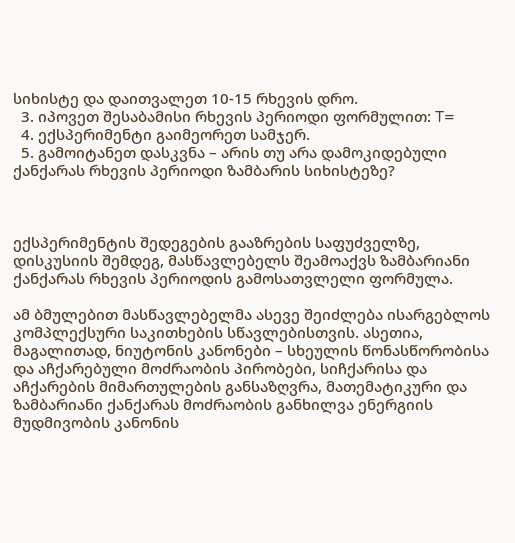სიხისტე და დაითვალეთ 10-15 რხევის დრო.
  3. იპოვეთ შესაბამისი რხევის პერიოდი ფორმულით: T=
  4. ექსპერიმენტი გაიმეორეთ სამჯერ.
  5. გამოიტანეთ დასკვნა – არის თუ არა დამოკიდებული ქანქარას რხევის პერიოდი ზამბარის სიხისტეზე?



ექსპერიმენტის შედეგების გააზრების საფუძველზე, დისკუსიის შემდეგ, მასწავლებელს შეამოაქვს ზამბარიანი ქანქარას რხევის პერიოდის გამოსათვლელი ფორმულა.

ამ ბმულებით მასწავლებელმა ასევე შეიძლება ისარგებლოს კომპლექსური საკითხების სწავლებისთვის. ასეთია, მაგალითად, ნიუტონის კანონები – სხეულის წონასწორობისა და აჩქარებული მოძრაობის პირობები, სიჩქარისა და აჩქარების მიმართულების განსაზღვრა, მათემატიკური და ზამბარიანი ქანქარას მოძრაობის განხილვა ენერგიის მუდმივობის კანონის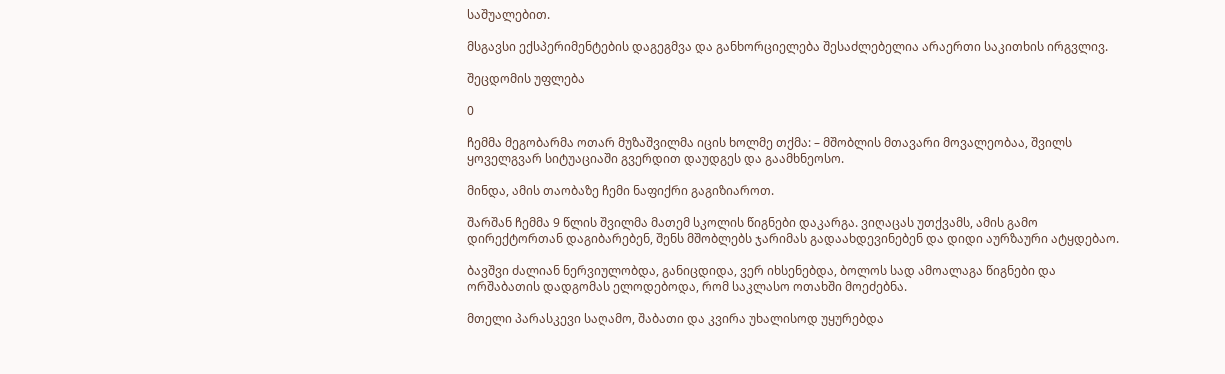საშუალებით.

მსგავსი ექსპერიმენტების დაგეგმვა და განხორციელება შესაძლებელია არაერთი საკითხის ირგვლივ.

შეცდომის უფლება

0

ჩემმა მეგობარმა ოთარ მუზაშვილმა იცის ხოლმე თქმა: – მშობლის მთავარი მოვალეობაა, შვილს ყოველგვარ სიტუაციაში გვერდით დაუდგეს და გაამხნეოსო.

მინდა, ამის თაობაზე ჩემი ნაფიქრი გაგიზიაროთ.

შარშან ჩემმა 9 წლის შვილმა მათემ სკოლის წიგნები დაკარგა. ვიღაცას უთქვამს, ამის გამო დირექტორთან დაგიბარებენ, შენს მშობლებს ჯარიმას გადაახდევინებენ და დიდი აურზაური ატყდებაო.

ბავშვი ძალიან ნერვიულობდა, განიცდიდა, ვერ იხსენებდა, ბოლოს სად ამოალაგა წიგნები და ორშაბათის დადგომას ელოდებოდა, რომ საკლასო ოთახში მოეძებნა.

მთელი პარასკევი საღამო, შაბათი და კვირა უხალისოდ უყურებდა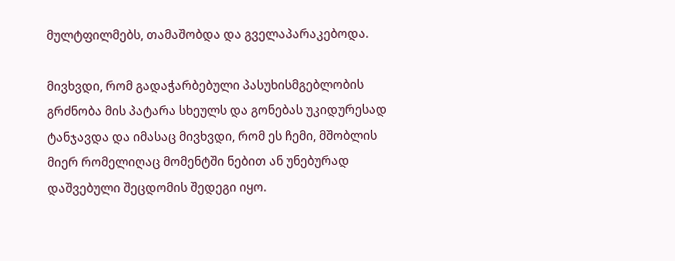მულტფილმებს, თამაშობდა და გველაპარაკებოდა.

მივხვდი, რომ გადაჭარბებული პასუხისმგებლობის გრძნობა მის პატარა სხეულს და გონებას უკიდურესად ტანჯავდა და იმასაც მივხვდი, რომ ეს ჩემი, მშობლის მიერ რომელიღაც მომენტში ნებით ან უნებურად დაშვებული შეცდომის შედეგი იყო.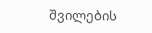შვილების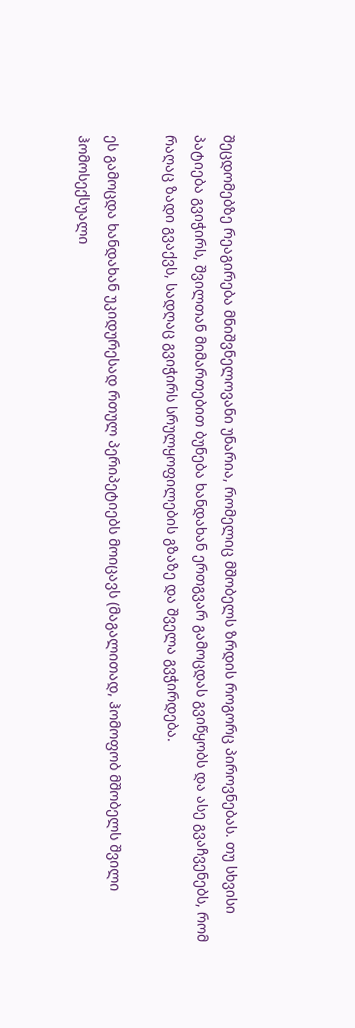შეცდომებზე რეაგირება მნიშვნელოვანი უნარია, რომელიც მშობელს ზრდის როგორც პიროვნებას. თუ სხვისი პატიება გვიჭირს, შვილთან მიმართებით ბუნება ხანდახან ერთგვარ გამოცდას გვიწყობს და ასე გვაჩვენებს, რომ რაღაც ზადი გვაქვს, სადღაც გვიჭირს სრულყოფილების გზაზე და შველა გვჭირდება.

ეს გამოცდა ხანდახან უკიდურესად რთულ პერიპეტიებს მოიცავს (მაგალითად, ჰომოფობ მშობელს შვილი ჰომოსექსუალი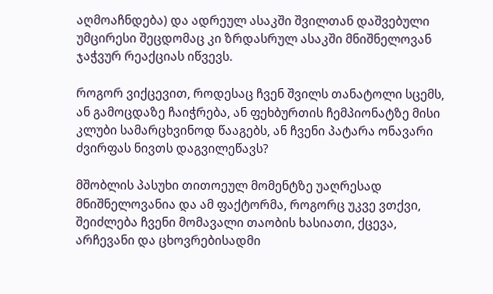აღმოაჩნდება) და ადრეულ ასაკში შვილთან დაშვებული უმცირესი შეცდომაც კი ზრდასრულ ასაკში მნიშნელოვან ჯაჭვურ რეაქციას იწვევს.

როგორ ვიქცევით, როდესაც ჩვენ შვილს თანატოლი სცემს, ან გამოცდაზე ჩაიჭრება, ან ფეხბურთის ჩემპიონატზე მისი კლუბი სამარცხვინოდ წააგებს, ან ჩვენი პატარა ონავარი ძვირფას ნივთს დაგვილეწავს?

მშობლის პასუხი თითოეულ მომენტზე უაღრესად მნიშნელოვანია და ამ ფაქტორმა, როგორც უკვე ვთქვი, შეიძლება ჩვენი მომავალი თაობის ხასიათი, ქცევა, არჩევანი და ცხოვრებისადმი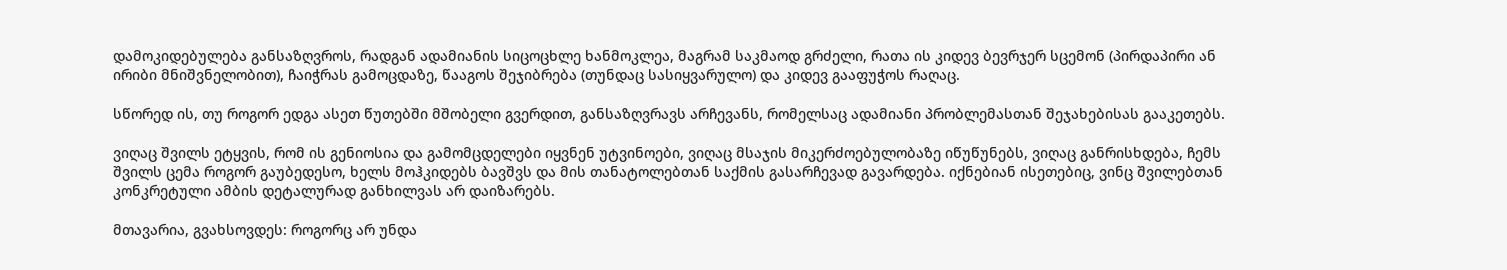დამოკიდებულება განსაზღვროს, რადგან ადამიანის სიცოცხლე ხანმოკლეა, მაგრამ საკმაოდ გრძელი, რათა ის კიდევ ბევრჯერ სცემონ (პირდაპირი ან ირიბი მნიშვნელობით), ჩაიჭრას გამოცდაზე, წააგოს შეჯიბრება (თუნდაც სასიყვარულო) და კიდევ გააფუჭოს რაღაც.

სწორედ ის, თუ როგორ ედგა ასეთ წუთებში მშობელი გვერდით, განსაზღვრავს არჩევანს, რომელსაც ადამიანი პრობლემასთან შეჯახებისას გააკეთებს.

ვიღაც შვილს ეტყვის, რომ ის გენიოსია და გამომცდელები იყვნენ უტვინოები, ვიღაც მსაჯის მიკერძოებულობაზე იწუწუნებს, ვიღაც განრისხდება, ჩემს შვილს ცემა როგორ გაუბედესო, ხელს მოჰკიდებს ბავშვს და მის თანატოლებთან საქმის გასარჩევად გავარდება. იქნებიან ისეთებიც, ვინც შვილებთან კონკრეტული ამბის დეტალურად განხილვას არ დაიზარებს.

მთავარია, გვახსოვდეს: როგორც არ უნდა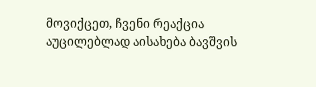მოვიქცეთ, ჩვენი რეაქცია აუცილებლად აისახება ბავშვის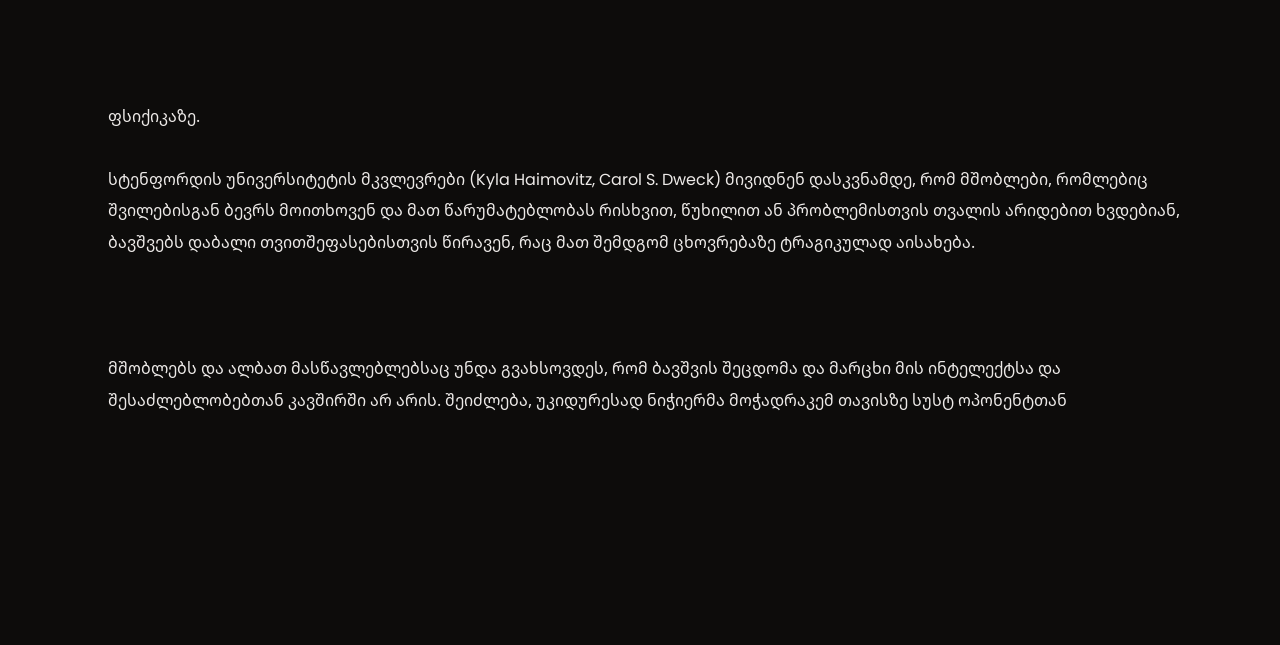ფსიქიკაზე.

სტენფორდის უნივერსიტეტის მკვლევრები (Kyla Haimovitz, Carol S. Dweck) მივიდნენ დასკვნამდე, რომ მშობლები, რომლებიც შვილებისგან ბევრს მოითხოვენ და მათ წარუმატებლობას რისხვით, წუხილით ან პრობლემისთვის თვალის არიდებით ხვდებიან, ბავშვებს დაბალი თვითშეფასებისთვის წირავენ, რაც მათ შემდგომ ცხოვრებაზე ტრაგიკულად აისახება.



მშობლებს და ალბათ მასწავლებლებსაც უნდა გვახსოვდეს, რომ ბავშვის შეცდომა და მარცხი მის ინტელექტსა და შესაძლებლობებთან კავშირში არ არის. შეიძლება, უკიდურესად ნიჭიერმა მოჭადრაკემ თავისზე სუსტ ოპონენტთან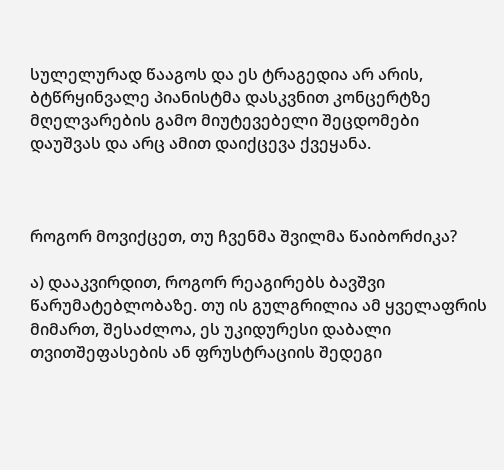სულელურად წააგოს და ეს ტრაგედია არ არის, ბტწრყინვალე პიანისტმა დასკვნით კონცერტზე მღელვარების გამო მიუტევებელი შეცდომები დაუშვას და არც ამით დაიქცევა ქვეყანა.



როგორ მოვიქცეთ, თუ ჩვენმა შვილმა წაიბორძიკა?

ა) დააკვირდით, როგორ რეაგირებს ბავშვი წარუმატებლობაზე. თუ ის გულგრილია ამ ყველაფრის მიმართ, შესაძლოა, ეს უკიდურესი დაბალი თვითშეფასების ან ფრუსტრაციის შედეგი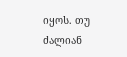იყოს. თუ ძალიან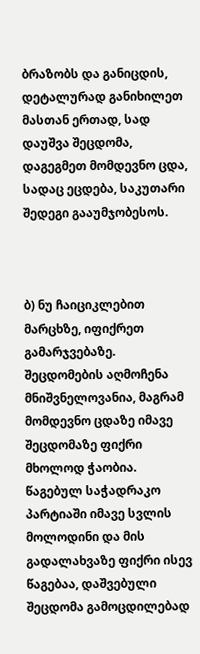ბრაზობს და განიცდის, დეტალურად განიხილეთ მასთან ერთად, სად დაუშვა შეცდომა, დაგეგმეთ მომდევნო ცდა, სადაც ეცდება, საკუთარი შედეგი გააუმჯობესოს.



ბ) ნუ ჩაიციკლებით მარცხზე, იფიქრეთ გამარჯვებაზე. შეცდომების აღმოჩენა მნიშვნელოვანია, მაგრამ მომდევნო ცდაზე იმავე შეცდომაზე ფიქრი მხოლოდ ჭაობია. წაგებულ საჭადრაკო პარტიაში იმავე სვლის მოლოდინი და მის გადალახვაზე ფიქრი ისევ წაგებაა, დაშვებული შეცდომა გამოცდილებად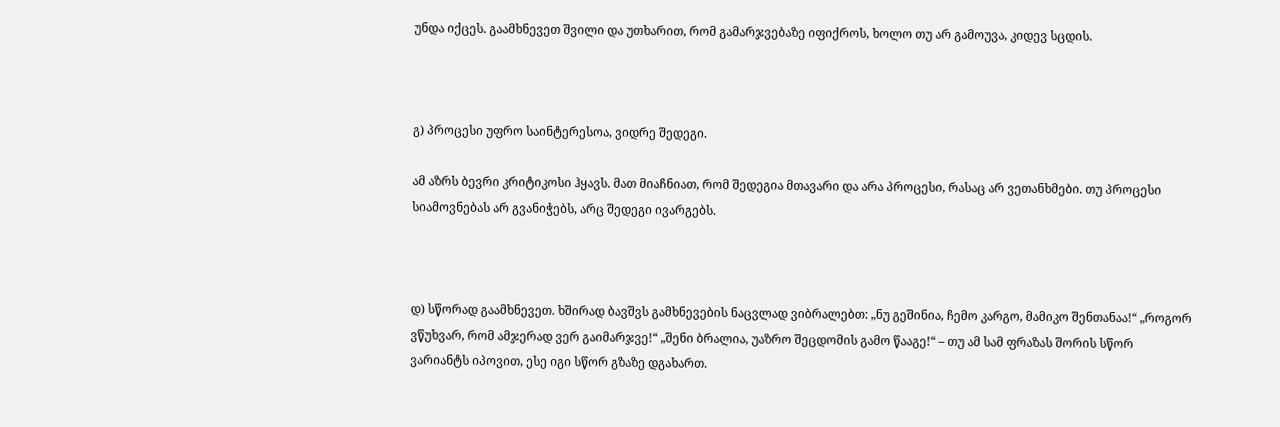უნდა იქცეს. გაამხნევეთ შვილი და უთხარით, რომ გამარჯვებაზე იფიქროს, ხოლო თუ არ გამოუვა, კიდევ სცდის.



გ) პროცესი უფრო საინტერესოა, ვიდრე შედეგი.

ამ აზრს ბევრი კრიტიკოსი ჰყავს. მათ მიაჩნიათ, რომ შედეგია მთავარი და არა პროცესი, რასაც არ ვეთანხმები. თუ პროცესი სიამოვნებას არ გვანიჭებს, არც შედეგი ივარგებს.



დ) სწორად გაამხნევეთ. ხშირად ბავშვს გამხნევების ნაცვლად ვიბრალებთ: „ნუ გეშინია, ჩემო კარგო, მამიკო შენთანაა!“ „როგორ ვწუხვარ, რომ ამჯერად ვერ გაიმარჯვე!“ „შენი ბრალია, უაზრო შეცდომის გამო წააგე!“ – თუ ამ სამ ფრაზას შორის სწორ ვარიანტს იპოვით, ესე იგი სწორ გზაზე დგახართ.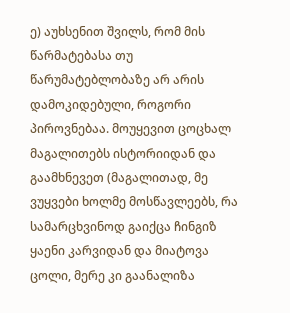ე) აუხსენით შვილს, რომ მის წარმატებასა თუ წარუმატებლობაზე არ არის დამოკიდებული, როგორი პიროვნებაა. მოუყევით ცოცხალ მაგალითებს ისტორიიდან და გაამხნევეთ (მაგალითად, მე ვუყვები ხოლმე მოსწავლეებს, რა სამარცხვინოდ გაიქცა ჩინგიზ ყაენი კარვიდან და მიატოვა ცოლი, მერე კი გაანალიზა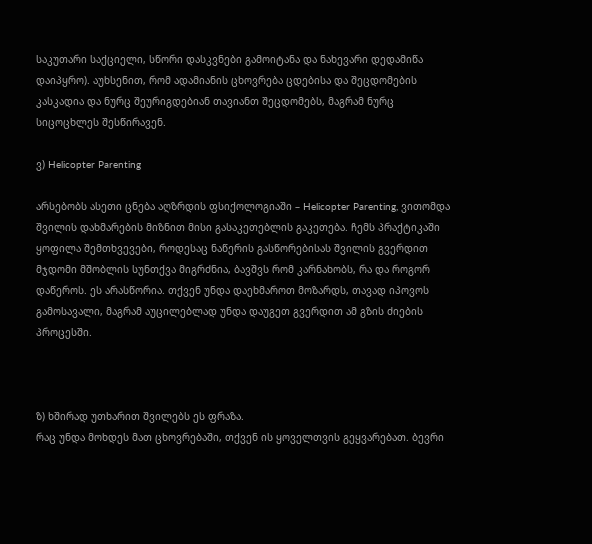საკუთარი საქციელი, სწორი დასკვნები გამოიტანა და ნახევარი დედამიწა დაიპყრო). აუხსენით, რომ ადამიანის ცხოვრება ცდებისა და შეცდომების კასკადია და ნურც შეურიგდებიან თავიანთ შეცდომებს, მაგრამ ნურც სიცოცხლეს შესწირავენ.

ვ) Helicopter Parenting

არსებობს ასეთი ცნება აღზრდის ფსიქოლოგიაში – Helicopter Parenting, ვითომდა შვილის დახმარების მიზნით მისი გასაკეთებლის გაკეთება. ჩემს პრაქტიკაში ყოფილა შემთხვევები, როდესაც ნაწერის გასწორებისას შვილის გვერდით მჯდომი მშობლის სუნთქვა მიგრძნია, ბავშვს რომ კარნახობს, რა და როგორ დაწეროს. ეს არასწორია. თქვენ უნდა დაეხმაროთ მოზარდს, თავად იპოვოს გამოსავალი, მაგრამ აუცილებლად უნდა დაუგეთ გვერდით ამ გზის ძიების პროცესში.



ზ) ხშირად უთხარით შვილებს ეს ფრაზა.
რაც უნდა მოხდეს მათ ცხოვრებაში, თქვენ ის ყოველთვის გეყვარებათ. ბევრი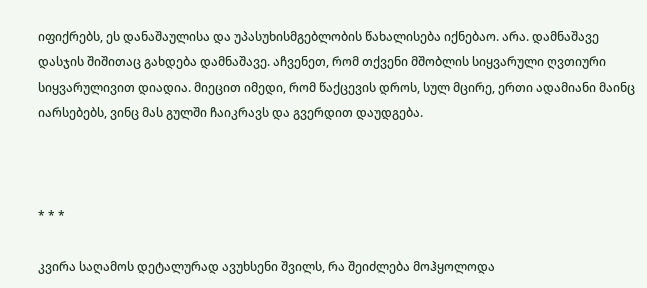იფიქრებს, ეს დანაშაულისა და უპასუხისმგებლობის წახალისება იქნებაო. არა. დამნაშავე დასჯის შიშითაც გახდება დამნაშავე. აჩვენეთ, რომ თქვენი მშობლის სიყვარული ღვთიური სიყვარულივით დიადია. მიეცით იმედი, რომ წაქცევის დროს, სულ მცირე, ერთი ადამიანი მაინც იარსებებს, ვინც მას გულში ჩაიკრავს და გვერდით დაუდგება.



* * *

კვირა საღამოს დეტალურად ავუხსენი შვილს, რა შეიძლება მოჰყოლოდა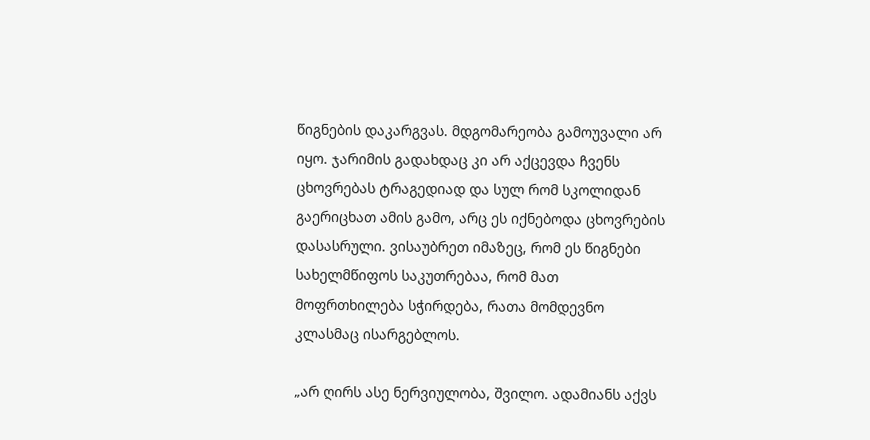წიგნების დაკარგვას. მდგომარეობა გამოუვალი არ იყო. ჯარიმის გადახდაც კი არ აქცევდა ჩვენს ცხოვრებას ტრაგედიად და სულ რომ სკოლიდან გაერიცხათ ამის გამო, არც ეს იქნებოდა ცხოვრების დასასრული. ვისაუბრეთ იმაზეც, რომ ეს წიგნები სახელმწიფოს საკუთრებაა, რომ მათ მოფრთხილება სჭირდება, რათა მომდევნო კლასმაც ისარგებლოს.

„არ ღირს ასე ნერვიულობა, შვილო. ადამიანს აქვს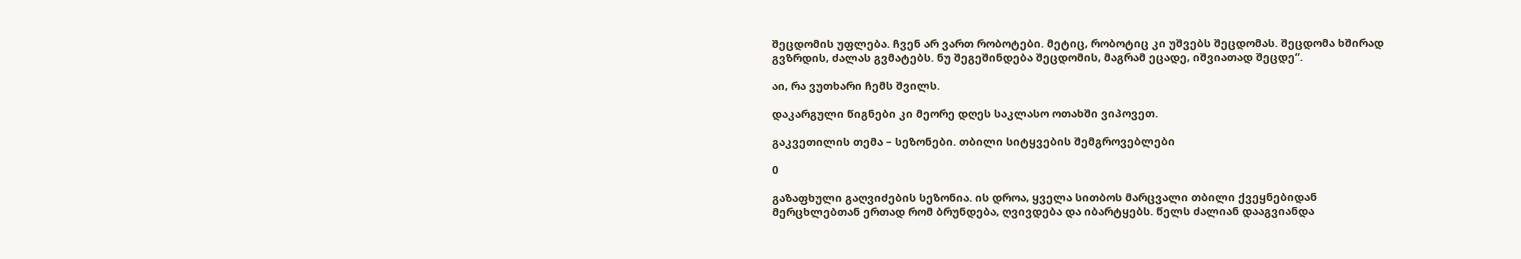შეცდომის უფლება. ჩვენ არ ვართ რობოტები. მეტიც, რობოტიც კი უშვებს შეცდომას. შეცდომა ხშირად გვზრდის, ძალას გვმატებს. ნუ შეგეშინდება შეცდომის, მაგრამ ეცადე, იშვიათად შეცდე“.

აი, რა ვუთხარი ჩემს შვილს.

დაკარგული წიგნები კი მეორე დღეს საკლასო ოთახში ვიპოვეთ.

გაკვეთილის თემა – სეზონები. თბილი სიტყვების შემგროვებლები

0

გაზაფხული გაღვიძების სეზონია. ის დროა, ყველა სითბოს მარცვალი თბილი ქვეყნებიდან მერცხლებთან ერთად რომ ბრუნდება, ღვივდება და იბარტყებს. წელს ძალიან დააგვიანდა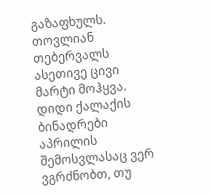გაზაფხულს. თოვლიან თებერვალს ასეთივე ცივი მარტი მოჰყვა. დიდი ქალაქის ბინადრები აპრილის შემოსვლასაც ვერ ვგრძნობთ, თუ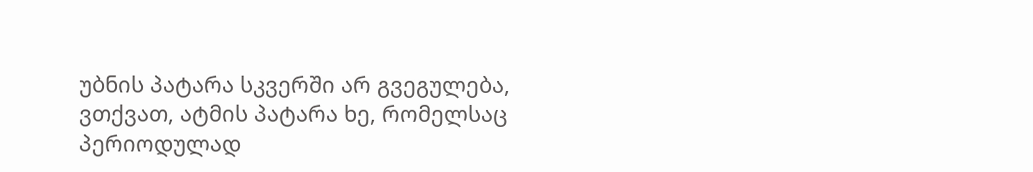უბნის პატარა სკვერში არ გვეგულება, ვთქვათ, ატმის პატარა ხე, რომელსაც პერიოდულად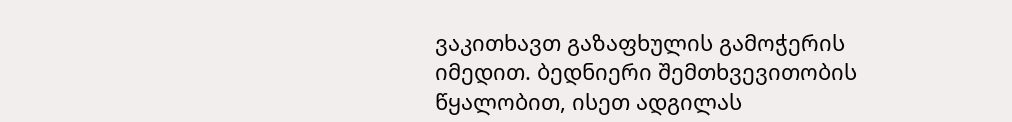ვაკითხავთ გაზაფხულის გამოჭერის იმედით. ბედნიერი შემთხვევითობის წყალობით, ისეთ ადგილას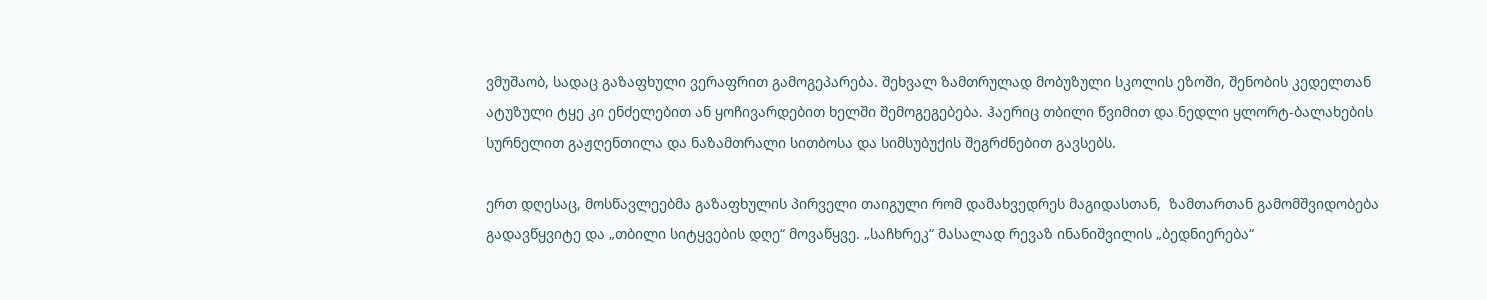ვმუშაობ, სადაც გაზაფხული ვერაფრით გამოგეპარება. შეხვალ ზამთრულად მობუზული სკოლის ეზოში, შენობის კედელთან ატუზული ტყე კი ენძელებით ან ყოჩივარდებით ხელში შემოგეგებება. ჰაერიც თბილი წვიმით და ნედლი ყლორტ-ბალახების სურნელით გაჟღენთილა და ნაზამთრალი სითბოსა და სიმსუბუქის შეგრძნებით გავსებს.

ერთ დღესაც, მოსწავლეებმა გაზაფხულის პირველი თაიგული რომ დამახვედრეს მაგიდასთან,  ზამთართან გამომშვიდობება გადავწყვიტე და „თბილი სიტყვების დღე“ მოვაწყვე. „საჩხრეკ“ მასალად რევაზ ინანიშვილის „ბედნიერება“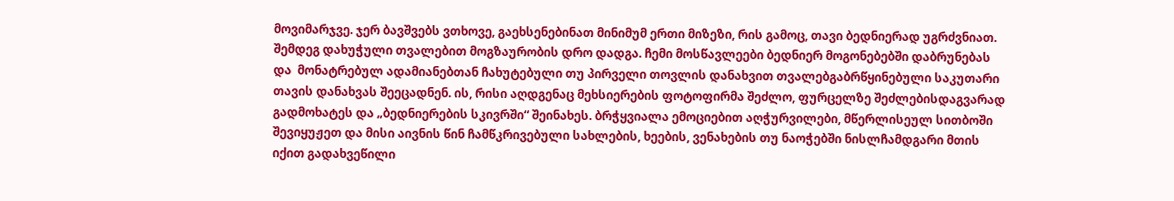მოვიმარჯვე. ჯერ ბავშვებს ვთხოვე, გაეხსენებინათ მინიმუმ ერთი მიზეზი, რის გამოც, თავი ბედნიერად უგრძვნიათ. შემდეგ დახუჭული თვალებით მოგზაურობის დრო დადგა. ჩემი მოსწავლეები ბედნიერ მოგონებებში დაბრუნებას და  მონატრებულ ადამიანებთან ჩახუტებული თუ პირველი თოვლის დანახვით თვალებგაბრწყინებული საკუთარი თავის დანახვას შეეცადნენ. ის, რისი აღდგენაც მეხსიერების ფოტოფირმა შეძლო, ფურცელზე შეძლებისდაგვარად გადმოხატეს და „ბედნიერების სკივრში“ შეინახეს. ბრჭყვიალა ემოციებით აღჭურვილები, მწერლისეულ სითბოში შევიყუჟეთ და მისი აივნის წინ ჩამწკრივებული სახლების, ხეების, ვენახების თუ ნაოჭებში ნისლჩამდგარი მთის იქით გადახვეწილი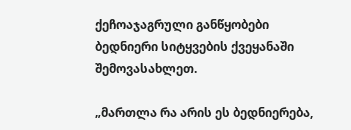ქეჩოაჯაგრული განწყობები  ბედნიერი სიტყვების ქვეყანაში შემოვასახლეთ.

„მართლა რა არის ეს ბედნიერება,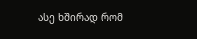ასე ხშირად რომ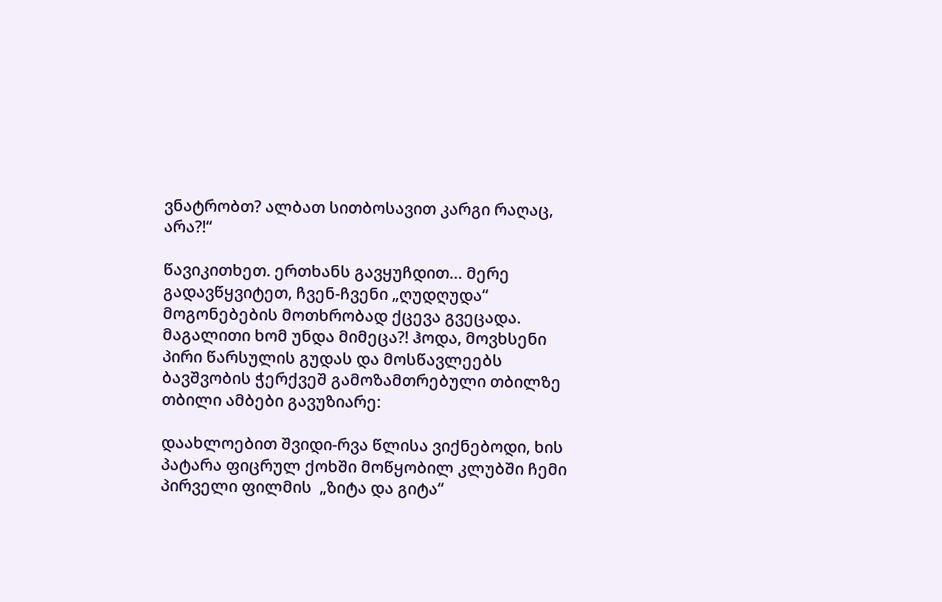ვნატრობთ? ალბათ სითბოსავით კარგი რაღაც, არა?!“

წავიკითხეთ. ერთხანს გავყუჩდით… მერე გადავწყვიტეთ, ჩვენ-ჩვენი „ღუდღუდა“ მოგონებების მოთხრობად ქცევა გვეცადა. მაგალითი ხომ უნდა მიმეცა?! ჰოდა, მოვხსენი პირი წარსულის გუდას და მოსწავლეებს ბავშვობის ჭერქვეშ გამოზამთრებული თბილზე თბილი ამბები გავუზიარე:

დაახლოებით შვიდი-რვა წლისა ვიქნებოდი, ხის პატარა ფიცრულ ქოხში მოწყობილ კლუბში ჩემი პირველი ფილმის  „ზიტა და გიტა“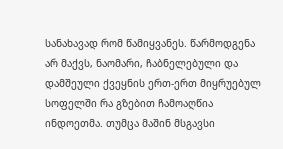სანახავად რომ წამიყვანეს. წარმოდგენა არ მაქვს, ნაომარი, ჩაბნელებული და დამშეული ქვეყნის ერთ-ერთ მიყრუებულ სოფელში რა გზებით ჩამოაღწია ინდოეთმა. თუმცა მაშინ მსგავსი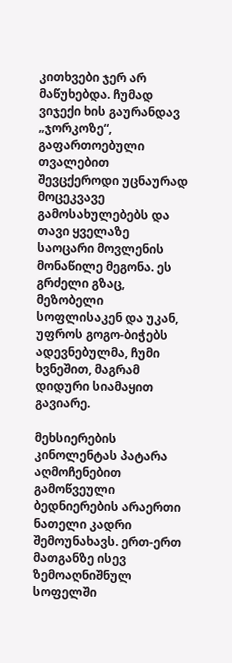კითხვები ჯერ არ მაწუხებდა. ჩუმად ვიჯექი ხის გაურანდავ „ჯორკოზე“, გაფართოებული თვალებით შევცქეროდი უცნაურად მოცეკვავე გამოსახულებებს და თავი ყველაზე საოცარი მოვლენის მონაწილე მეგონა. ეს გრძელი გზაც, მეზობელი სოფლისაკენ და უკან, უფროს გოგო-ბიჭებს ადევნებულმა, ჩუმი ხვნეშით, მაგრამ დიდური სიამაყით გავიარე.

მეხსიერების კინოლენტას პატარა აღმოჩენებით გამოწვეული ბედნიერების არაერთი ნათელი კადრი შემოუნახავს. ერთ-ერთ მათგანზე ისევ ზემოაღნიშნულ სოფელში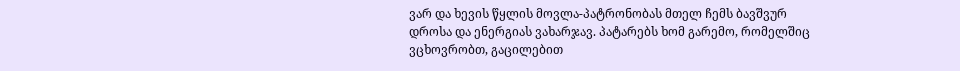ვარ და ხევის წყლის მოვლა-პატრონობას მთელ ჩემს ბავშვურ დროსა და ენერგიას ვახარჯავ. პატარებს ხომ გარემო, რომელშიც ვცხოვრობთ, გაცილებით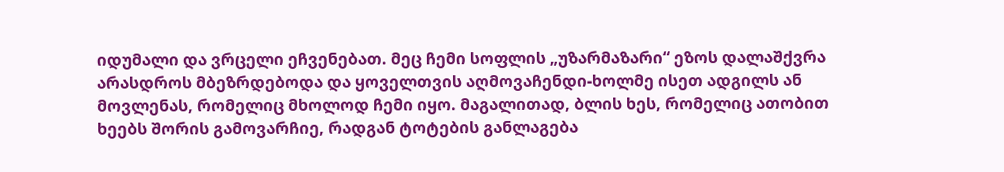იდუმალი და ვრცელი ეჩვენებათ. მეც ჩემი სოფლის „უზარმაზარი“ ეზოს დალაშქვრა არასდროს მბეზრდებოდა და ყოველთვის აღმოვაჩენდი-ხოლმე ისეთ ადგილს ან მოვლენას, რომელიც მხოლოდ ჩემი იყო. მაგალითად, ბლის ხეს, რომელიც ათობით ხეებს შორის გამოვარჩიე, რადგან ტოტების განლაგება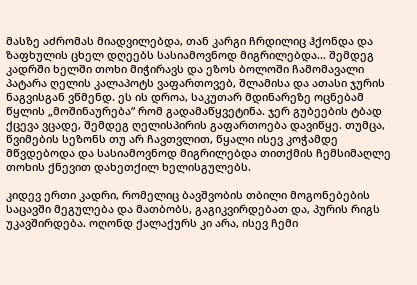მასზე აძრომას მიადვილებდა, თან კარგი ჩრდილიც ჰქონდა და ზაფხულის ცხელ დღეებს სასიამოვნოდ მიგრილებდა… შემდეგ კადრში ხელში თოხი მიჭირავს და ეზოს ბოლოში ჩამომავალი პატარა ღელის კალაპოტს ვაფართოვებ, შლამისა და ათასი ჯურის ნაგვისგან ვწმენდ. ეს ის დროა, საკუთარ მდინარეზე ოცნებამ წყლის „მოშინაურება“ რომ გადამაწყვეტინა. ჯერ გუბეების ტბად ქცევა ვცადე, შემდეგ ღელისპირის გაფართოება დავიწყე. თუმცა, წვიმების სეზონს თუ არ ჩავთვლით, წყალი ისევ კოჭამდე მწვდებოდა და სასიამოვნოდ მიგრილებდა თითქმის ჩემსიმაღლე თოხის ქნევით დახეთქილ ხელისგულებს.

კიდევ ერთი კადრი, რომელიც ბავშვობის თბილი მოგონებების საცავში მეგულება და მათბობს, გაგიკვირდებათ და, პურის რიგს უკავშირდება. ოღონდ ქალაქურს კი არა, ისევ ჩემი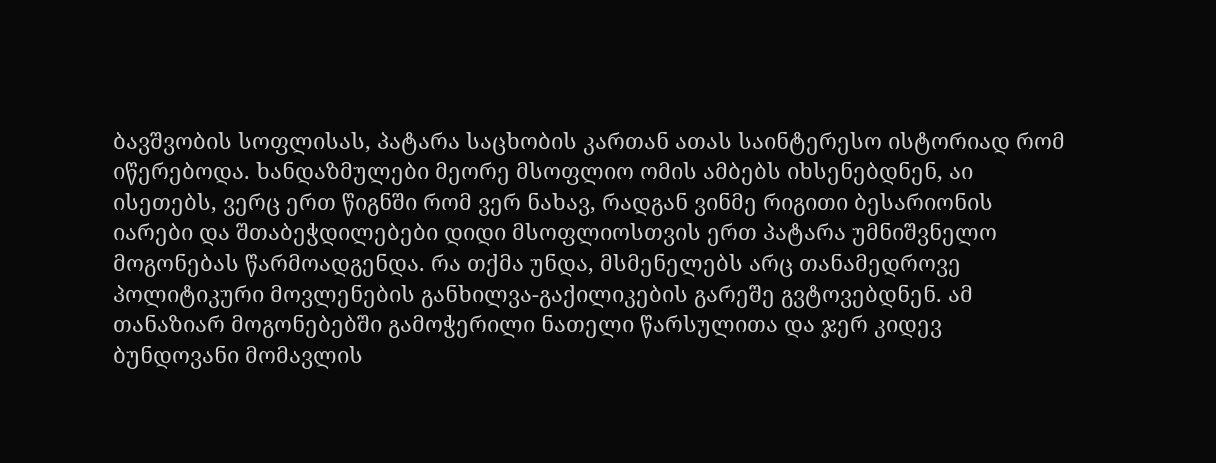ბავშვობის სოფლისას, პატარა საცხობის კართან ათას საინტერესო ისტორიად რომ იწერებოდა. ხანდაზმულები მეორე მსოფლიო ომის ამბებს იხსენებდნენ, აი ისეთებს, ვერც ერთ წიგნში რომ ვერ ნახავ, რადგან ვინმე რიგითი ბესარიონის იარები და შთაბეჭდილებები დიდი მსოფლიოსთვის ერთ პატარა უმნიშვნელო მოგონებას წარმოადგენდა. რა თქმა უნდა, მსმენელებს არც თანამედროვე პოლიტიკური მოვლენების განხილვა-გაქილიკების გარეშე გვტოვებდნენ. ამ თანაზიარ მოგონებებში გამოჭერილი ნათელი წარსულითა და ჯერ კიდევ ბუნდოვანი მომავლის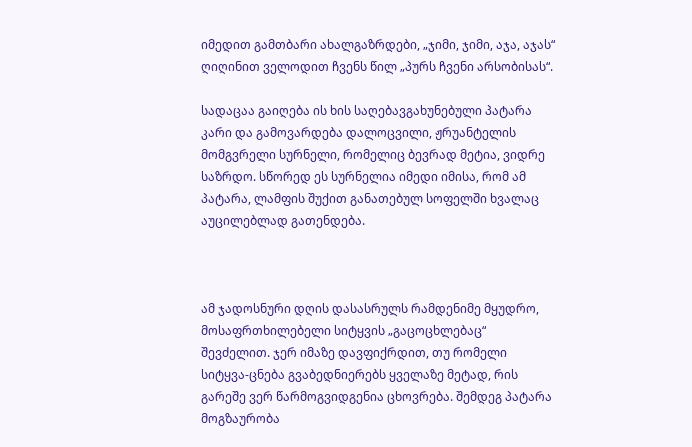იმედით გამთბარი ახალგაზრდები, „ჯიმი, ჯიმი, აჯა, აჯას“ ღიღინით ველოდით ჩვენს წილ „პურს ჩვენი არსობისას“.

სადაცაა გაიღება ის ხის საღებავგახუნებული პატარა კარი და გამოვარდება დალოცვილი, ჟრუანტელის მომგვრელი სურნელი, რომელიც ბევრად მეტია, ვიდრე საზრდო. სწორედ ეს სურნელია იმედი იმისა, რომ ამ პატარა, ლამფის შუქით განათებულ სოფელში ხვალაც აუცილებლად გათენდება.



ამ ჯადოსნური დღის დასასრულს რამდენიმე მყუდრო, მოსაფრთხილებელი სიტყვის „გაცოცხლებაც“ შევძელით. ჯერ იმაზე დავფიქრდით, თუ რომელი სიტყვა-ცნება გვაბედნიერებს ყველაზე მეტად, რის გარეშე ვერ წარმოგვიდგენია ცხოვრება. შემდეგ პატარა მოგზაურობა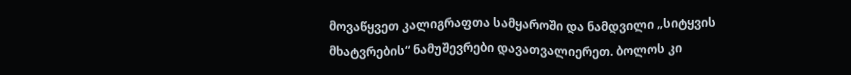მოვაწყვეთ კალიგრაფთა სამყაროში და ნამდვილი „სიტყვის მხატვრების“ ნამუშევრები დავათვალიერეთ. ბოლოს კი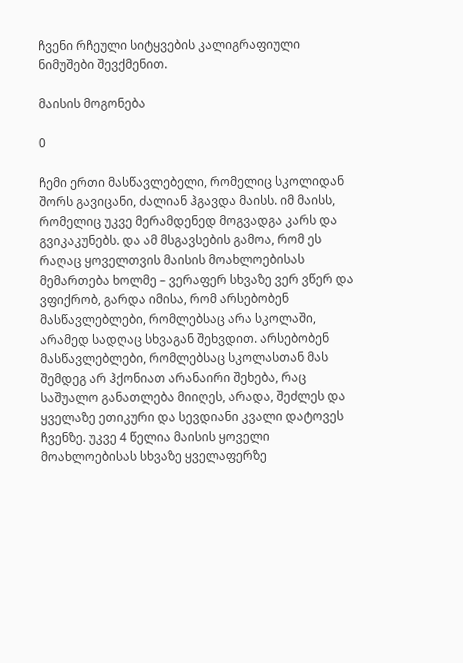ჩვენი რჩეული სიტყვების კალიგრაფიული ნიმუშები შევქმენით.

მაისის მოგონება

0

ჩემი ერთი მასწავლებელი, რომელიც სკოლიდან შორს გავიცანი, ძალიან ჰგავდა მაისს. იმ მაისს, რომელიც უკვე მერამდენედ მოგვადგა კარს და გვიკაკუნებს. და ამ მსგავსების გამოა, რომ ეს რაღაც ყოველთვის მაისის მოახლოებისას მემართება ხოლმე – ვერაფერ სხვაზე ვერ ვწერ და ვფიქრობ, გარდა იმისა, რომ არსებობენ მასწავლებლები, რომლებსაც არა სკოლაში, არამედ სადღაც სხვაგან შეხვდით. არსებობენ მასწავლებლები, რომლებსაც სკოლასთან მას შემდეგ არ ჰქონიათ არანაირი შეხება, რაც საშუალო განათლება მიიღეს, არადა, შეძლეს და ყველაზე ეთიკური და სევდიანი კვალი დატოვეს ჩვენზე. უკვე 4 წელია მაისის ყოველი მოახლოებისას სხვაზე ყველაფერზე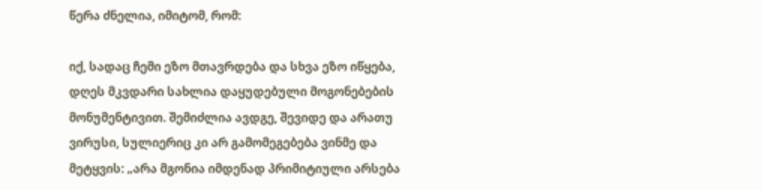წერა ძნელია, იმიტომ, რომ:

იქ, სადაც ჩემი ეზო მთავრდება და სხვა ეზო იწყება, დღეს მკვდარი სახლია დაყუდებული მოგონებების მონუმენტივით. შემიძლია ავდგე, შევიდე და არათუ ვირუსი, სულიერიც კი არ გამომეგებება ვინმე და მეტყვის: „არა მგონია იმდენად პრიმიტიული არსება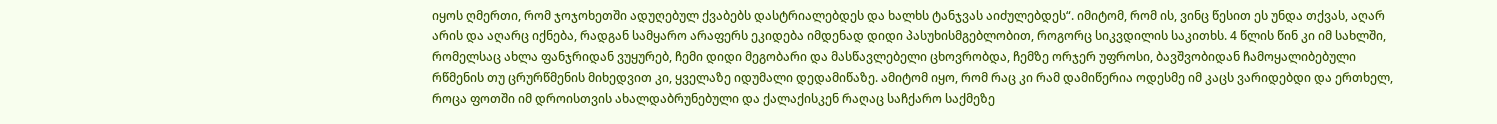იყოს ღმერთი, რომ ჯოჯოხეთში ადუღებულ ქვაბებს დასტრიალებდეს და ხალხს ტანჯვას აიძულებდეს“. იმიტომ, რომ ის, ვინც წესით ეს უნდა თქვას, აღარ არის და აღარც იქნება, რადგან სამყარო არაფერს ეკიდება იმდენად დიდი პასუხისმგებლობით, როგორც სიკვდილის საკითხს. 4 წლის წინ კი იმ სახლში, რომელსაც ახლა ფანჯრიდან ვუყურებ, ჩემი დიდი მეგობარი და მასწავლებელი ცხოვრობდა, ჩემზე ორჯერ უფროსი, ბავშვობიდან ჩამოყალიბებული რწმენის თუ ცრურწმენის მიხედვით კი, ყველაზე იდუმალი დედამიწაზე. ამიტომ იყო, რომ რაც კი რამ დამიწერია ოდესმე იმ კაცს ვარიდებდი და ერთხელ, როცა ფოთში იმ დროისთვის ახალდაბრუნებული და ქალაქისკენ რაღაც საჩქარო საქმეზე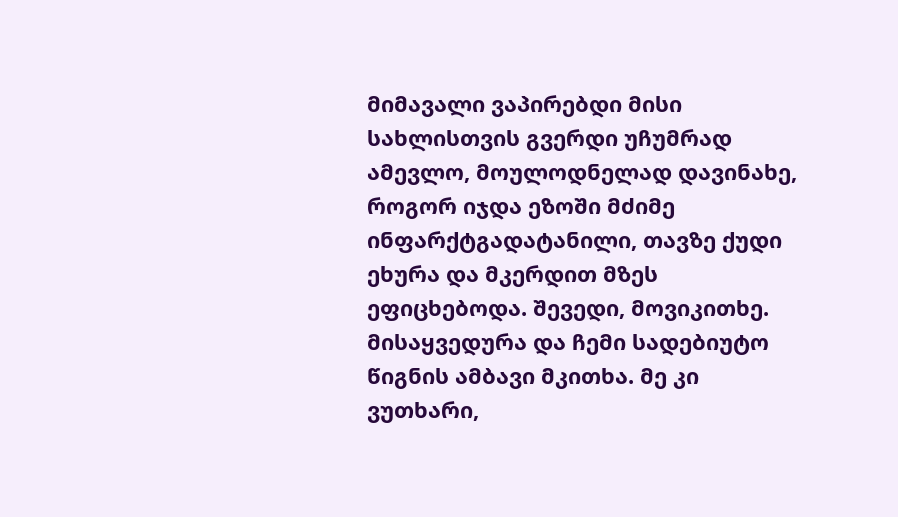მიმავალი ვაპირებდი მისი სახლისთვის გვერდი უჩუმრად ამევლო, მოულოდნელად დავინახე, როგორ იჯდა ეზოში მძიმე ინფარქტგადატანილი, თავზე ქუდი ეხურა და მკერდით მზეს ეფიცხებოდა. შევედი, მოვიკითხე. მისაყვედურა და ჩემი სადებიუტო წიგნის ამბავი მკითხა. მე კი ვუთხარი,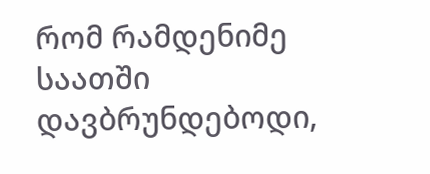რომ რამდენიმე საათში დავბრუნდებოდი,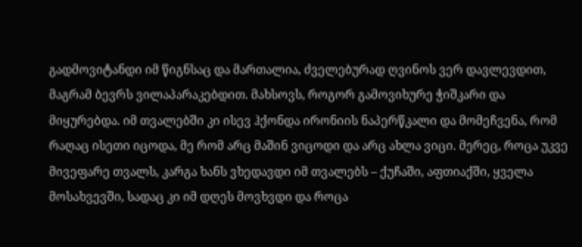გადმოვიტანდი იმ წიგნსაც და მართალია, ძველებურად ღვინოს ვერ დავლევდით, მაგრამ ბევრს ვილაპარაკებდით. მახსოვს, როგორ გამოვიხურე ჭიშკარი და მიყურებდა. იმ თვალებში კი ისევ ჰქონდა ირონიის ნაპერწკალი და მომეჩვენა, რომ რაღაც ისეთი იცოდა, მე რომ არც მაშინ ვიცოდი და არც ახლა ვიცი. მერეც, როცა უკვე მივეფარე თვალს, კარგა ხანს ვხედავდი იმ თვალებს – ქუჩაში, აფთიაქში, ყველა მოსახვევში, სადაც კი იმ დღეს მოვხვდი და როცა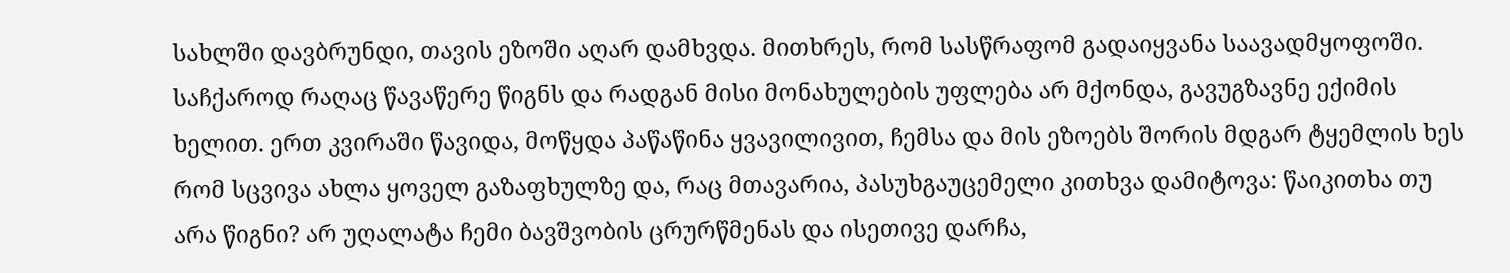სახლში დავბრუნდი, თავის ეზოში აღარ დამხვდა. მითხრეს, რომ სასწრაფომ გადაიყვანა საავადმყოფოში. საჩქაროდ რაღაც წავაწერე წიგნს და რადგან მისი მონახულების უფლება არ მქონდა, გავუგზავნე ექიმის ხელით. ერთ კვირაში წავიდა, მოწყდა პაწაწინა ყვავილივით, ჩემსა და მის ეზოებს შორის მდგარ ტყემლის ხეს რომ სცვივა ახლა ყოველ გაზაფხულზე და, რაც მთავარია, პასუხგაუცემელი კითხვა დამიტოვა: წაიკითხა თუ არა წიგნი? არ უღალატა ჩემი ბავშვობის ცრურწმენას და ისეთივე დარჩა,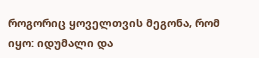როგორიც ყოველთვის მეგონა, რომ იყო: იდუმალი და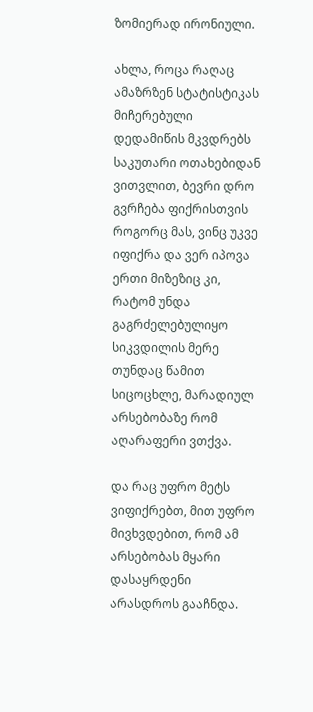ზომიერად ირონიული.

ახლა, როცა რაღაც ამაზრზენ სტატისტიკას მიჩერებული დედამიწის მკვდრებს საკუთარი ოთახებიდან ვითვლით, ბევრი დრო გვრჩება ფიქრისთვის როგორც მას, ვინც უკვე იფიქრა და ვერ იპოვა ერთი მიზეზიც კი, რატომ უნდა გაგრძელებულიყო სიკვდილის მერე თუნდაც წამით სიცოცხლე, მარადიულ არსებობაზე რომ აღარაფერი ვთქვა.

და რაც უფრო მეტს ვიფიქრებთ, მით უფრო მივხვდებით, რომ ამ არსებობას მყარი დასაყრდენი არასდროს გააჩნდა.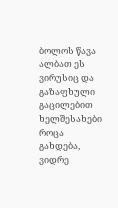ბოლოს წავა ალბათ ეს ვირუსიც და გაზაფხული გაცილებით ხელშესახები როცა გახდება, ვიდრე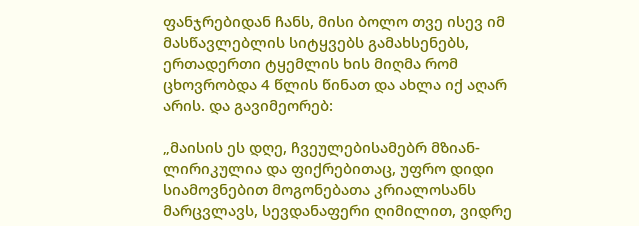ფანჯრებიდან ჩანს, მისი ბოლო თვე ისევ იმ მასწავლებლის სიტყვებს გამახსენებს, ერთადერთი ტყემლის ხის მიღმა რომ ცხოვრობდა 4 წლის წინათ და ახლა იქ აღარ არის. და გავიმეორებ:

„მაისის ეს დღე, ჩვეულებისამებრ მზიან-ლირიკულია და ფიქრებითაც, უფრო დიდი სიამოვნებით მოგონებათა კრიალოსანს მარცვლავს, სევდანაფერი ღიმილით, ვიდრე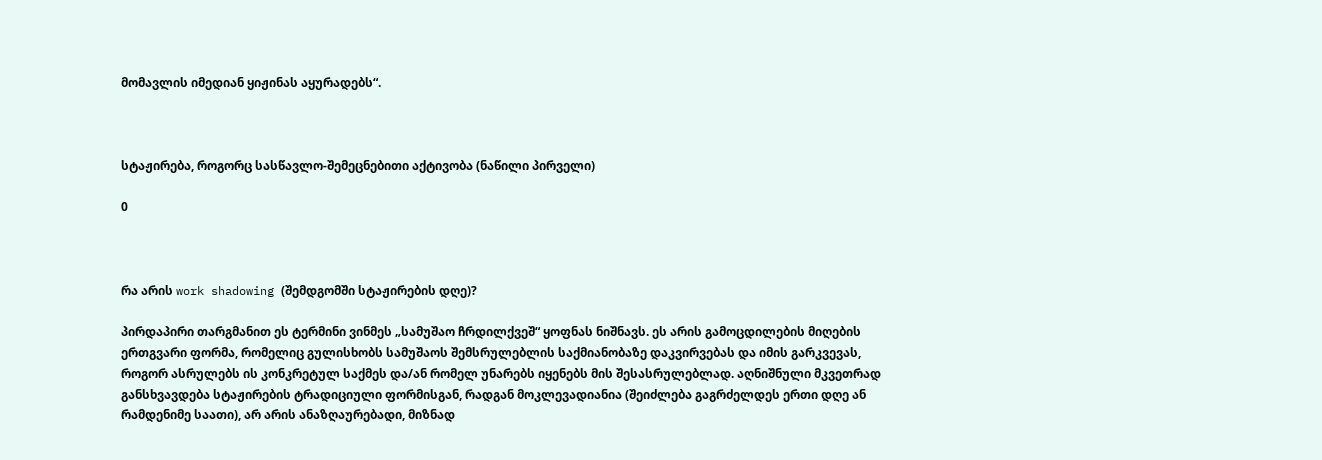მომავლის იმედიან ყიჟინას აყურადებს“.



სტაჟირება, როგორც სასწავლო-შემეცნებითი აქტივობა (ნაწილი პირველი)

0



რა არის work shadowing (შემდგომში სტაჟირების დღე)?

პირდაპირი თარგმანით ეს ტერმინი ვინმეს „სამუშაო ჩრდილქვეშ“ ყოფნას ნიშნავს. ეს არის გამოცდილების მიღების ერთგვარი ფორმა, რომელიც გულისხობს სამუშაოს შემსრულებლის საქმიანობაზე დაკვირვებას და იმის გარკვევას, როგორ ასრულებს ის კონკრეტულ საქმეს და/ან რომელ უნარებს იყენებს მის შესასრულებლად. აღნიშნული მკვეთრად განსხვავდება სტაჟირების ტრადიციული ფორმისგან, რადგან მოკლევადიანია (შეიძლება გაგრძელდეს ერთი დღე ან რამდენიმე საათი), არ არის ანაზღაურებადი, მიზნად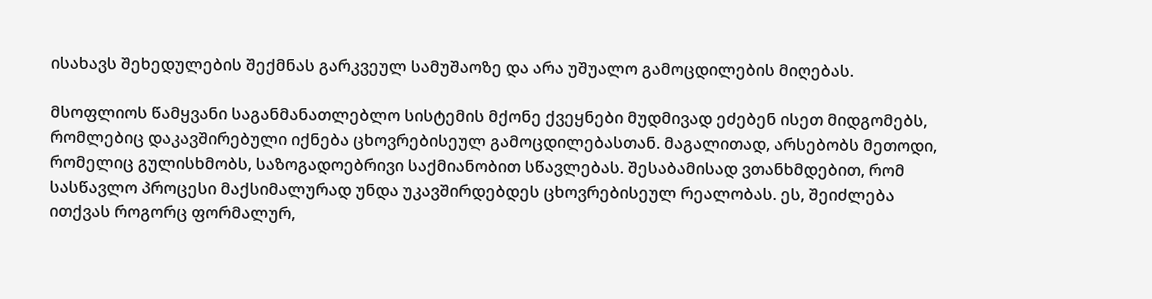ისახავს შეხედულების შექმნას გარკვეულ სამუშაოზე და არა უშუალო გამოცდილების მიღებას.

მსოფლიოს წამყვანი საგანმანათლებლო სისტემის მქონე ქვეყნები მუდმივად ეძებენ ისეთ მიდგომებს, რომლებიც დაკავშირებული იქნება ცხოვრებისეულ გამოცდილებასთან. მაგალითად, არსებობს მეთოდი, რომელიც გულისხმობს, საზოგადოებრივი საქმიანობით სწავლებას. შესაბამისად ვთანხმდებით, რომ სასწავლო პროცესი მაქსიმალურად უნდა უკავშირდებდეს ცხოვრებისეულ რეალობას. ეს, შეიძლება ითქვას როგორც ფორმალურ,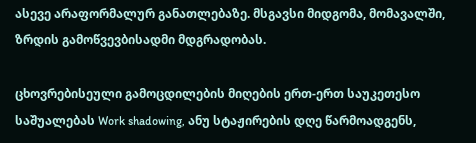ასევე არაფორმალურ განათლებაზე. მსგავსი მიდგომა, მომავალში, ზრდის გამოწვევბისადმი მდგრადობას.

ცხოვრებისეული გამოცდილების მიღების ერთ-ერთ საუკეთესო საშუალებას Work shadowing, ანუ სტაჟირების დღე წარმოადგენს,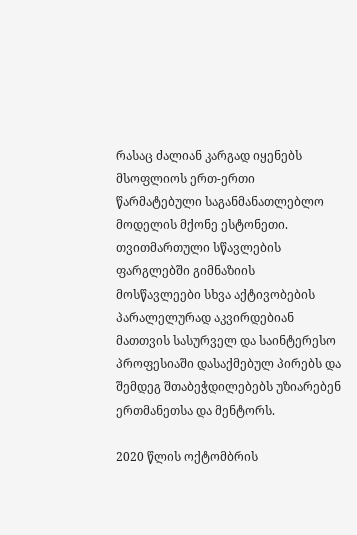რასაც ძალიან კარგად იყენებს მსოფლიოს ერთ-ერთი წარმატებული საგანმანათლებლო მოდელის მქონე ესტონეთი. თვითმართული სწავლების ფარგლებში გიმნაზიის მოსწავლეები სხვა აქტივობების პარალელურად აკვირდებიან მათთვის სასურველ და საინტერესო პროფესიაში დასაქმებულ პირებს და შემდეგ შთაბეჭდილებებს უზიარებენ ერთმანეთსა და მენტორს.

2020 წლის ოქტომბრის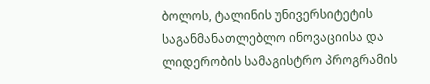ბოლოს, ტალინის უნივერსიტეტის საგანმანათლებლო ინოვაციისა და ლიდერობის სამაგისტრო პროგრამის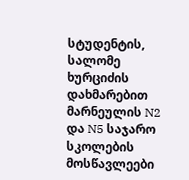სტუდენტის, სალომე ხურციძის დახმარებით მარნეულის N2 და N5 საჯარო სკოლების მოსწავლეები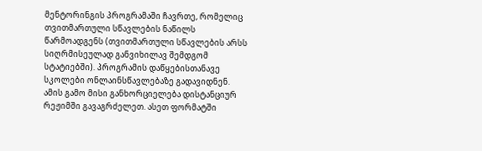მენტორინგის პროგრამაში ჩავრთე, რომელიც თვითმართული სწავლების ნაწილს წარმოადგენს (თვითმართული სწავლების არსს სიღრმისეულად განვიხილავ შემდგომ სტატიებში). პროგრამის დაწყებისთანავე სკოლები ონლაინსწავლებაზე გადავიდნენ. ამის გამო მისი განხორციელება დისტანციურ რეჟიმში გავაგრძელეთ. ასეთ ფორმატში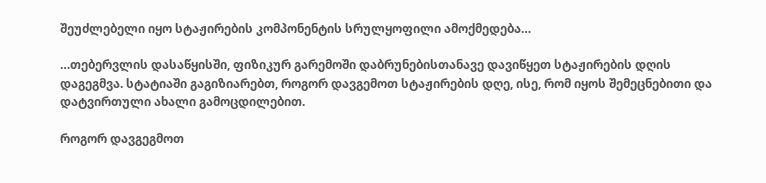შეუძლებელი იყო სტაჟირების კომპონენტის სრულყოფილი ამოქმედება…

…თებერვლის დასაწყისში, ფიზიკურ გარემოში დაბრუნებისთანავე დავიწყეთ სტაჟირების დღის დაგეგმვა. სტატიაში გაგიზიარებთ, როგორ დავგემოთ სტაჟირების დღე, ისე, რომ იყოს შემეცნებითი და დატვირთული ახალი გამოცდილებით.

როგორ დავგეგმოთ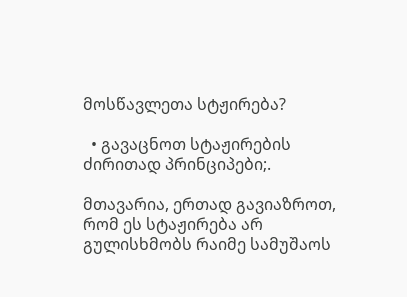მოსწავლეთა სტჟირება?

  • გავაცნოთ სტაჟირების ძირითად პრინციპები;.

მთავარია, ერთად გავიაზროთ, რომ ეს სტაჟირება არ გულისხმობს რაიმე სამუშაოს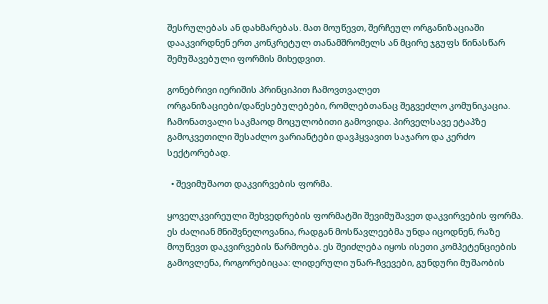შესრულებას ან დახმარებას. მათ მოუწევთ, შერჩეულ ორგანიზაციაში დააკვირდნენ ერთ კონკრეტულ თანამშრომელს ან მცირე ჯგუფს წინასწარ შემუშავებული ფორმის მიხედვით.

გონებრივი იერიშის პრინციპით ჩამოვთვალეთ ორგანიზაციები/დაწესებულებები, რომლებთანაც შეგვეძლო კომუნიკაცია. ჩამონათვალი საკმაოდ მოცულობითი გამოვიდა. პირველსავე ეტაპზე გამოკვეთილი შესაძლო ვარიანტები დავჰყვავით საჯარო და კერძო სექტორებად.

  • შევიმუშაოთ დაკვირვების ფორმა.

ყოველკვირეული შეხვედრების ფორმატში შევიმუშავეთ დაკვირვების ფორმა. ეს ძალიან მნიშვნელოვანია, რადგან მოსწავლეებმა უნდა იცოდნენ, რაზე მოუწევთ დაკვირვების წარმოება. ეს შეიძლება იყოს ისეთი კომპეტენციების გამოვლენა, როგორებიცაა: ლიდერული უნარ-ჩვევები, გუნდური მუშაობის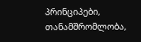პრინციპები, თანამშრომლობა,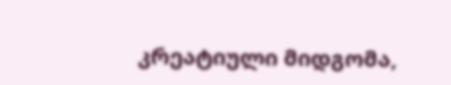კრეატიული მიდგომა,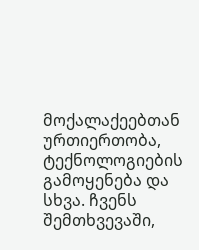მოქალაქეებთან ურთიერთობა, ტექნოლოგიების გამოყენება და სხვა. ჩვენს შემთხვევაში,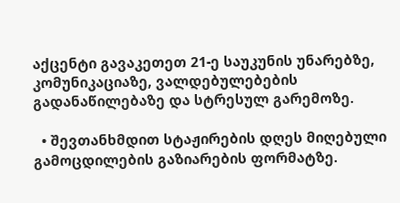აქცენტი გავაკეთეთ 21-ე საუკუნის უნარებზე, კომუნიკაციაზე, ვალდებულებების გადანაწილებაზე და სტრესულ გარემოზე.

  • შევთანხმდით სტაჟირების დღეს მიღებული გამოცდილების გაზიარების ფორმატზე.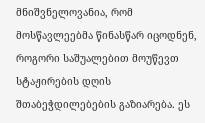მნიშვნელოვანია, რომ მოსწავლეებმა წინასწარ იცოდნენ, როგორი საშუალებით მოუწევთ სტაჟირების დღის შთაბეჭდილებების გაზიარება. ეს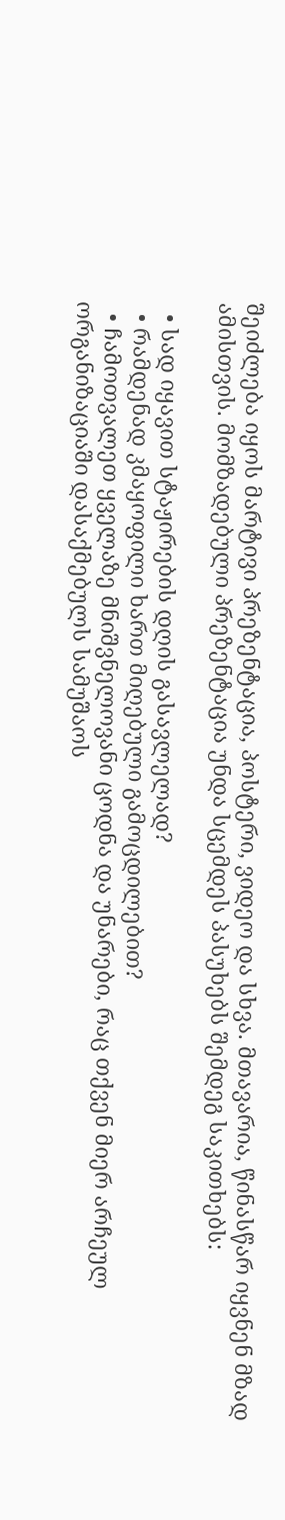შეიძლება იყოს მარტივი პრეზენტაცია, პოსტერი, ვიდეო და სხვა. მთავარია, წინასწარ იყვნენ მზად ამისთვის. მომზადებული პრეზენტაცია უნდა სცემდეს პასუხებს შემდეგ საკითხებს:

  • სად იყავით სტაჟირების დღის გასავლელად?
  • რამდენად კმაყოფილი ხართ მიღებული გამოცდილებით?
  • ჩამოთვალეთ ყველაზე მნიშვნელოვანი ცოდნა და უნარები, რაც თქვენ მიერ არჩეულ ორგანიზაციაში დასაქმებულს სამუშაოს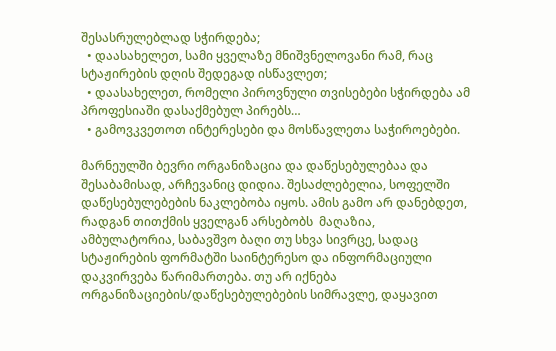შესასრულებლად სჭირდება;
  • დაასახელეთ, სამი ყველაზე მნიშვნელოვანი რამ, რაც სტაჟირების დღის შედეგად ისწავლეთ;
  • დაასახელეთ, რომელი პიროვნული თვისებები სჭირდება ამ პროფესიაში დასაქმებულ პირებს…
  • გამოვკვეთოთ ინტერესები და მოსწავლეთა საჭიროებები.

მარნეულში ბევრი ორგანიზაცია და დაწესებულებაა და შესაბამისად, არჩევანიც დიდია. შესაძლებელია, სოფელში დაწესებულებების ნაკლებობა იყოს. ამის გამო არ დანებდეთ, რადგან თითქმის ყველგან არსებობს  მაღაზია, ამბულატორია, საბავშვო ბაღი თუ სხვა სივრცე, სადაც სტაჟირების ფორმატში საინტერესო და ინფორმაციული დაკვირვება წარიმართება. თუ არ იქნება ორგანიზაციების/დაწესებულებების სიმრავლე, დაყავით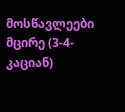მოსწავლეები მცირე (3-4-კაციან)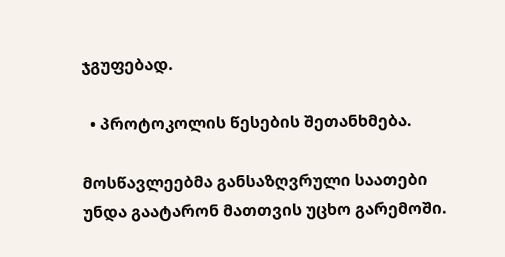ჯგუფებად.

  • პროტოკოლის წესების შეთანხმება.

მოსწავლეებმა განსაზღვრული საათები უნდა გაატარონ მათთვის უცხო გარემოში.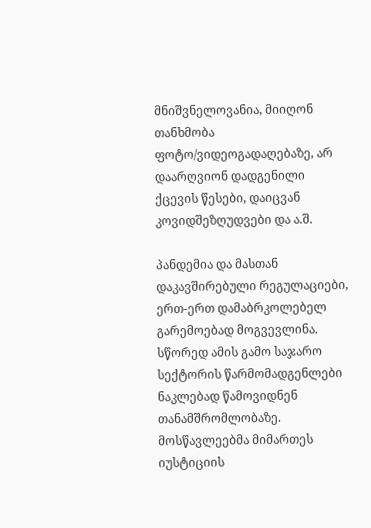მნიშვნელოვანია, მიიღონ თანხმობა ფოტო/ვიდეოგადაღებაზე, არ დაარღვიონ დადგენილი ქცევის წესები, დაიცვან კოვიდშეზღუდვები და ა.შ.

პანდემია და მასთან დაკავშირებული რეგულაციები, ერთ-ერთ დამაბრკოლებელ გარემოებად მოგვევლინა. სწორედ ამის გამო საჯარო სექტორის წარმომადგენლები ნაკლებად წამოვიდნენ თანამშრომლობაზე. მოსწავლეებმა მიმართეს იუსტიციის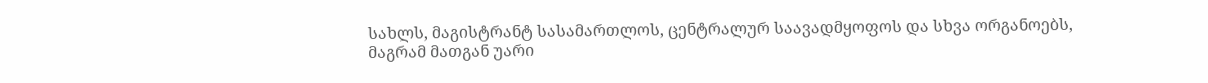სახლს, მაგისტრანტ სასამართლოს, ცენტრალურ საავადმყოფოს და სხვა ორგანოებს, მაგრამ მათგან უარი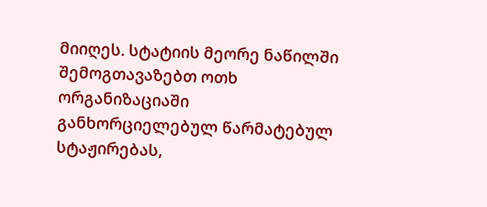მიიღეს. სტატიის მეორე ნაწილში შემოგთავაზებთ ოთხ ორგანიზაციაში განხორციელებულ წარმატებულ სტაჟირებას,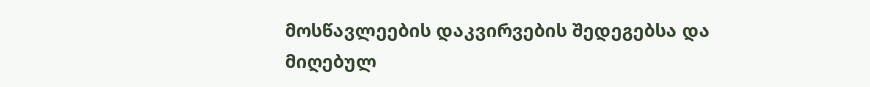მოსწავლეების დაკვირვების შედეგებსა და მიღებულ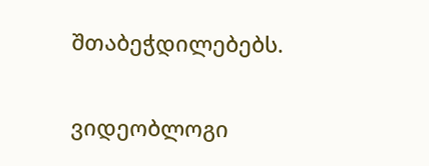შთაბეჭდილებებს.

ვიდეობლოგი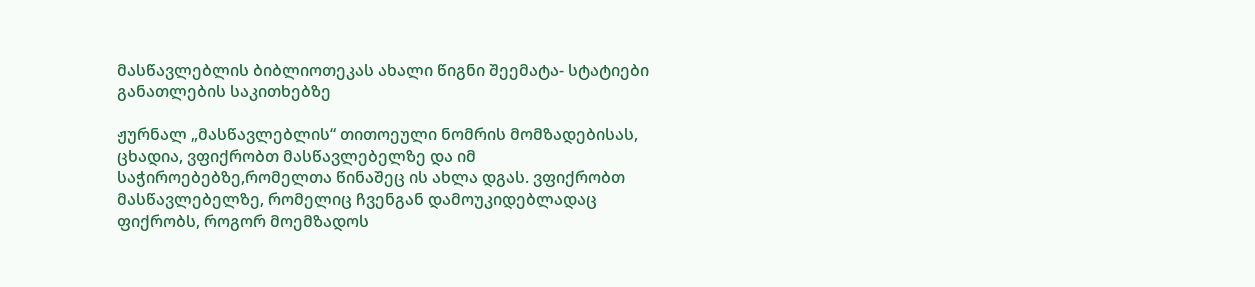მასწავლებლის ბიბლიოთეკას ახალი წიგნი შეემატა- სტატიები განათლების საკითხებზე

ჟურნალ „მასწავლებლის“ თითოეული ნომრის მომზადებისას, ცხადია, ვფიქრობთ მასწავლებელზე და იმ საჭიროებებზე,რომელთა წინაშეც ის ახლა დგას. ვფიქრობთ მასწავლებელზე, რომელიც ჩვენგან დამოუკიდებლადაც ფიქრობს, როგორ მოემზადოს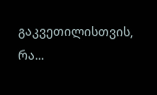გაკვეთილისთვის, რა...